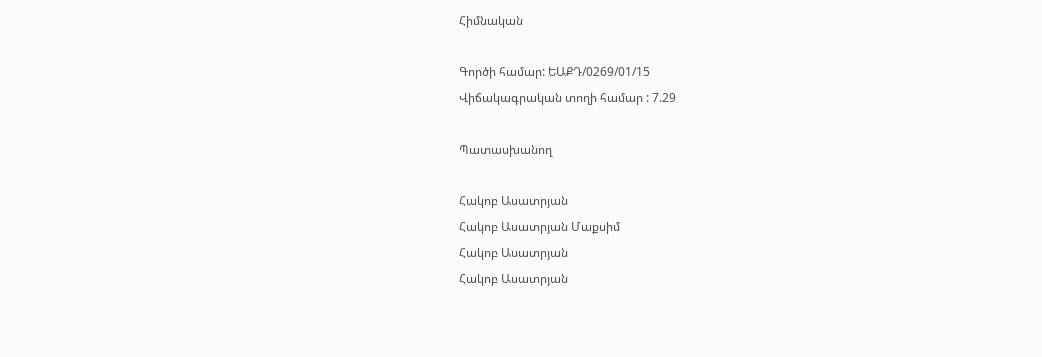Հիմնական

Գործի համար: ԵԱՔԴ/0269/01/15
Վիճակագրական տողի համար : 7.29

Պատասխանող

Հակոբ Ասատրյան
Հակոբ Ասատրյան Մաքսիմ
Հակոբ Ասատրյան
Հակոբ Ասատրյան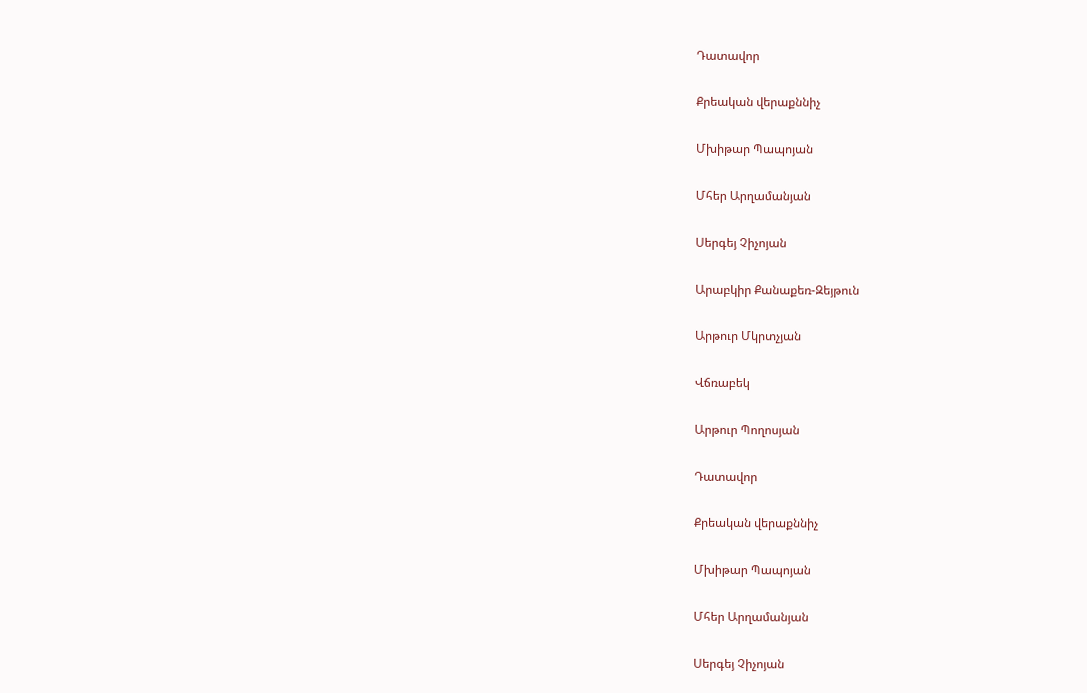Դատավոր

Քրեական վերաքննիչ

Մխիթար Պապոյան

Մհեր Արղամանյան

Սերգեյ Չիչոյան

Արաբկիր Քանաքեռ-Զեյթուն

Արթուր Մկրտչյան

Վճռաբեկ

Արթուր Պողոսյան

Դատավոր

Քրեական վերաքննիչ

Մխիթար Պապոյան

Մհեր Արղամանյան

Սերգեյ Չիչոյան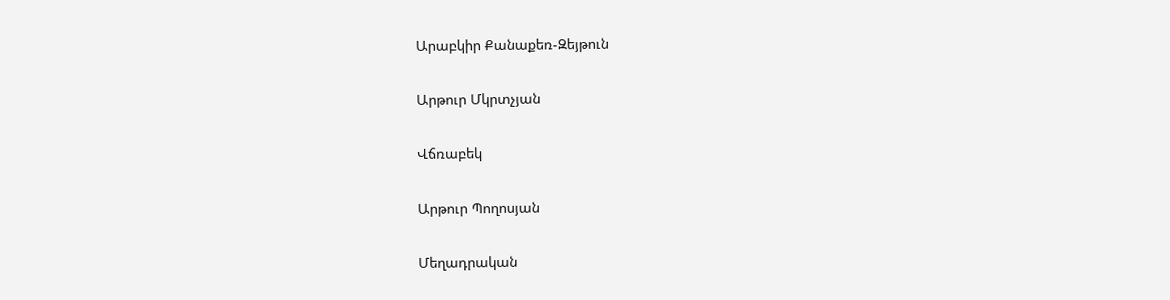Արաբկիր Քանաքեռ-Զեյթուն

Արթուր Մկրտչյան

Վճռաբեկ

Արթուր Պողոսյան

Մեղադրական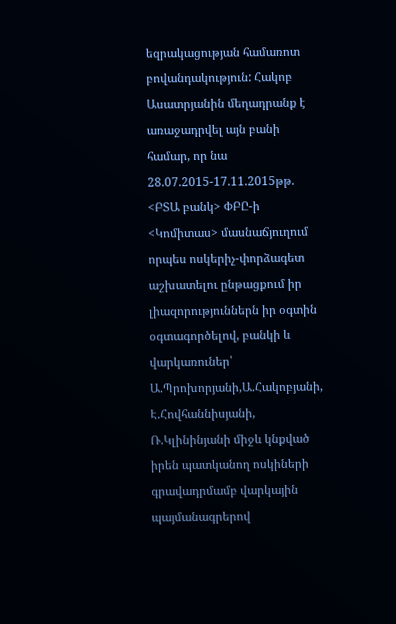եզրակացության համառոտ բովանդակություն: Հակոբ Ասատրյանին մեղադրանք է առաջադրվել այն բանի համար, որ նա 28.07.2015-17.11.2015թթ. <ԲՏԱ բանկ> ՓԲԸ-ի <Կոմիտաս> մասնաճյուղում որպես ոսկերիչ-փորձագետ աշխատելու ընթացքում իր լիազորություններն իր օգտին օգտագործելով, բանկի և վարկառուներ՝ Ա.Պրոխորյանի,Ա.Հակոբյանի, Է.Հովհաննիսյանի, Ռ.Կլինինյանի միջև կնքված իրեն պատկանող ոսկիների գրավադրմամբ վարկային պայմանագրերով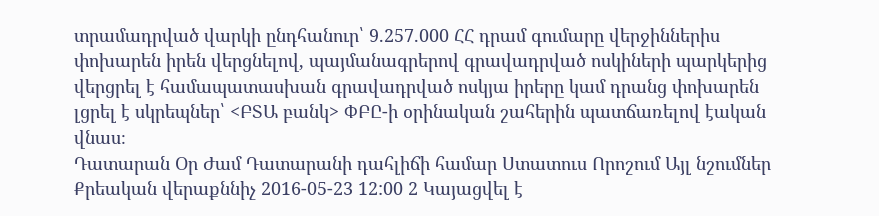տրամադրված վարկի ընդհանուր՝ 9.257.000 ՀՀ դրամ գումարը վերջիններիս փոխարեն իրեն վերցնելով, պայմանագրերով գրավադրված ոսկիների պարկերից վերցրել է համապատասխան գրավադրված ոսկյա իրերը կամ դրանց փոխարեն լցրել է սկրեպներ՝ <ԲՏԱ բանկ> ՓԲԸ-ի օրինական շահերին պատճառելով էական վնաս։
Դատարան Օր Ժամ Դատարանի դահլիճի համար Ստատուս Որոշում Այլ նշումներ
Քրեական վերաքննիչ 2016-05-23 12:00 2 Կայացվել է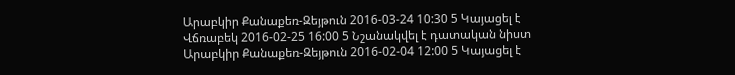Արաբկիր Քանաքեռ-Զեյթուն 2016-03-24 10:30 5 Կայացել է
Վճռաբեկ 2016-02-25 16:00 5 Նշանակվել է դատական նիստ
Արաբկիր Քանաքեռ-Զեյթուն 2016-02-04 12:00 5 Կայացել է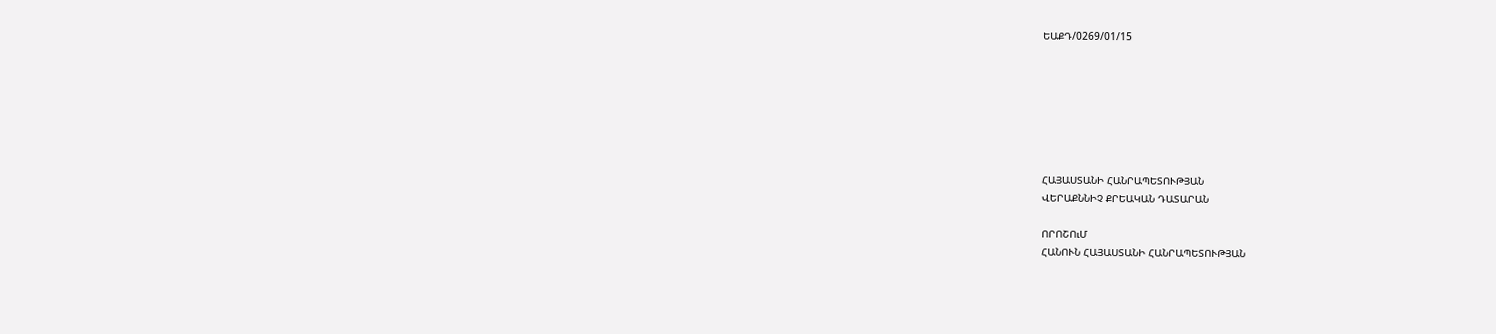ԵԱՔԴ/0269/01/15







ՀԱՅԱՍՏԱՆԻ ՀԱՆՐԱՊԵՏՈՒԹՅԱՆ
ՎԵՐԱՔՆՆԻՉ ՔՐԵԱԿԱՆ ԴԱՏԱՐԱՆ

ՈՐՈՇՈւՄ
ՀԱՆՈՒՆ ՀԱՅԱՍՏԱՆԻ ՀԱՆՐԱՊԵՏՈՒԹՅԱՆ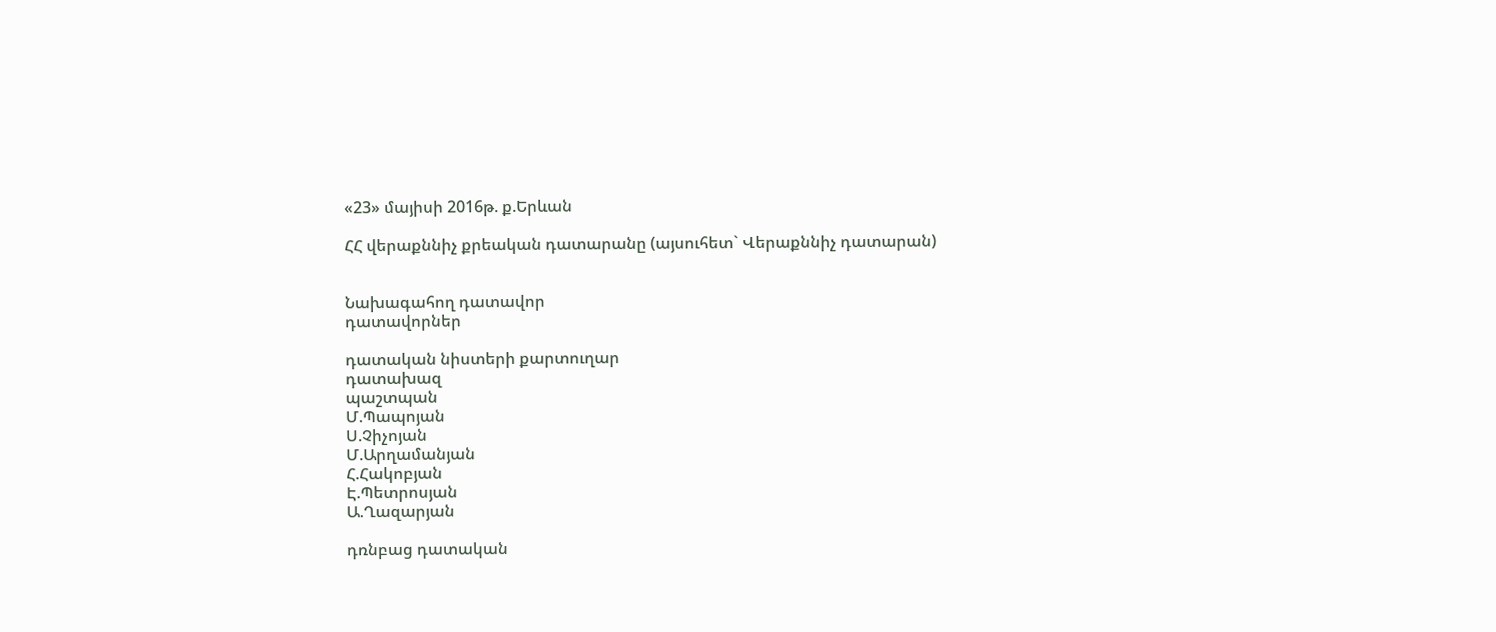«23» մայիսի 2016թ. ք.Երևան

ՀՀ վերաքննիչ քրեական դատարանը (այսուհետ` Վերաքննիչ դատարան)


Նախագահող դատավոր
դատավորներ

դատական նիստերի քարտուղար
դատախազ
պաշտպան
Մ.Պապոյան
Ս.Չիչոյան
Մ.Արղամանյան
Հ.Հակոբյան
Է.Պետրոսյան
Ա.Ղազարյան

դռնբաց դատական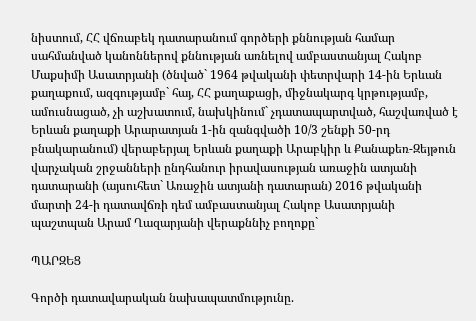նիստում, ՀՀ վճռաբեկ դատարանում գործերի քննության համար սահմանված կանոններով քննության առնելով ամբաստանյալ Հակոբ Մաքսիմի Ասատրյանի (ծնված` 1964 թվականի փետրվարի 14-ին Երևան քաղաքում, ազգությամբ` հայ, ՀՀ քաղաքացի, միջնակարգ կրթությամբ, ամուսնացած, չի աշխատում, նախկինում` չդատապարտված, հաշվառված է Երևան քաղաքի Արարատյան 1-ին զանգվածի 10/3 շենքի 50-րդ բնակարանում) վերաբերյալ Երևան քաղաքի Արաբկիր և Քանաքեռ-Զեյթուն վարչական շրջանների ընդհանուր իրավասության առաջին ատյանի դատարանի (այսուհետ` Առաջին ատյանի դատարան) 2016 թվականի մարտի 24-ի դատավճռի դեմ ամբաստանյալ Հակոբ Ասատրյանի պաշտպան Արամ Ղազարյանի վերաքննիչ բողոքը`

ՊԱՐԶԵՑ

Գործի դատավարական նախապատմությունը.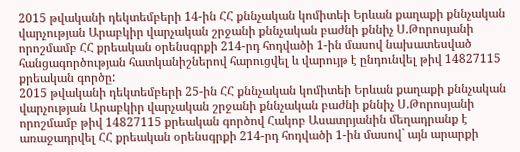2015 թվականի դեկտեմբերի 14-ին ՀՀ քննչական կոմիտեի Երևան քաղաքի քննչական վարչության Արաբկիր վարչական շրջանի քննչական բաժնի քննիչ Ս.Թորոսյանի որոշմամբ ՀՀ քրեական օրենսգրքի 214-րդ հոդվածի 1-ին մասով նախատեսված հանցագործության հատկանիշներով հարուցվել և վարույթ է ընդունվել թիվ 14827115 քրեական գործը:
2015 թվականի դեկտեմբերի 25-ին ՀՀ քննչական կոմիտեի Երևան քաղաքի քննչական վարչության Արաբկիր վարչական շրջանի քննչական բաժնի քննիչ Ս.Թորոսյանի որոշմամբ թիվ 14827115 քրեական գործով Հակոբ Ասատրյանին մեղադրանք է առաջադրվել ՀՀ քրեական օրենսգրքի 214-րդ հոդվածի 1-ին մասով` այն արարքի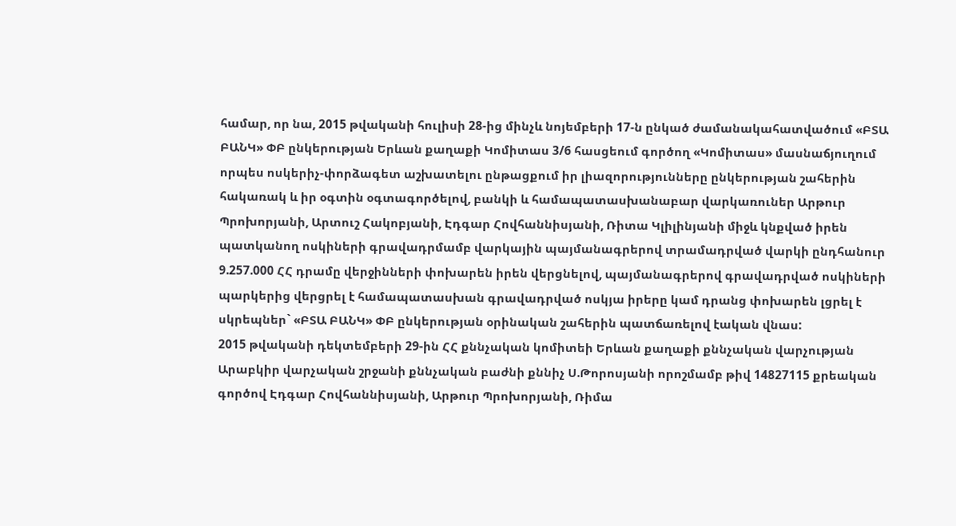համար, որ նա, 2015 թվականի հուլիսի 28-ից մինչև նոյեմբերի 17-ն ընկած ժամանակահատվածում «ԲՏԱ ԲԱՆԿ» ՓԲ ընկերության Երևան քաղաքի Կոմիտաս 3/6 հասցեում գործող «Կոմիտաս» մասնաճյուղում որպես ոսկերիչ-փորձագետ աշխատելու ընթացքում իր լիազորությունները ընկերության շահերին հակառակ և իր օգտին օգտագործելով, բանկի և համապատասխանաբար վարկառուներ Արթուր Պրոխորյանի, Արտուշ Հակոբյանի, Էդգար Հովհաննիսյանի, Ռիտա Կլիլինյանի միջև կնքված իրեն պատկանող ոսկիների գրավադրմամբ վարկային պայմանագրերով տրամադրված վարկի ընդհանուր 9.257.000 ՀՀ դրամը վերջինների փոխարեն իրեն վերցնելով, պայմանագրերով գրավադրված ոսկիների պարկերից վերցրել է համապատասխան գրավադրված ոսկյա իրերը կամ դրանց փոխարեն լցրել է սկրեպներ` «ԲՏԱ ԲԱՆԿ» ՓԲ ընկերության օրինական շահերին պատճառելով էական վնաս:
2015 թվականի դեկտեմբերի 29-ին ՀՀ քննչական կոմիտեի Երևան քաղաքի քննչական վարչության Արաբկիր վարչական շրջանի քննչական բաժնի քննիչ Ս.Թորոսյանի որոշմամբ թիվ 14827115 քրեական գործով Էդգար Հովհաննիսյանի, Արթուր Պրոխորյանի, Ռիմա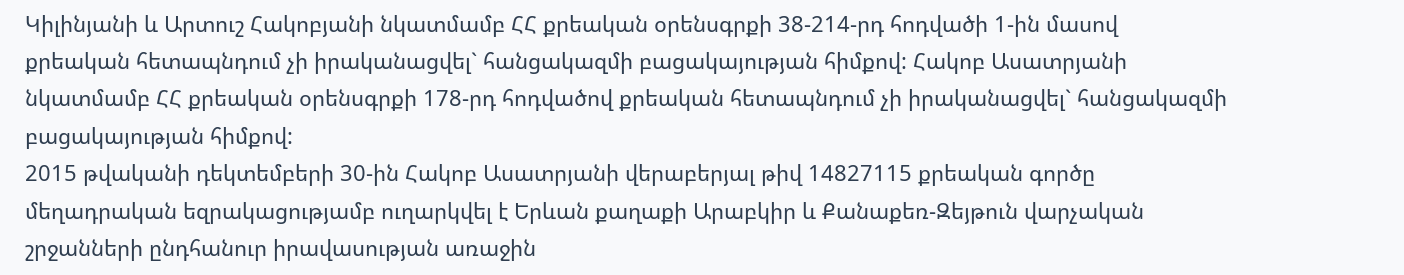Կիլինյանի և Արտուշ Հակոբյանի նկատմամբ ՀՀ քրեական օրենսգրքի 38-214-րդ հոդվածի 1-ին մասով քրեական հետապնդում չի իրականացվել` հանցակազմի բացակայության հիմքով: Հակոբ Ասատրյանի նկատմամբ ՀՀ քրեական օրենսգրքի 178-րդ հոդվածով քրեական հետապնդում չի իրականացվել` հանցակազմի բացակայության հիմքով:
2015 թվականի դեկտեմբերի 30-ին Հակոբ Ասատրյանի վերաբերյալ թիվ 14827115 քրեական գործը մեղադրական եզրակացությամբ ուղարկվել է Երևան քաղաքի Արաբկիր և Քանաքեռ-Զեյթուն վարչական շրջանների ընդհանուր իրավասության առաջին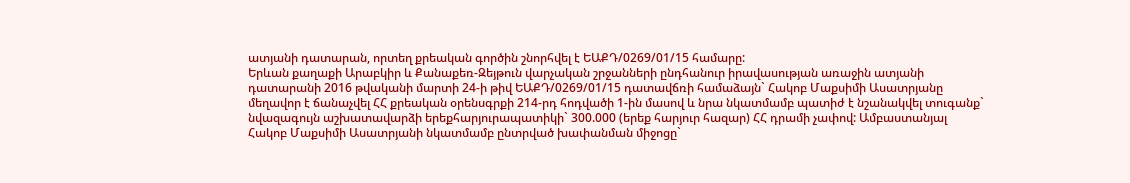ատյանի դատարան, որտեղ քրեական գործին շնորհվել է ԵԱՔԴ/0269/01/15 համարը:
Երևան քաղաքի Արաբկիր և Քանաքեռ-Զեյթուն վարչական շրջանների ընդհանուր իրավասության առաջին ատյանի դատարանի 2016 թվականի մարտի 24-ի թիվ ԵԱՔԴ/0269/01/15 դատավճռի համաձայն` Հակոբ Մաքսիմի Ասատրյանը մեղավոր է ճանաչվել ՀՀ քրեական օրենսգրքի 214-րդ հոդվածի 1-ին մասով և նրա նկատմամբ պատիժ է նշանակվել տուգանք` նվազագույն աշխատավարձի երեքհարյուրապատիկի` 300.000 (երեք հարյուր հազար) ՀՀ դրամի չափով: Ամբաստանյալ Հակոբ Մաքսիմի Ասատրյանի նկատմամբ ընտրված խափանման միջոցը`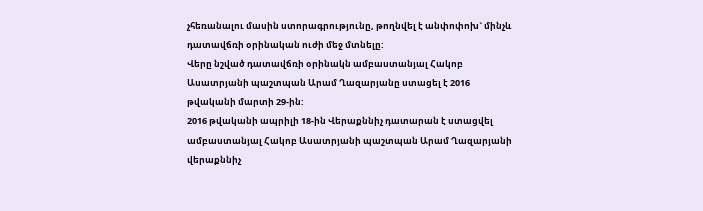չհեռանալու մասին ստորագրությունը, թողնվել է անփոփոխ` մինչև դատավճռի օրինական ուժի մեջ մտնելը:
Վերը նշված դատավճռի օրինակն ամբաստանյալ Հակոբ Ասատրյանի պաշտպան Արամ Ղազարյանը ստացել է 2016 թվականի մարտի 29-ին:
2016 թվականի ապրիլի 18-ին Վերաքննիչ դատարան է ստացվել ամբաստանյալ Հակոբ Ասատրյանի պաշտպան Արամ Ղազարյանի վերաքննիչ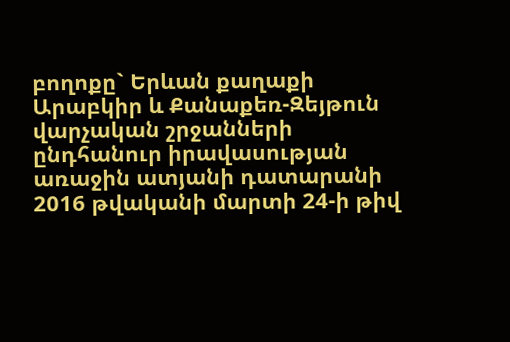բողոքը` Երևան քաղաքի Արաբկիր և Քանաքեռ-Զեյթուն վարչական շրջանների ընդհանուր իրավասության առաջին ատյանի դատարանի 2016 թվականի մարտի 24-ի թիվ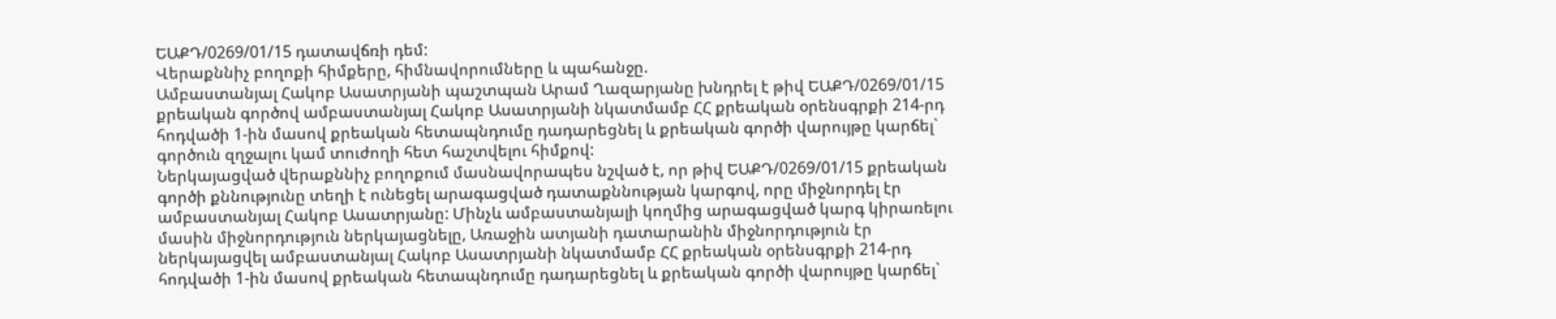ԵԱՔԴ/0269/01/15 դատավճռի դեմ:
Վերաքննիչ բողոքի հիմքերը, հիմնավորումները և պահանջը.
Ամբաստանյալ Հակոբ Ասատրյանի պաշտպան Արամ Ղազարյանը խնդրել է թիվ ԵԱՔԴ/0269/01/15 քրեական գործով ամբաստանյալ Հակոբ Ասատրյանի նկատմամբ ՀՀ քրեական օրենսգրքի 214-րդ հոդվածի 1-ին մասով քրեական հետապնդումը դադարեցնել և քրեական գործի վարույթը կարճել` գործուն զղջալու կամ տուժողի հետ հաշտվելու հիմքով:
Ներկայացված վերաքննիչ բողոքում մասնավորապես նշված է, որ թիվ ԵԱՔԴ/0269/01/15 քրեական գործի քննությունը տեղի է ունեցել արագացված դատաքննության կարգով, որը միջնորդել էր ամբաստանյալ Հակոբ Ասատրյանը: Մինչև ամբաստանյալի կողմից արագացված կարգ կիրառելու մասին միջնորդություն ներկայացնելը, Առաջին ատյանի դատարանին միջնորդություն էր ներկայացվել ամբաստանյալ Հակոբ Ասատրյանի նկատմամբ ՀՀ քրեական օրենսգրքի 214-րդ հոդվածի 1-ին մասով քրեական հետապնդումը դադարեցնել և քրեական գործի վարույթը կարճել`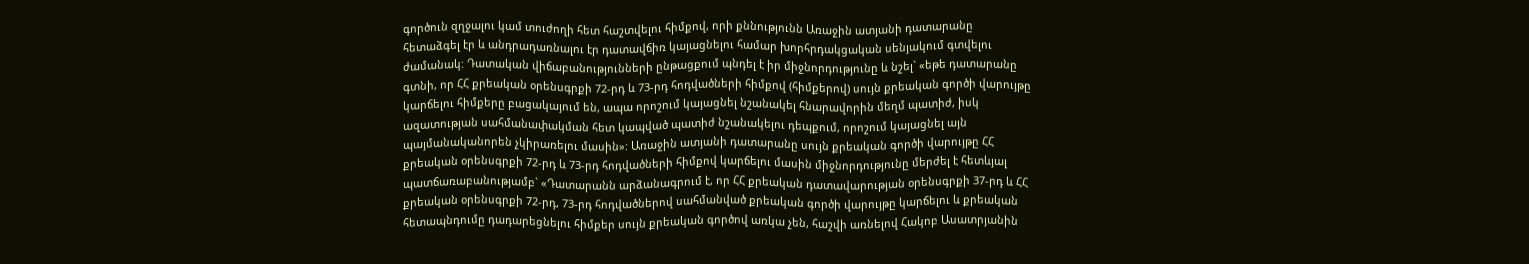գործուն զղջալու կամ տուժողի հետ հաշտվելու հիմքով, որի քննությունն Առաջին ատյանի դատարանը հետաձգել էր և անդրադառնալու էր դատավճիռ կայացնելու համար խորհրդակցական սենյակում գտվելու ժամանակ: Դատական վիճաբանությունների ընթացքում պնդել է իր միջնորդությունը և նշել` «եթե դատարանը գտնի, որ ՀՀ քրեական օրենսգրքի 72-րդ և 73-րդ հոդվածների հիմքով (հիմքերով) սույն քրեական գործի վարույթը կարճելու հիմքերը բացակայում են, ապա որոշում կայացնել նշանակել հնարավորին մեղմ պատիժ, իսկ ազատության սահմանափակման հետ կապված պատիժ նշանակելու դեպքում, որոշում կայացնել այն պայմանականորեն չկիրառելու մասին»: Առաջին ատյանի դատարանը սույն քրեական գործի վարույթը ՀՀ քրեական օրենսգրքի 72-րդ և 73-րդ հոդվածների հիմքով կարճելու մասին միջնորդությունը մերժել է հետևյալ պատճառաբանությամբ` «Դատարանն արձանագրում է, որ ՀՀ քրեական դատավարության օրենսգրքի 37-րդ և ՀՀ քրեական օրենսգրքի 72-րդ, 73-րդ հոդվածներով սահմանված քրեական գործի վարույթը կարճելու և քրեական հետապնդումը դադարեցնելու հիմքեր սույն քրեական գործով առկա չեն, հաշվի առնելով Հակոբ Ասատրյանին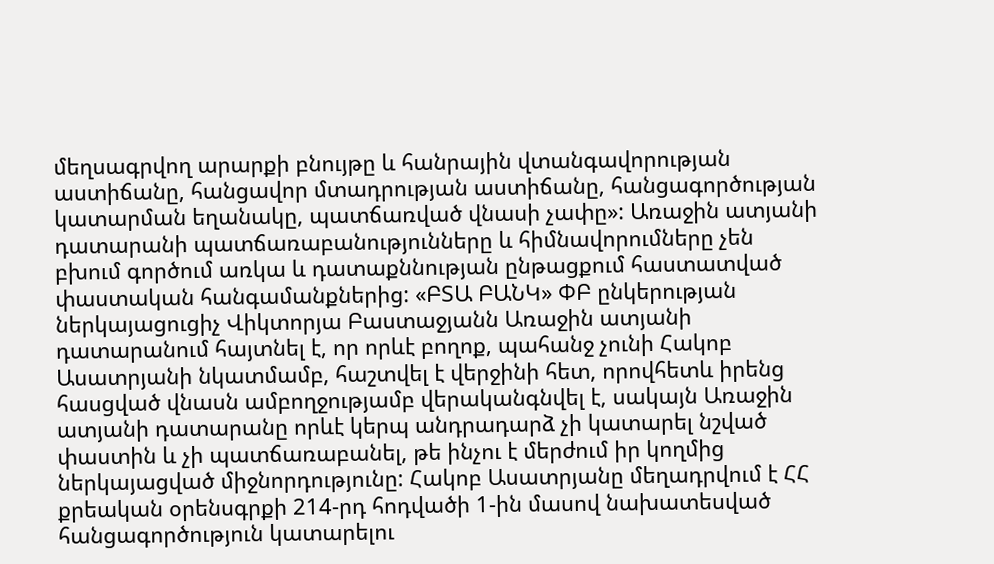մեղսագրվող արարքի բնույթը և հանրային վտանգավորության աստիճանը, հանցավոր մտադրության աստիճանը, հանցագործության կատարման եղանակը, պատճառված վնասի չափը»: Առաջին ատյանի դատարանի պատճառաբանությունները և հիմնավորումները չեն բխում գործում առկա և դատաքննության ընթացքում հաստատված փաստական հանգամանքներից: «ԲՏԱ ԲԱՆԿ» ՓԲ ընկերության ներկայացուցիչ Վիկտորյա Բաստաջյանն Առաջին ատյանի դատարանում հայտնել է, որ որևէ բողոք, պահանջ չունի Հակոբ Ասատրյանի նկատմամբ, հաշտվել է վերջինի հետ, որովհետև իրենց հասցված վնասն ամբողջությամբ վերականգնվել է, սակայն Առաջին ատյանի դատարանը որևէ կերպ անդրադարձ չի կատարել նշված փաստին և չի պատճառաբանել, թե ինչու է մերժում իր կողմից ներկայացված միջնորդությունը: Հակոբ Ասատրյանը մեղադրվում է ՀՀ քրեական օրենսգրքի 214-րդ հոդվածի 1-ին մասով նախատեսված հանցագործություն կատարելու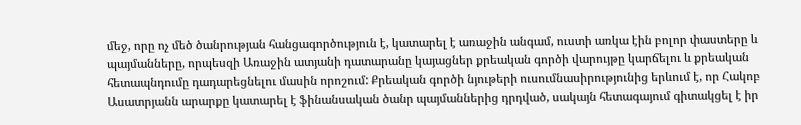մեջ, որը ոչ մեծ ծանրության հանցագործություն է, կատարել է առաջին անգամ, ուստի առկա էին բոլոր փաստերը և պայմանները, որպեսզի Առաջին ատյանի դատարանը կայացներ քրեական գործի վարույթը կարճելու և քրեական հետապնդումը դադարեցնելու մասին որոշում: Քրեական գործի նյութերի ուսումնասիրությունից երևում է, որ Հակոբ Ասատրյանն արարքը կատարել է ֆինանսական ծանր պայմաններից դրդված, սակայն հետագայում գիտակցել է իր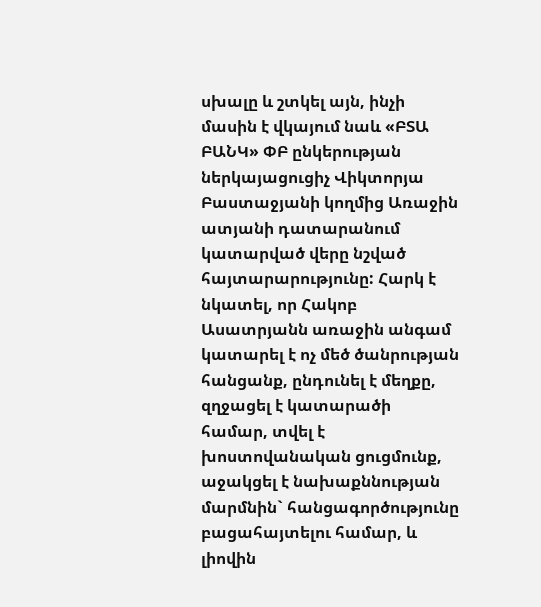սխալը և շտկել այն, ինչի մասին է վկայում նաև «ԲՏԱ ԲԱՆԿ» ՓԲ ընկերության ներկայացուցիչ Վիկտորյա Բաստաջյանի կողմից Առաջին ատյանի դատարանում կատարված վերը նշված հայտարարությունը: Հարկ է նկատել, որ Հակոբ Ասատրյանն առաջին անգամ կատարել է ոչ մեծ ծանրության հանցանք, ընդունել է մեղքը, զղջացել է կատարածի համար, տվել է խոստովանական ցուցմունք, աջակցել է նախաքննության մարմնին` հանցագործությունը բացահայտելու համար, և լիովին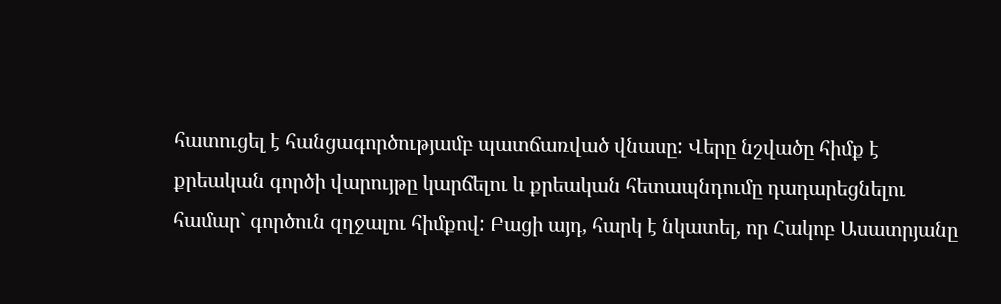հատուցել է հանցագործությամբ պատճառված վնասը: Վերը նշվածը հիմք է քրեական գործի վարույթը կարճելու և քրեական հետապնդումը դադարեցնելու համար` գործուն զղջալու հիմքով: Բացի այդ, հարկ է նկատել, որ Հակոբ Ասատրյանը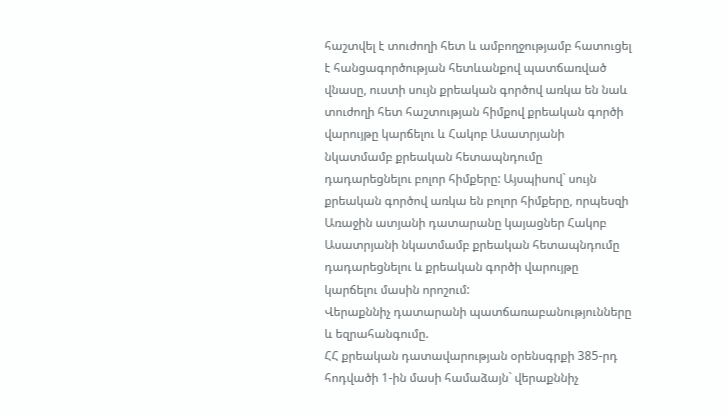հաշտվել է տուժողի հետ և ամբողջությամբ հատուցել է հանցագործության հետևանքով պատճառված վնասը, ուստի սույն քրեական գործով առկա են նաև տուժողի հետ հաշտության հիմքով քրեական գործի վարույթը կարճելու և Հակոբ Ասատրյանի նկատմամբ քրեական հետապնդումը դադարեցնելու բոլոր հիմքերը: Այսպիսով` սույն քրեական գործով առկա են բոլոր հիմքերը, որպեսզի Առաջին ատյանի դատարանը կայացներ Հակոբ Ասատրյանի նկատմամբ քրեական հետապնդումը դադարեցնելու և քրեական գործի վարույթը կարճելու մասին որոշում:
Վերաքննիչ դատարանի պատճառաբանությունները և եզրահանգումը.
ՀՀ քրեական դատավարության օրենսգրքի 385-րդ հոդվածի 1-ին մասի համաձայն` վերաքննիչ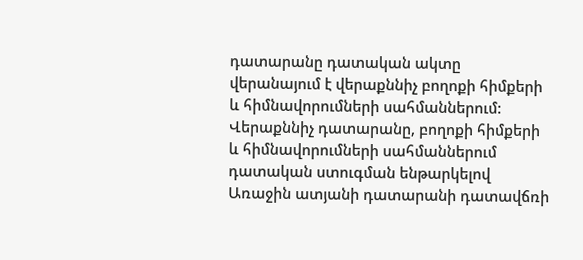դատարանը դատական ակտը վերանայում է վերաքննիչ բողոքի հիմքերի և հիմնավորումների սահմաններում:
Վերաքննիչ դատարանը, բողոքի հիմքերի և հիմնավորումների սահմաններում դատական ստուգման ենթարկելով Առաջին ատյանի դատարանի դատավճռի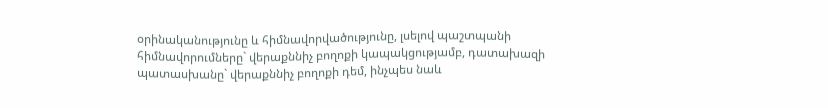օրինականությունը և հիմնավորվածությունը, լսելով պաշտպանի հիմնավորումները` վերաքննիչ բողոքի կապակցությամբ, դատախազի պատասխանը` վերաքննիչ բողոքի դեմ, ինչպես նաև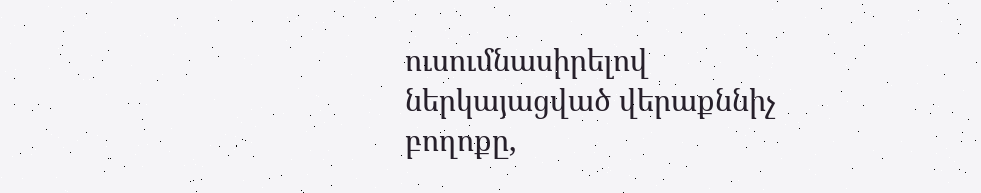ուսումնասիրելով ներկայացված վերաքննիչ բողոքը,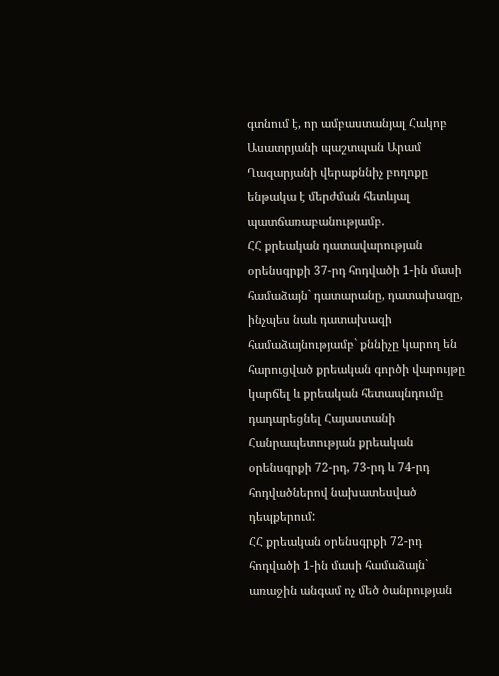գտնում է, որ ամբաստանյալ Հակոբ Ասատրյանի պաշտպան Արամ Ղազարյանի վերաքննիչ բողոքը ենթակա է մերժման հետևյալ պատճառաբանությամբ.
ՀՀ քրեական դատավարության օրենսգրքի 37-րդ հոդվածի 1-ին մասի համաձայն` դատարանը, դատախազը, ինչպես նաև դատախազի համաձայնությամբ` քննիչը կարող են հարուցված քրեական գործի վարույթը կարճել և քրեական հետապնդումը դադարեցնել Հայաստանի Հանրապետության քրեական օրենսգրքի 72-րդ, 73-րդ և 74-րդ հոդվածներով նախատեսված դեպքերում:
ՀՀ քրեական օրենսգրքի 72-րդ հոդվածի 1-ին մասի համաձայն` առաջին անգամ ոչ մեծ ծանրության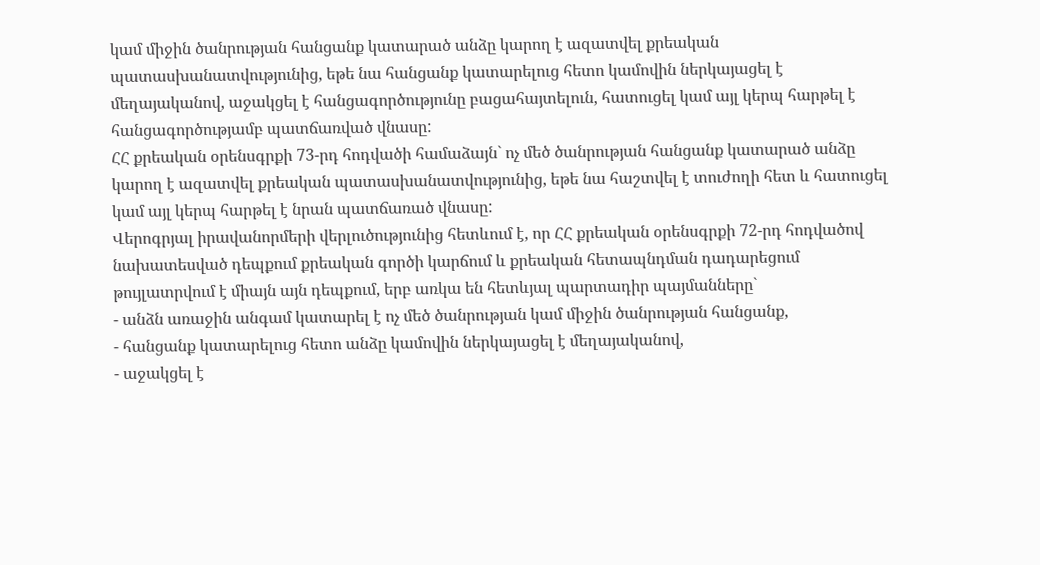կամ միջին ծանրության հանցանք կատարած անձը կարող է ազատվել քրեական պատասխանատվությունից, եթե նա հանցանք կատարելուց հետո կամովին ներկայացել է մեղայականով, աջակցել է հանցագործությունը բացահայտելուն, հատուցել կամ այլ կերպ հարթել է հանցագործությամբ պատճառված վնասը:
ՀՀ քրեական օրենսգրքի 73-րդ հոդվածի համաձայն` ոչ մեծ ծանրության հանցանք կատարած անձը կարող է ազատվել քրեական պատասխանատվությունից, եթե նա հաշտվել է տուժողի հետ և հատուցել կամ այլ կերպ հարթել է նրան պատճառած վնասը:
Վերոգրյալ իրավանորմերի վերլուծությունից հետևում է, որ ՀՀ քրեական օրենսգրքի 72-րդ հոդվածով նախատեսված դեպքում քրեական գործի կարճում և քրեական հետապնդման դադարեցում թույլատրվում է միայն այն դեպքում, երբ առկա են հետևյալ պարտադիր պայմանները`
- անձն առաջին անգամ կատարել է ոչ մեծ ծանրության կամ միջին ծանրության հանցանք,
- հանցանք կատարելուց հետո անձը կամովին ներկայացել է մեղայականով,
- աջակցել է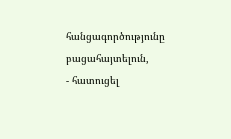հանցագործությունը բացահայտելուն,
- հատուցել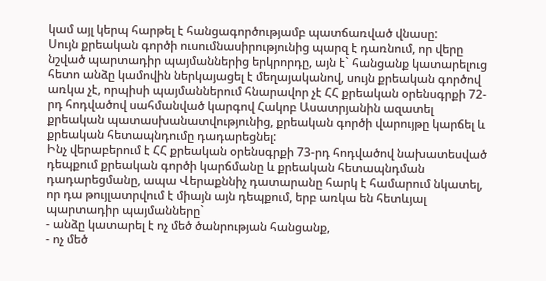կամ այլ կերպ հարթել է հանցագործությամբ պատճառված վնասը:
Սույն քրեական գործի ուսումնասիրությունից պարզ է դառնում, որ վերը նշված պարտադիր պայմաններից երկրորդը, այն է` հանցանք կատարելուց հետո անձը կամովին ներկայացել է մեղայականով, սույն քրեական գործով առկա չէ, որպիսի պայմաններում հնարավոր չէ ՀՀ քրեական օրենսգրքի 72-րդ հոդվածով սահմանված կարգով Հակոբ Ասատրյանին ազատել քրեական պատասխանատվությունից, քրեական գործի վարույթը կարճել և քրեական հետապնդումը դադարեցնել:
Ինչ վերաբերում է ՀՀ քրեական օրենսգրքի 73-րդ հոդվածով նախատեսված դեպքում քրեական գործի կարճմանը և քրեական հետապնդման դադարեցմանը, ապա Վերաքննիչ դատարանը հարկ է համարում նկատել, որ դա թույլատրվում է միայն այն դեպքում, երբ առկա են հետևյալ պարտադիր պայմանները`
- անձը կատարել է ոչ մեծ ծանրության հանցանք,
- ոչ մեծ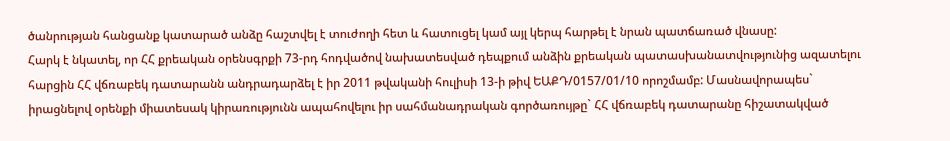ծանրության հանցանք կատարած անձը հաշտվել է տուժողի հետ և հատուցել կամ այլ կերպ հարթել է նրան պատճառած վնասը:
Հարկ է նկատել, որ ՀՀ քրեական օրենսգրքի 73-րդ հոդվածով նախատեսված դեպքում անձին քրեական պատասխանատվությունից ազատելու հարցին ՀՀ վճռաբեկ դատարանն անդրադարձել է իր 2011 թվականի հուլիսի 13-ի թիվ ԵԱՔԴ/0157/01/10 որոշմամբ: Մասնավորապես` իրացնելով օրենքի միատեսակ կիրառությունն ապահովելու իր սահմանադրական գործառույթը` ՀՀ վճռաբեկ դատարանը հիշատակված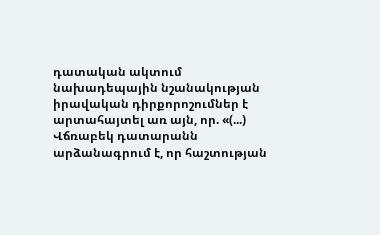դատական ակտում նախադեպային նշանակության իրավական դիրքորոշումներ է արտահայտել առ այն, որ. «(...) Վճռաբեկ դատարանն արձանագրում է, որ հաշտության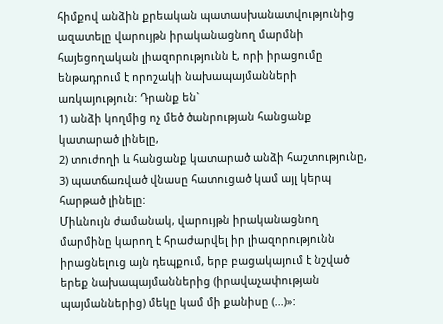հիմքով անձին քրեական պատասխանատվությունից ազատելը վարույթն իրականացնող մարմնի հայեցողական լիազորությունն է, որի իրացումը ենթադրում է որոշակի նախապայմանների առկայություն: Դրանք են`
1) անձի կողմից ոչ մեծ ծանրության հանցանք կատարած լինելը,
2) տուժողի և հանցանք կատարած անձի հաշտությունը,
3) պատճառված վնասը հատուցած կամ այլ կերպ հարթած լինելը:
Միևնույն ժամանակ, վարույթն իրականացնող մարմինը կարող է հրաժարվել իր լիազորությունն իրացնելուց այն դեպքում, երբ բացակայում է նշված երեք նախապայմաններից (իրավաչափության պայմաններից) մեկը կամ մի քանիսը (...)»: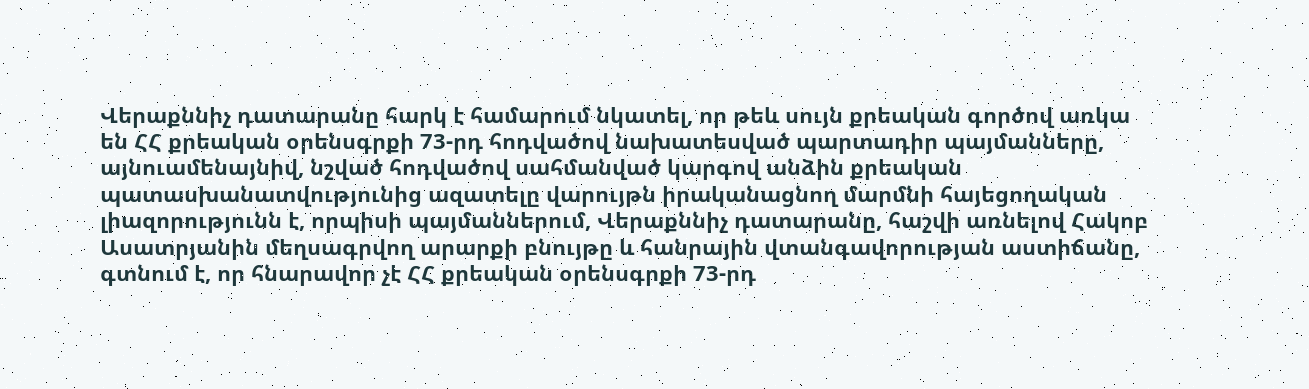Վերաքննիչ դատարանը հարկ է համարում նկատել, որ թեև սույն քրեական գործով առկա են ՀՀ քրեական օրենսգրքի 73-րդ հոդվածով նախատեսված պարտադիր պայմանները, այնուամենայնիվ, նշված հոդվածով սահմանված կարգով անձին քրեական պատասխանատվությունից ազատելը վարույթն իրականացնող մարմնի հայեցողական լիազորությունն է, որպիսի պայմաններում, Վերաքննիչ դատարանը, հաշվի առնելով Հակոբ Ասատրյանին մեղսագրվող արարքի բնույթը և հանրային վտանգավորության աստիճանը, գտնում է, որ հնարավոր չէ ՀՀ քրեական օրենսգրքի 73-րդ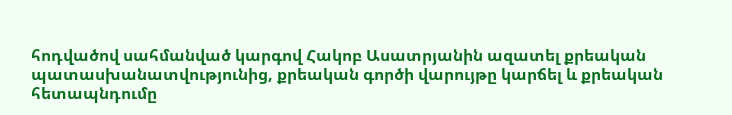հոդվածով սահմանված կարգով Հակոբ Ասատրյանին ազատել քրեական պատասխանատվությունից, քրեական գործի վարույթը կարճել և քրեական հետապնդումը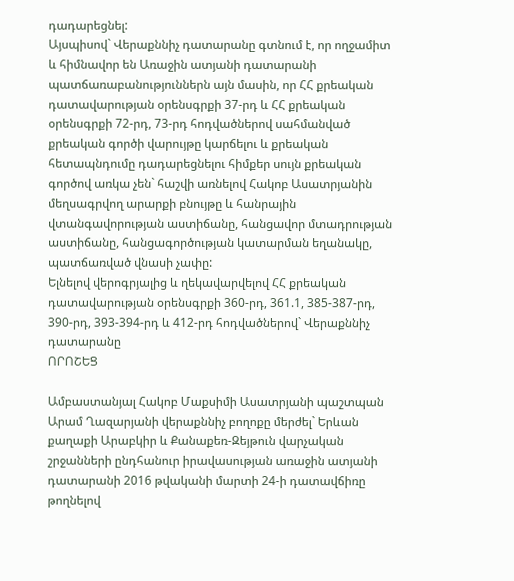դադարեցնել:
Այսպիսով` Վերաքննիչ դատարանը գտնում է, որ ողջամիտ և հիմնավոր են Առաջին ատյանի դատարանի պատճառաբանություններն այն մասին, որ ՀՀ քրեական դատավարության օրենսգրքի 37-րդ և ՀՀ քրեական օրենսգրքի 72-րդ, 73-րդ հոդվածներով սահմանված քրեական գործի վարույթը կարճելու և քրեական հետապնդումը դադարեցնելու հիմքեր սույն քրեական գործով առկա չեն` հաշվի առնելով Հակոբ Ասատրյանին մեղսագրվող արարքի բնույթը և հանրային վտանգավորության աստիճանը, հանցավոր մտադրության աստիճանը, հանցագործության կատարման եղանակը, պատճառված վնասի չափը:
Ելնելով վերոգրյալից և ղեկավարվելով ՀՀ քրեական դատավարության օրենսգրքի 360-րդ, 361.1, 385-387-րդ, 390-րդ, 393-394-րդ և 412-րդ հոդվածներով` Վերաքննիչ դատարանը
ՈՐՈՇԵՑ

Ամբաստանյալ Հակոբ Մաքսիմի Ասատրյանի պաշտպան Արամ Ղազարյանի վերաքննիչ բողոքը մերժել` Երևան քաղաքի Արաբկիր և Քանաքեռ-Զեյթուն վարչական շրջանների ընդհանուր իրավասության առաջին ատյանի դատարանի 2016 թվականի մարտի 24-ի դատավճիռը թողնելով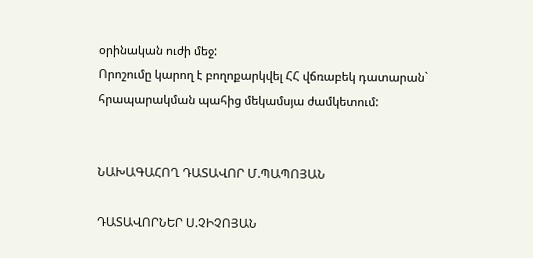օրինական ուժի մեջ:
Որոշումը կարող է բողոքարկվել ՀՀ վճռաբեկ դատարան` հրապարակման պահից մեկամսյա ժամկետում:


ՆԱԽԱԳԱՀՈՂ ԴԱՏԱՎՈՐ Մ.ՊԱՊՈՅԱՆ

ԴԱՏԱՎՈՐՆԵՐ Ս.ՉԻՉՈՅԱՆ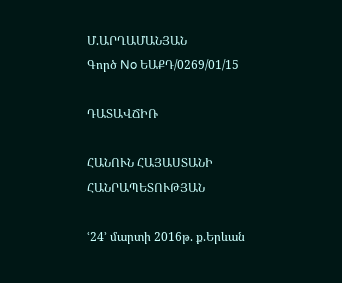Մ.ԱՐՂԱՄԱՆՅԱՆ
Գործ No ԵԱՔԴ/0269/01/15

ԴԱՏԱՎՃԻՌ

ՀԱՆՈՒՆ ՀԱՅԱՍՏԱՆԻ ՀԱՆՐԱՊԵՏՈՒԹՅԱՆ

ՙ24՚ մարտի 2016թ. ք.Երևան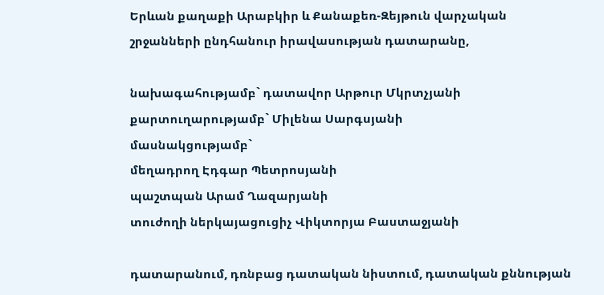Երևան քաղաքի Արաբկիր և Քանաքեռ-Զեյթուն վարչական շրջանների ընդհանուր իրավասության դատարանը,

նախագահությամբ` դատավոր Արթուր Մկրտչյանի
քարտուղարությամբ` Միլենա Սարգսյանի
մասնակցությամբ`
մեղադրող Էդգար Պետրոսյանի
պաշտպան Արամ Ղազարյանի
տուժողի ներկայացուցիչ Վիկտորյա Բաստաջյանի

դատարանում, դռնբաց դատական նիստում, դատական քննության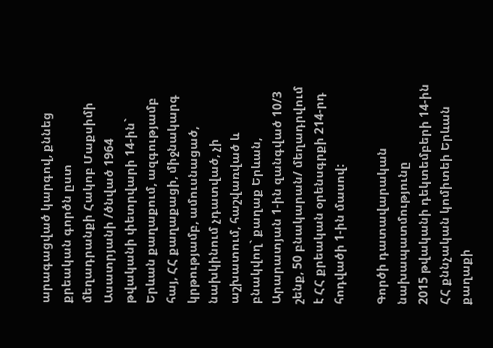արագացված կարգով, քննեց քրեական գործն ըստ մեղադրանքի Հակոբ Մաքսիմի Ասատրյանի /ծնված 1964 թվականի փետրվարի 14-ին` Երևան քաղաքում, ազգությամբ հայ, ՀՀ քաղաքացի, միջնակարգ կրթությամբ, ամուսնացած, նախկինում չդատված, չի աշխատում, հաշվառված և բնակվող` քաղաք Երևան, Արարատյան 1-ին զանգված 10/3 շենք, 50 բնակարան/ մեղադրվում է ՀՀ քրեական օրենսգրքի 214-րդ հոդվածի 1-ին մասով:

Գործի դատավարական նախապատմությունը
2015 թվականի դեկտեմբերի 14-ին ՀՀ քննչական կոմիտեի Երևան քաղաքի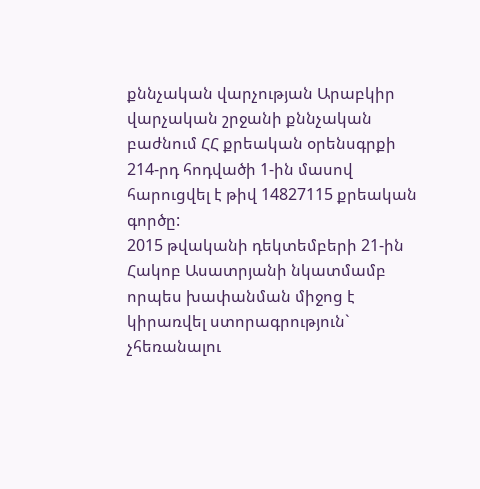քննչական վարչության Արաբկիր վարչական շրջանի քննչական բաժնում ՀՀ քրեական օրենսգրքի 214-րդ հոդվածի 1-ին մասով հարուցվել է թիվ 14827115 քրեական գործը:
2015 թվականի դեկտեմբերի 21-ին Հակոբ Ասատրյանի նկատմամբ որպես խափանման միջոց է կիրառվել ստորագրություն` չհեռանալու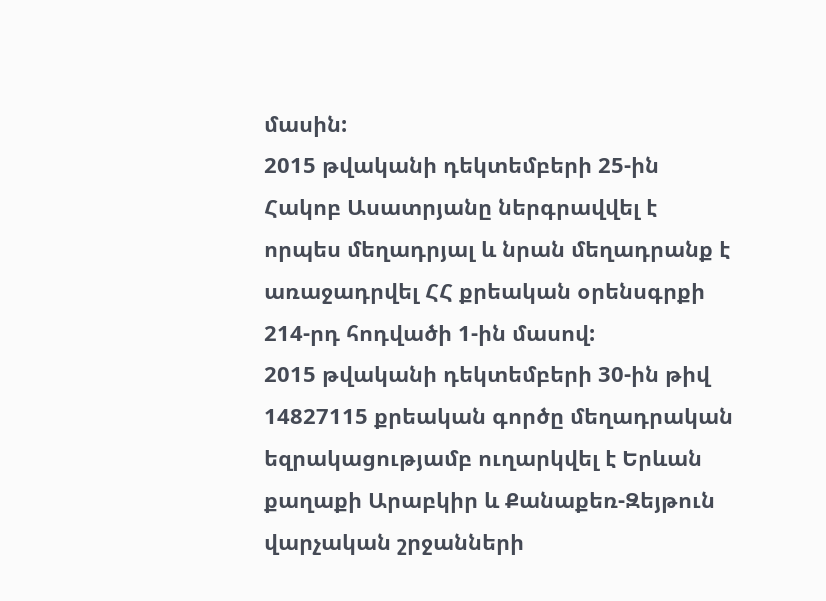մասին:
2015 թվականի դեկտեմբերի 25-ին Հակոբ Ասատրյանը ներգրավվել է որպես մեղադրյալ և նրան մեղադրանք է առաջադրվել ՀՀ քրեական օրենսգրքի 214-րդ հոդվածի 1-ին մասով:
2015 թվականի դեկտեմբերի 30-ին թիվ 14827115 քրեական գործը մեղադրական եզրակացությամբ ուղարկվել է Երևան քաղաքի Արաբկիր և Քանաքեռ-Զեյթուն վարչական շրջանների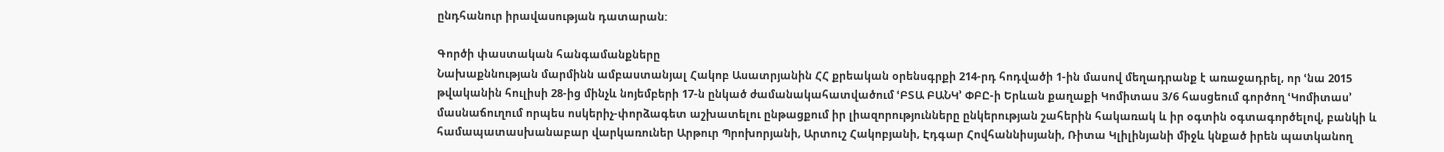ընդհանուր իրավասության դատարան:

Գործի փաստական հանգամանքները
Նախաքննության մարմինն ամբաստանյալ Հակոբ Ասատրյանին ՀՀ քրեական օրենսգրքի 214-րդ հոդվածի 1-ին մասով մեղադրանք է առաջադրել, որ ՙնա 2015 թվականին հուլիսի 28-ից մինչև նոյեմբերի 17-ն ընկած ժամանակահատվածում ՙԲՏԱ ԲԱՆԿ՚ ՓԲԸ-ի Երևան քաղաքի Կոմիտաս 3/6 հասցեում գործող ՙԿոմիտաս՚ մասնաճուղում որպես ոսկերիչ-փորձագետ աշխատելու ընթացքում իր լիազորությունները ընկերության շահերին հակառակ և իր օգտին օգտագործելով, բանկի և համապատասխանաբար վարկառուներ Արթուր Պրոխորյանի, Արտուշ Հակոբյանի, Էդգար Հովհաննիսյանի, Ռիտա Կլիլինյանի միջև կնքած իրեն պատկանող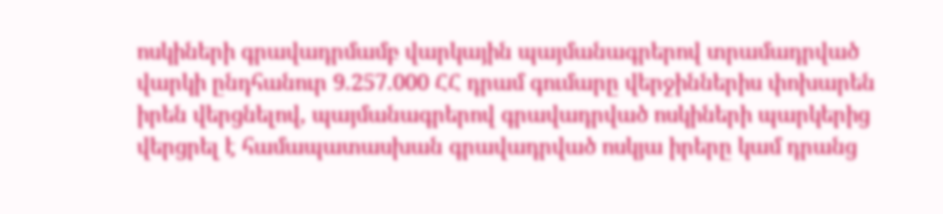ոսկիների գրավադրմամբ վարկային պայմանագրերով տրամադրված վարկի ընդհանուր 9.257.000 ՀՀ դրամ գումարը վերջիններիս փոխարեն իրեն վերցնելով, պայմանագրերով գրավադրված ոսկիների պարկերից վերցրել է համապատասխան գրավադրված ոսկյա իրերը կամ դրանց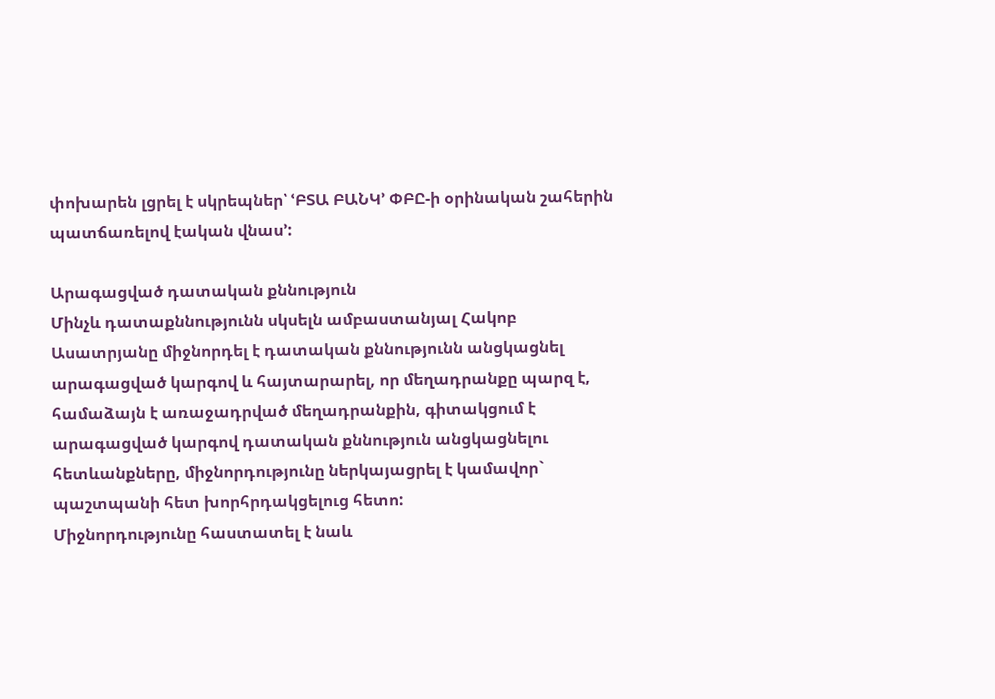փոխարեն լցրել է սկրեպներ՝ ՙԲՏԱ ԲԱՆԿ՚ ՓԲԸ-ի օրինական շահերին պատճառելով էական վնաս՚:

Արագացված դատական քննություն
Մինչև դատաքննությունն սկսելն ամբաստանյալ Հակոբ Ասատրյանը միջնորդել է դատական քննությունն անցկացնել արագացված կարգով և հայտարարել, որ մեղադրանքը պարզ է, համաձայն է առաջադրված մեղադրանքին, գիտակցում է արագացված կարգով դատական քննություն անցկացնելու հետևանքները, միջնորդությունը ներկայացրել է կամավոր` պաշտպանի հետ խորհրդակցելուց հետո:
Միջնորդությունը հաստատել է նաև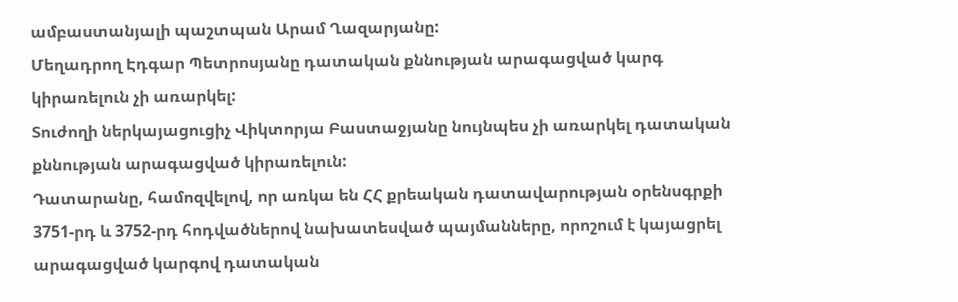ամբաստանյալի պաշտպան Արամ Ղազարյանը:
Մեղադրող Էդգար Պետրոսյանը դատական քննության արագացված կարգ կիրառելուն չի առարկել:
Տուժողի ներկայացուցիչ Վիկտորյա Բաստաջյանը նույնպես չի առարկել դատական քննության արագացված կիրառելուն:
Դատարանը, համոզվելով, որ առկա են ՀՀ քրեական դատավարության օրենսգրքի 3751-րդ և 3752-րդ հոդվածներով նախատեսված պայմանները, որոշում է կայացրել արագացված կարգով դատական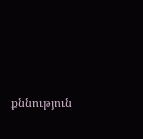քննություն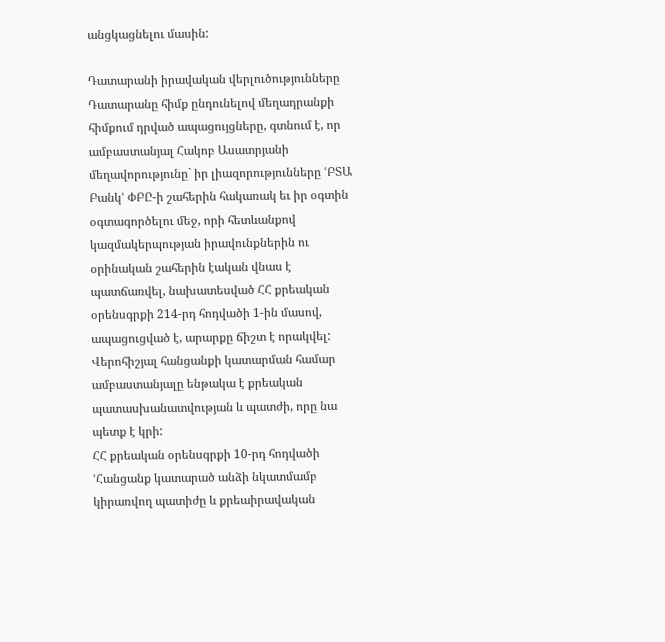անցկացնելու մասին:

Դատարանի իրավական վերլուծությունները
Դատարանը հիմք ընդունելով մեղադրանքի հիմքում դրված ապացույցները, գտնում է, որ ամբաստանյալ Հակոբ Ասատրյանի մեղավորությունը` իր լիազորությունները ՙԲՏԱ Բանկ՚ ՓԲԸ-ի շահերին հակառակ եւ իր օգտին օգտագործելու մեջ, որի հետևանքով կազմակերպության իրավունքներին ու օրինական շահերին էական վնաս է պատճառվել, նախատեսված ՀՀ քրեական օրենսգրքի 214-րդ հոդվածի 1-ին մասով, ապացուցված է, արարքը ճիշտ է որակվել:
Վերոհիշյալ հանցանքի կատարման համար ամբաստանյալը ենթակա է քրեական պատասխանատվության և պատժի, որը նա պետք է կրի:
ՀՀ քրեական օրենսգրքի 10-րդ հոդվածի ՙՀանցանք կատարած անձի նկատմամբ կիրառվող պատիժը և քրեաիրավական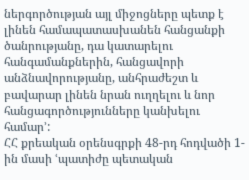ներգործության այլ միջոցները պետք է լինեն համապատասխանեն հանցանքի ծանրությանը, դա կատարելու հանգամանքներին, հանցավորի անձնավորությանը, անհրաժեշտ և բավարար լինեն նրան ուղղելու և նոր հանցագործությունները կանխելու համար՚:
ՀՀ քրեական օրենսգրքի 48-րդ հոդվածի 1-ին մասի ՙպատիժը պետական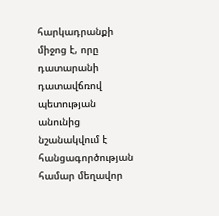հարկադրանքի միջոց է, որը դատարանի դատավճռով պետության անունից նշանակվում է հանցագործության համար մեղավոր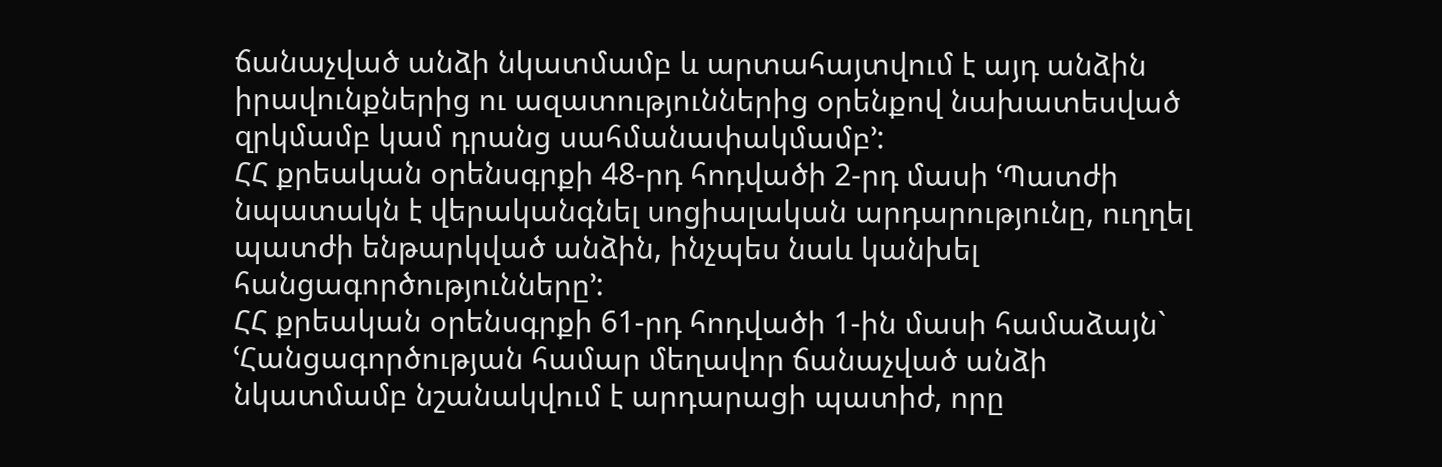ճանաչված անձի նկատմամբ և արտահայտվում է այդ անձին իրավունքներից ու ազատություններից օրենքով նախատեսված զրկմամբ կամ դրանց սահմանափակմամբ՚:
ՀՀ քրեական օրենսգրքի 48-րդ հոդվածի 2-րդ մասի ՙՊատժի նպատակն է վերականգնել սոցիալական արդարությունը, ուղղել պատժի ենթարկված անձին, ինչպես նաև կանխել հանցագործությունները՚:
ՀՀ քրեական օրենսգրքի 61-րդ հոդվածի 1-ին մասի համաձայն` ՙՀանցագործության համար մեղավոր ճանաչված անձի նկատմամբ նշանակվում է արդարացի պատիժ, որը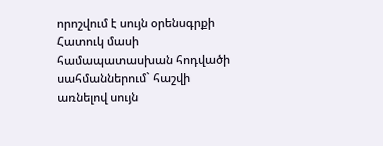որոշվում է սույն օրենսգրքի Հատուկ մասի համապատասխան հոդվածի սահմաններում` հաշվի առնելով սույն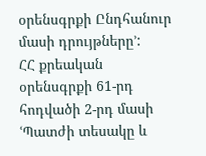օրենսգրքի Ընդհանուր մասի դրույթները՚:
ՀՀ քրեական օրենսգրքի 61-րդ հոդվածի 2-րդ մասի ՙՊատժի տեսակը և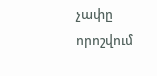չափը որոշվում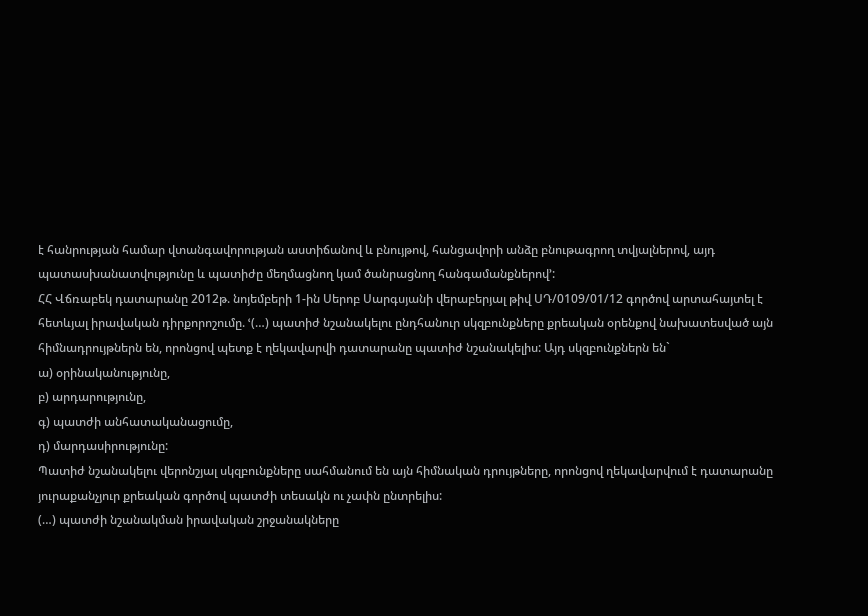է հանրության համար վտանգավորության աստիճանով և բնույթով, հանցավորի անձը բնութագրող տվյալներով, այդ պատասխանատվությունը և պատիժը մեղմացնող կամ ծանրացնող հանգամանքներով՚:
ՀՀ Վճռաբեկ դատարանը 2012թ. նոյեմբերի 1-ին Սերոբ Սարգսյանի վերաբերյալ թիվ ՍԴ/0109/01/12 գործով արտահայտել է հետևյալ իրավական դիրքորոշումը. ՙ(…) պատիժ նշանակելու ընդհանուր սկզբունքները քրեական օրենքով նախատեսված այն հիմնադրույթներն են, որոնցով պետք է ղեկավարվի դատարանը պատիժ նշանակելիս: Այդ սկզբունքներն են`
ա) օրինականությունը,
բ) արդարությունը,
գ) պատժի անհատականացումը,
դ) մարդասիրությունը:
Պատիժ նշանակելու վերոնշյալ սկզբունքները սահմանում են այն հիմնական դրույթները, որոնցով ղեկավարվում է դատարանը յուրաքանչյուր քրեական գործով պատժի տեսակն ու չափն ընտրելիս:
(…) պատժի նշանակման իրավական շրջանակները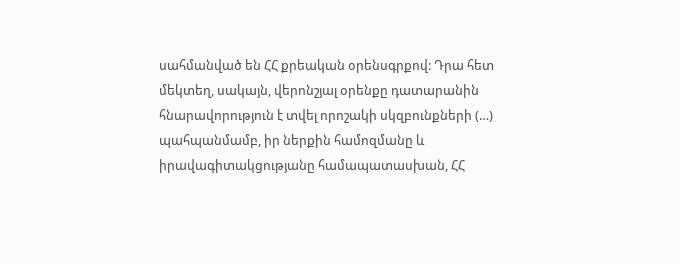սահմանված են ՀՀ քրեական օրենսգրքով: Դրա հետ մեկտեղ, սակայն, վերոնշյալ օրենքը դատարանին հնարավորություն է տվել որոշակի սկզբունքների (…) պահպանմամբ, իր ներքին համոզմանը և իրավագիտակցությանը համապատասխան, ՀՀ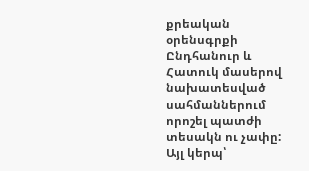քրեական օրենսգրքի Ընդհանուր և Հատուկ մասերով նախատեսված սահմաններում որոշել պատժի տեսակն ու չափը: Այլ կերպ՝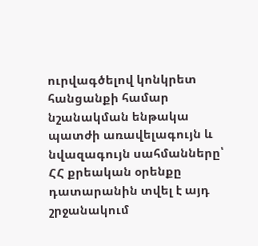ուրվագծելով կոնկրետ հանցանքի համար նշանակման ենթակա պատժի առավելագույն և նվազագույն սահմանները՝ ՀՀ քրեական օրենքը դատարանին տվել է այդ շրջանակում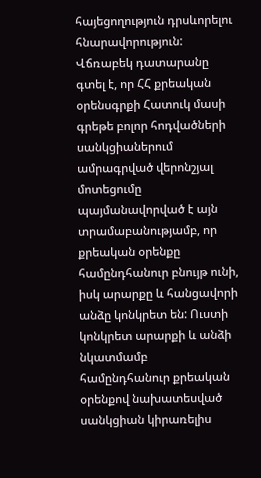հայեցողություն դրսևորելու հնարավորություն:
Վճռաբեկ դատարանը գտել է, որ ՀՀ քրեական օրենսգրքի Հատուկ մասի գրեթե բոլոր հոդվածների սանկցիաներում ամրագրված վերոնշյալ մոտեցումը պայմանավորված է այն տրամաբանությամբ, որ քրեական օրենքը համընդհանուր բնույթ ունի, իսկ արարքը և հանցավորի անձը կոնկրետ են: Ուստի կոնկրետ արարքի և անձի նկատմամբ համընդհանուր քրեական օրենքով նախատեսված սանկցիան կիրառելիս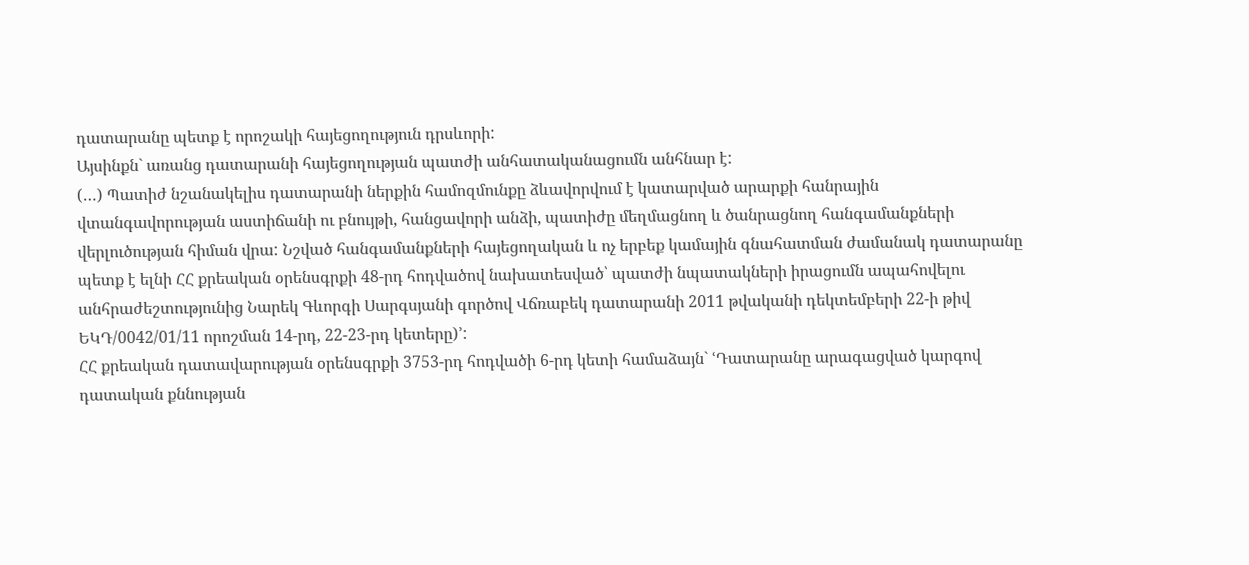դատարանը պետք է որոշակի հայեցողություն դրսևորի:
Այսինքն` առանց դատարանի հայեցողության պատժի անհատականացումն անհնար է:
(…) Պատիժ նշանակելիս դատարանի ներքին համոզմունքը ձևավորվում է կատարված արարքի հանրային վտանգավորության աստիճանի ու բնույթի, հանցավորի անձի, պատիժը մեղմացնող և ծանրացնող հանգամանքների վերլուծության հիման վրա: Նշված հանգամանքների հայեցողական և ոչ երբեք կամային գնահատման ժամանակ դատարանը պետք է ելնի ՀՀ քրեական օրենսգրքի 48-րդ հոդվածով նախատեսված՝ պատժի նպատակների իրացումն ապահովելու անհրաժեշտությունից Նարեկ Գևորգի Սարգսյանի գործով Վճռաբեկ դատարանի 2011 թվականի դեկտեմբերի 22-ի թիվ ԵԿԴ/0042/01/11 որոշման 14-րդ, 22-23-րդ կետերը)՚:
ՀՀ քրեական դատավարության օրենսգրքի 3753-րդ հոդվածի 6-րդ կետի համաձայն` ՙԴատարանը արագացված կարգով դատական քննության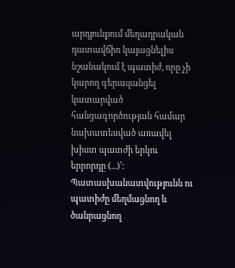արդյունքում մեղադրական դատավճիռ կայացնելիս նշանակում է պատիժ, որը չի կարող գերազանցել կատարված հանցագործության համար նախատեսված առավել խիստ պատժի երկու երրորդը (...)՚:
Պատասխանատվությունն ու պատիժը մեղմացնող և ծանրացնող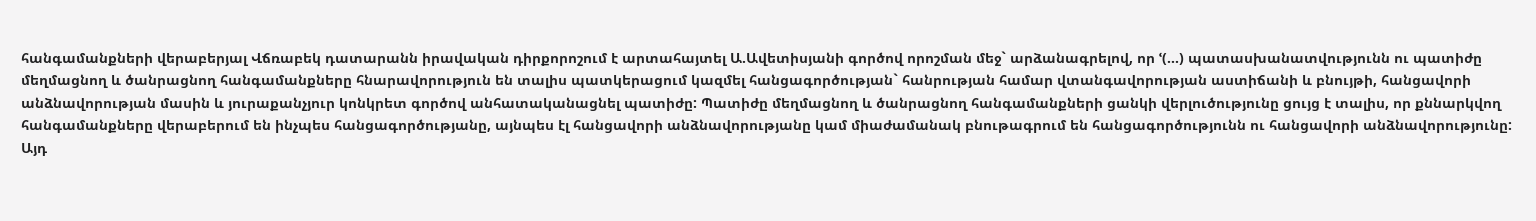հանգամանքների վերաբերյալ Վճռաբեկ դատարանն իրավական դիրքորոշում է արտահայտել Ա.Ավետիսյանի գործով որոշման մեջ` արձանագրելով, որ ՙ(...) պատասխանատվությունն ու պատիժը մեղմացնող և ծանրացնող հանգամանքները հնարավորություն են տալիս պատկերացում կազմել հանցագործության` հանրության համար վտանգավորության աստիճանի և բնույթի, հանցավորի անձնավորության մասին և յուրաքանչյուր կոնկրետ գործով անհատականացնել պատիժը: Պատիժը մեղմացնող և ծանրացնող հանգամանքների ցանկի վերլուծությունը ցույց է տալիս, որ քննարկվող հանգամանքները վերաբերում են ինչպես հանցագործությանը, այնպես էլ հանցավորի անձնավորությանը կամ միաժամանակ բնութագրում են հանցագործությունն ու հանցավորի անձնավորությունը: Այդ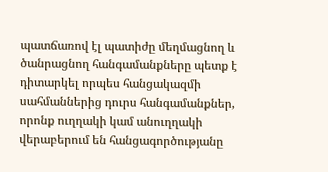պատճառով էլ պատիժը մեղմացնող և ծանրացնող հանգամանքները պետք է դիտարկել որպես հանցակազմի սահմաններից դուրս հանգամանքներ, որոնք ուղղակի կամ անուղղակի վերաբերում են հանցագործությանը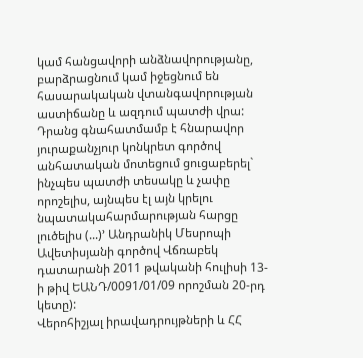կամ հանցավորի անձնավորությանը, բարձրացնում կամ իջեցնում են հասարակական վտանգավորության աստիճանը և ազդում պատժի վրա: Դրանց գնահատմամբ է հնարավոր յուրաքանչյուր կոնկրետ գործով անհատական մոտեցում ցուցաբերել` ինչպես պատժի տեսակը և չափը որոշելիս, այնպես էլ այն կրելու նպատակահարմարության հարցը լուծելիս (...)՚ Անդրանիկ Մեսրոպի Ավետիսյանի գործով Վճռաբեկ դատարանի 2011 թվականի հուլիսի 13-ի թիվ ԵԱՆԴ/0091/01/09 որոշման 20-րդ կետը):
Վերոհիշյալ իրավադրույթների և ՀՀ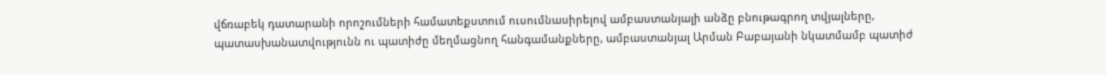վճռաբեկ դատարանի որոշումների համատեքստում ուսումնասիրելով ամբաստանյալի անձը բնութագրող տվյալները, պատասխանատվությունն ու պատիժը մեղմացնող հանգամանքները, ամբաստանյալ Արման Բաբայանի նկատմամբ պատիժ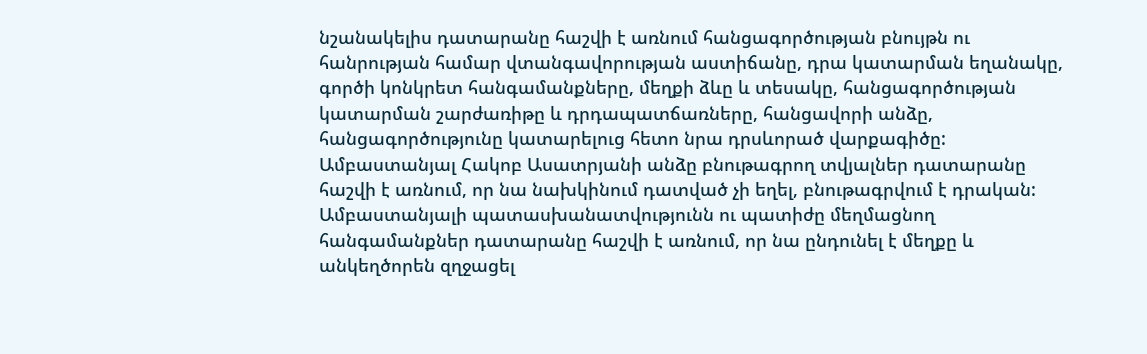նշանակելիս դատարանը հաշվի է առնում հանցագործության բնույթն ու հանրության համար վտանգավորության աստիճանը, դրա կատարման եղանակը, գործի կոնկրետ հանգամանքները, մեղքի ձևը և տեսակը, հանցագործության կատարման շարժառիթը և դրդապատճառները, հանցավորի անձը, հանցագործությունը կատարելուց հետո նրա դրսևորած վարքագիծը:
Ամբաստանյալ Հակոբ Ասատրյանի անձը բնութագրող տվյալներ դատարանը հաշվի է առնում, որ նա նախկինում դատված չի եղել, բնութագրվում է դրական:
Ամբաստանյալի պատասխանատվությունն ու պատիժը մեղմացնող հանգամանքներ դատարանը հաշվի է առնում, որ նա ընդունել է մեղքը և անկեղծորեն զղջացել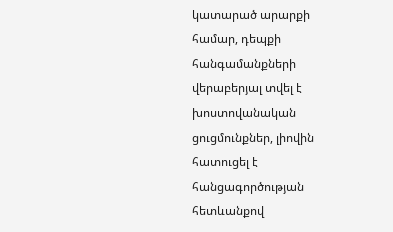կատարած արարքի համար, դեպքի հանգամանքների վերաբերյալ տվել է խոստովանական ցուցմունքներ, լիովին հատուցել է հանցագործության հետևանքով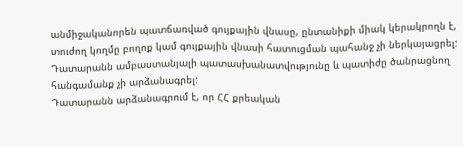անմիջականորեն պատճառված գույքային վնասը, ընտանիքի միակ կերակրողն է, տուժող կողմը բողոք կամ գույքային վնասի հատուցման պահանջ չի ներկայացրել:
Դատարանն ամբաստանյալի պատասխանատվությունը և պատիժը ծանրացնող հանգամանք չի արձանագրել:
Դատարանն արձանագրում է, որ ՀՀ քրեական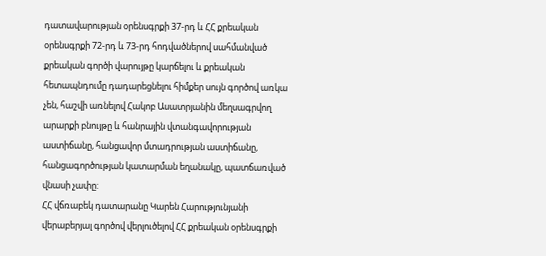դատավարության օրենսգրքի 37-րդ և ՀՀ քրեական օրենսգրքի 72-րդ և 73-րդ հոդվածներով սահմանված քրեական գործի վարույթը կարճելու և քրեական հետապնդումը դադարեցնելու հիմքեր սույն գործով առկա չեն, հաշվի առնելով Հակոբ Ասատրյանին մեղսագրվող արարքի բնույթը և հանրային վտանգավորության աստիճանը, հանցավոր մտադրության աստիճանը, հանցագործության կատարման եղանակը, պատճառված վնասի չափը:
ՀՀ վճռաբեկ դատարանը Կարեն Հարությունյանի վերաբերյալ գործով վերլուծելով ՀՀ քրեական օրենսգրքի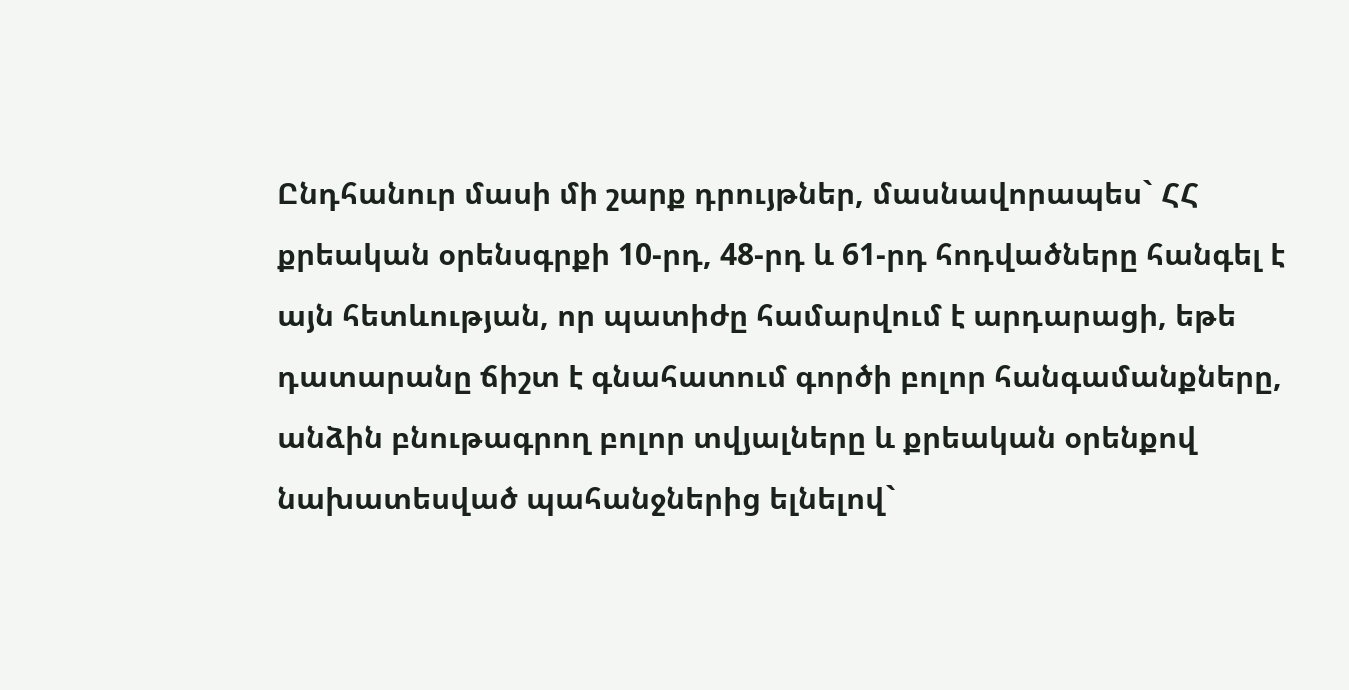Ընդհանուր մասի մի շարք դրույթներ, մասնավորապես` ՀՀ քրեական օրենսգրքի 10-րդ, 48-րդ և 61-րդ հոդվածները հանգել է այն հետևության, որ պատիժը համարվում է արդարացի, եթե դատարանը ճիշտ է գնահատում գործի բոլոր հանգամանքները, անձին բնութագրող բոլոր տվյալները և քրեական օրենքով նախատեսված պահանջներից ելնելով`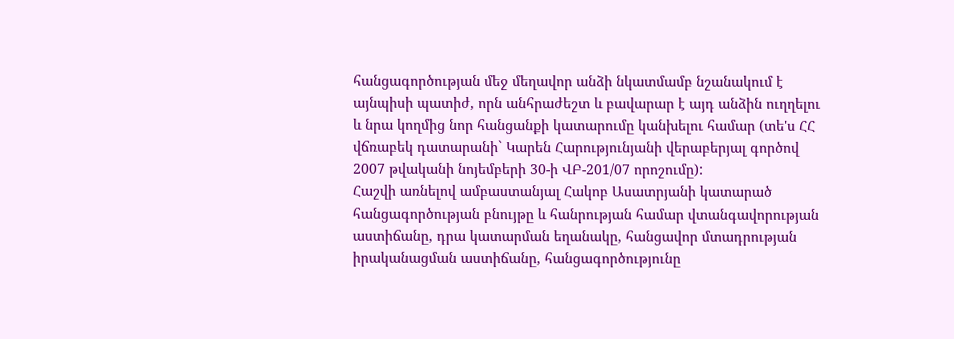հանցագործության մեջ մեղավոր անձի նկատմամբ նշանակում է այնպիսի պատիժ, որն անհրաժեշտ և բավարար է այդ անձին ուղղելու և նրա կողմից նոր հանցանքի կատարումը կանխելու համար (տե'ս ՀՀ վճռաբեկ դատարանի` Կարեն Հարությունյանի վերաբերյալ գործով 2007 թվականի նոյեմբերի 30-ի ՎԲ-201/07 որոշումը):
Հաշվի առնելով ամբաստանյալ Հակոբ Ասատրյանի կատարած հանցագործության բնույթը և հանրության համար վտանգավորության աստիճանը, դրա կատարման եղանակը, հանցավոր մտադրության իրականացման աստիճանը, հանցագործությունը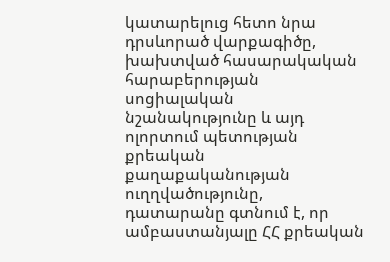կատարելուց հետո նրա դրսևորած վարքագիծը, խախտված հասարակական հարաբերության սոցիալական նշանակությունը և այդ ոլորտում պետության քրեական քաղաքականության ուղղվածությունը, դատարանը գտնում է, որ ամբաստանյալը ՀՀ քրեական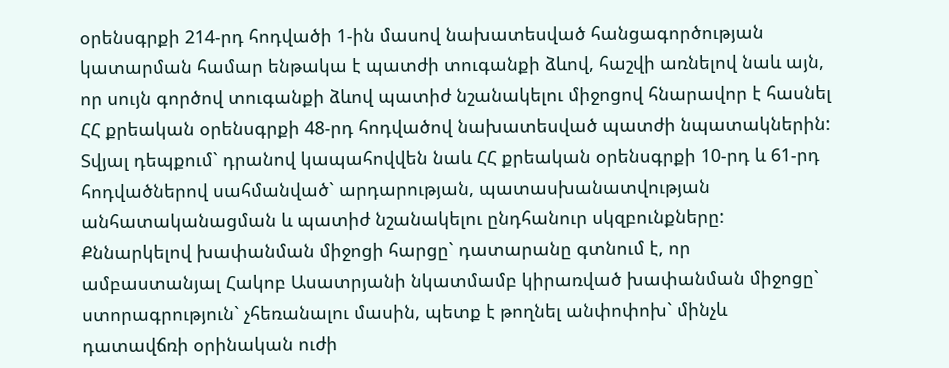օրենսգրքի 214-րդ հոդվածի 1-ին մասով նախատեսված հանցագործության կատարման համար ենթակա է պատժի տուգանքի ձևով, հաշվի առնելով նաև այն, որ սույն գործով տուգանքի ձևով պատիժ նշանակելու միջոցով հնարավոր է հասնել ՀՀ քրեական օրենսգրքի 48-րդ հոդվածով նախատեսված պատժի նպատակներին: Տվյալ դեպքում` դրանով կապահովվեն նաև ՀՀ քրեական օրենսգրքի 10-րդ և 61-րդ հոդվածներով սահմանված` արդարության, պատասխանատվության անհատականացման և պատիժ նշանակելու ընդհանուր սկզբունքները:
Քննարկելով խափանման միջոցի հարցը` դատարանը գտնում է, որ ամբաստանյալ Հակոբ Ասատրյանի նկատմամբ կիրառված խափանման միջոցը` ստորագրություն` չհեռանալու մասին, պետք է թողնել անփոփոխ` մինչև դատավճռի օրինական ուժի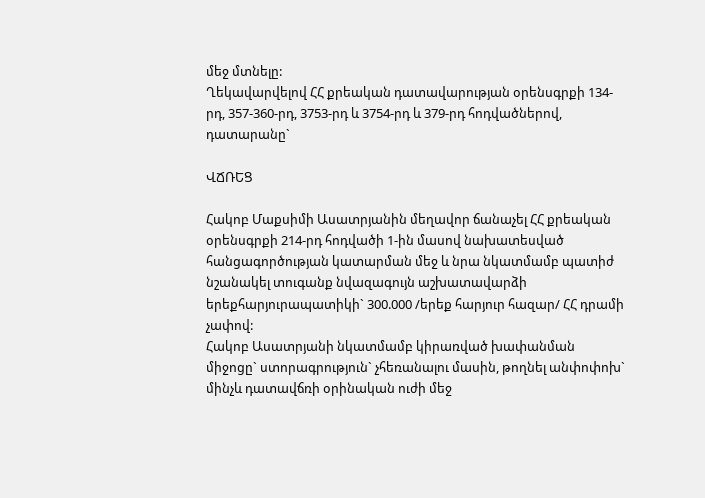մեջ մտնելը:
Ղեկավարվելով ՀՀ քրեական դատավարության օրենսգրքի 134-րդ, 357-360-րդ, 3753-րդ և 3754-րդ և 379-րդ հոդվածներով, դատարանը`

ՎՃՌԵՑ

Հակոբ Մաքսիմի Ասատրյանին մեղավոր ճանաչել ՀՀ քրեական օրենսգրքի 214-րդ հոդվածի 1-ին մասով նախատեսված հանցագործության կատարման մեջ և նրա նկատմամբ պատիժ նշանակել տուգանք նվազագույն աշխատավարձի երեքհարյուրապատիկի` 300.000 /երեք հարյուր հազար/ ՀՀ դրամի չափով:
Հակոբ Ասատրյանի նկատմամբ կիրառված խափանման միջոցը` ստորագրություն` չհեռանալու մասին, թողնել անփոփոխ` մինչև դատավճռի օրինական ուժի մեջ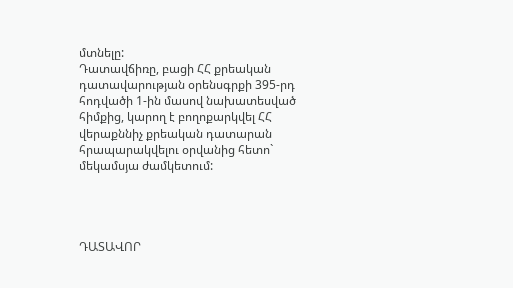մտնելը:
Դատավճիռը, բացի ՀՀ քրեական դատավարության օրենսգրքի 395-րդ հոդվածի 1-ին մասով նախատեսված հիմքից, կարող է բողոքարկվել ՀՀ վերաքննիչ քրեական դատարան հրապարակվելու օրվանից հետո` մեկամսյա ժամկետում:




ԴԱՏԱՎՈՐ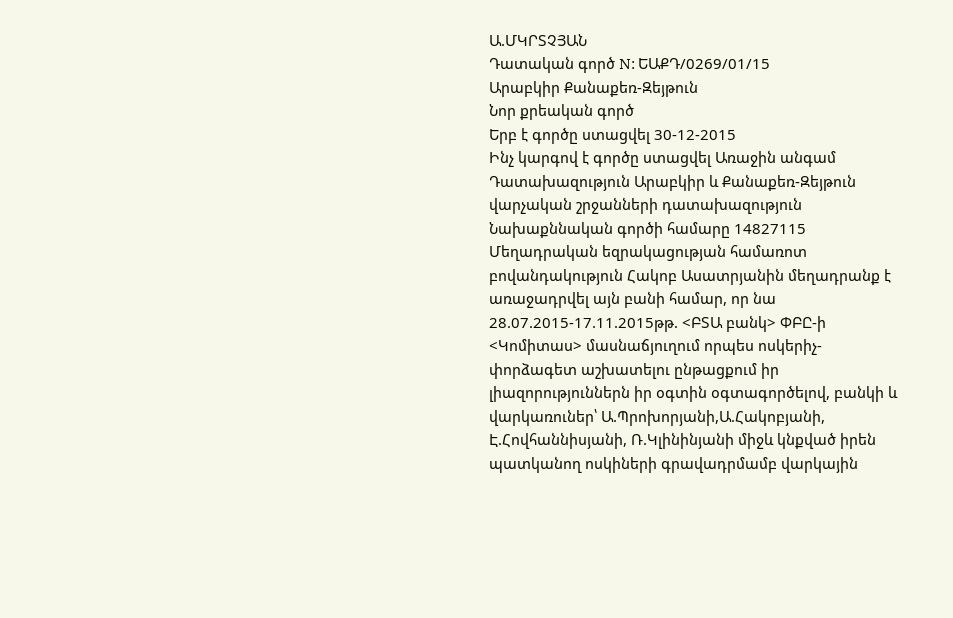Ա.ՄԿՐՏՉՅԱՆ
Դատական գործ N: ԵԱՔԴ/0269/01/15
Արաբկիր Քանաքեռ-Զեյթուն
Նոր քրեական գործ
Երբ է գործը ստացվել 30-12-2015
Ինչ կարգով է գործը ստացվել Առաջին անգամ
Դատախազություն Արաբկիր և Քանաքեռ-Զեյթուն վարչական շրջանների դատախազություն
Նախաքննական գործի համարը 14827115
Մեղադրական եզրակացության համառոտ բովանդակություն Հակոբ Ասատրյանին մեղադրանք է առաջադրվել այն բանի համար, որ նա 28.07.2015-17.11.2015թթ. <ԲՏԱ բանկ> ՓԲԸ-ի <Կոմիտաս> մասնաճյուղում որպես ոսկերիչ-փորձագետ աշխատելու ընթացքում իր լիազորություններն իր օգտին օգտագործելով, բանկի և վարկառուներ՝ Ա.Պրոխորյանի,Ա.Հակոբյանի, Է.Հովհաննիսյանի, Ռ.Կլինինյանի միջև կնքված իրեն պատկանող ոսկիների գրավադրմամբ վարկային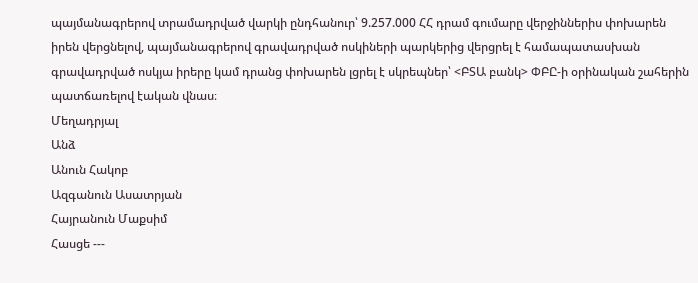պայմանագրերով տրամադրված վարկի ընդհանուր՝ 9.257.000 ՀՀ դրամ գումարը վերջիններիս փոխարեն իրեն վերցնելով, պայմանագրերով գրավադրված ոսկիների պարկերից վերցրել է համապատասխան գրավադրված ոսկյա իրերը կամ դրանց փոխարեն լցրել է սկրեպներ՝ <ԲՏԱ բանկ> ՓԲԸ-ի օրինական շահերին պատճառելով էական վնաս։
Մեղադրյալ
Անձ
Անուն Հակոբ
Ազգանուն Ասատրյան
Հայրանուն Մաքսիմ
Հասցե ---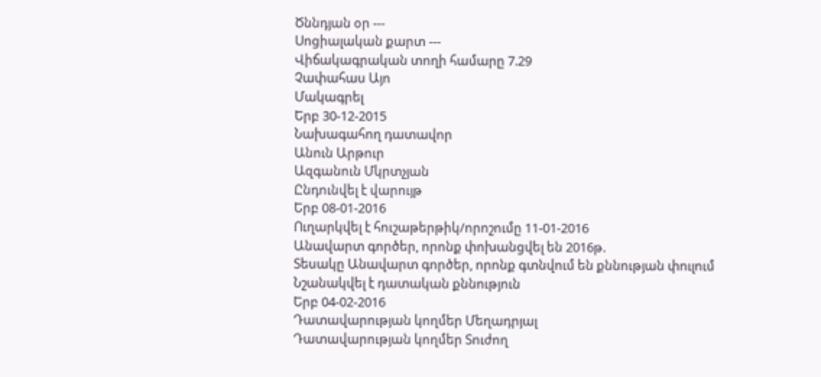Ծննդյան օր ---
Սոցիալական քարտ ---
Վիճակագրական տողի համարը 7.29
Չափահաս Այո
Մակագրել
Երբ 30-12-2015
Նախագահող դատավոր
Անուն Արթուր
Ազգանուն Մկրտչյան
Ընդունվել է վարույթ
Երբ 08-01-2016
Ուղարկվել է հուշաթերթիկ/որոշումը 11-01-2016
Անավարտ գործեր, որոնք փոխանցվել են 2016թ.
Տեսակը Անավարտ գործեր, որոնք գտնվում են քննության փուլում
Նշանակվել է դատական քննություն
Երբ 04-02-2016
Դատավարության կողմեր Մեղադրյալ
Դատավարության կողմեր Տուժող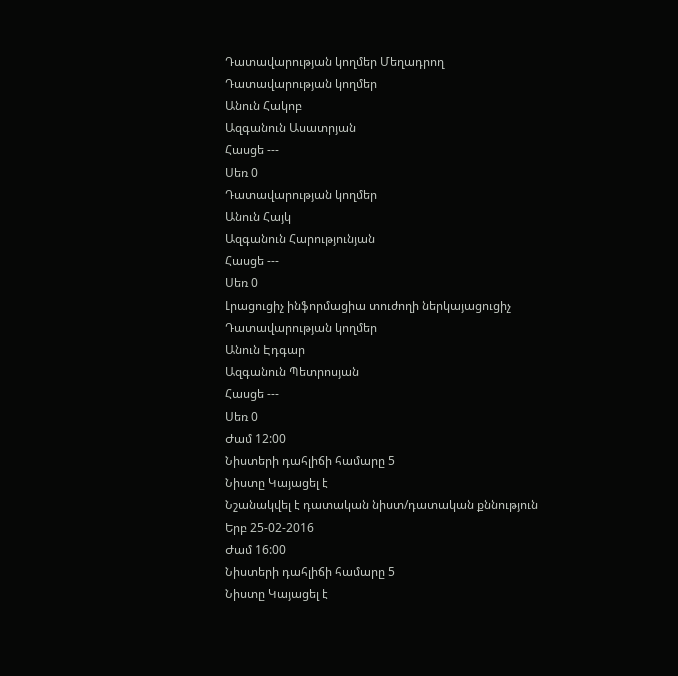Դատավարության կողմեր Մեղադրող
Դատավարության կողմեր
Անուն Հակոբ
Ազգանուն Ասատրյան
Հասցե ---
Սեռ 0
Դատավարության կողմեր
Անուն Հայկ
Ազգանուն Հարությունյան
Հասցե ---
Սեռ 0
Լրացուցիչ ինֆորմացիա տուժողի ներկայացուցիչ
Դատավարության կողմեր
Անուն Էդգար
Ազգանուն Պետրոսյան
Հասցե ---
Սեռ 0
Ժամ 12:00
Նիստերի դահլիճի համարը 5
Նիստը Կայացել է
Նշանակվել է դատական նիստ/դատական քննություն
Երբ 25-02-2016
Ժամ 16:00
Նիստերի դահլիճի համարը 5
Նիստը Կայացել է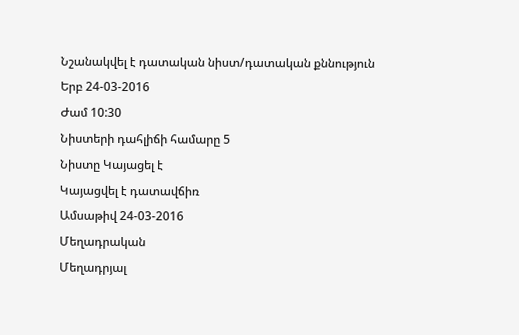Նշանակվել է դատական նիստ/դատական քննություն
Երբ 24-03-2016
Ժամ 10:30
Նիստերի դահլիճի համարը 5
Նիստը Կայացել է
Կայացվել է դատավճիռ
Ամսաթիվ 24-03-2016
Մեղադրական
Մեղադրյալ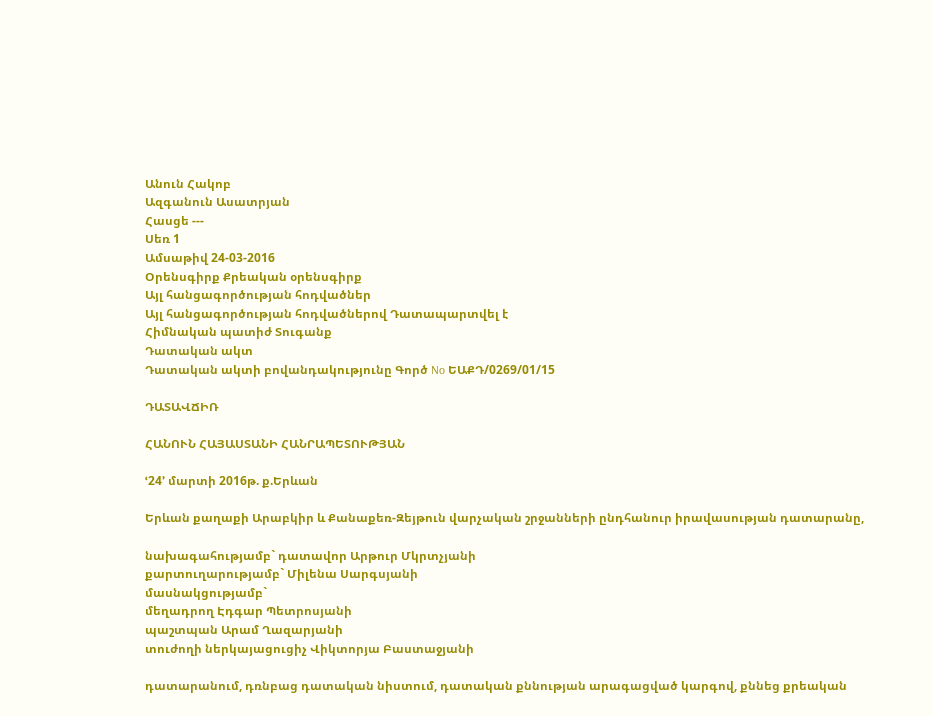Անուն Հակոբ
Ազգանուն Ասատրյան
Հասցե ---
Սեռ 1
Ամսաթիվ 24-03-2016
Օրենսգիրք Քրեական օրենսգիրք
Այլ հանցագործության հոդվածներ
Այլ հանցագործության հոդվածներով Դատապարտվել է
Հիմնական պատիժ Տուգանք
Դատական ակտ
Դատական ակտի բովանդակությունը Գործ No ԵԱՔԴ/0269/01/15

ԴԱՏԱՎՃԻՌ

ՀԱՆՈՒՆ ՀԱՅԱՍՏԱՆԻ ՀԱՆՐԱՊԵՏՈՒԹՅԱՆ

ՙ24՚ մարտի 2016թ. ք.Երևան

Երևան քաղաքի Արաբկիր և Քանաքեռ-Զեյթուն վարչական շրջանների ընդհանուր իրավասության դատարանը,

նախագահությամբ` դատավոր Արթուր Մկրտչյանի
քարտուղարությամբ` Միլենա Սարգսյանի
մասնակցությամբ`
մեղադրող Էդգար Պետրոսյանի
պաշտպան Արամ Ղազարյանի
տուժողի ներկայացուցիչ Վիկտորյա Բաստաջյանի

դատարանում, դռնբաց դատական նիստում, դատական քննության արագացված կարգով, քննեց քրեական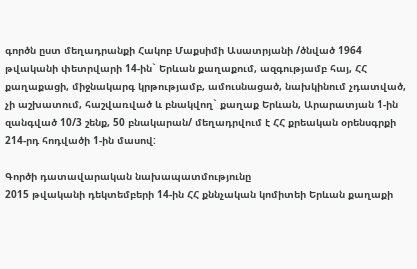գործն ըստ մեղադրանքի Հակոբ Մաքսիմի Ասատրյանի /ծնված 1964 թվականի փետրվարի 14-ին` Երևան քաղաքում, ազգությամբ հայ, ՀՀ քաղաքացի, միջնակարգ կրթությամբ, ամուսնացած, նախկինում չդատված, չի աշխատում, հաշվառված և բնակվող` քաղաք Երևան, Արարատյան 1-ին զանգված 10/3 շենք, 50 բնակարան/ մեղադրվում է ՀՀ քրեական օրենսգրքի 214-րդ հոդվածի 1-ին մասով:

Գործի դատավարական նախապատմությունը
2015 թվականի դեկտեմբերի 14-ին ՀՀ քննչական կոմիտեի Երևան քաղաքի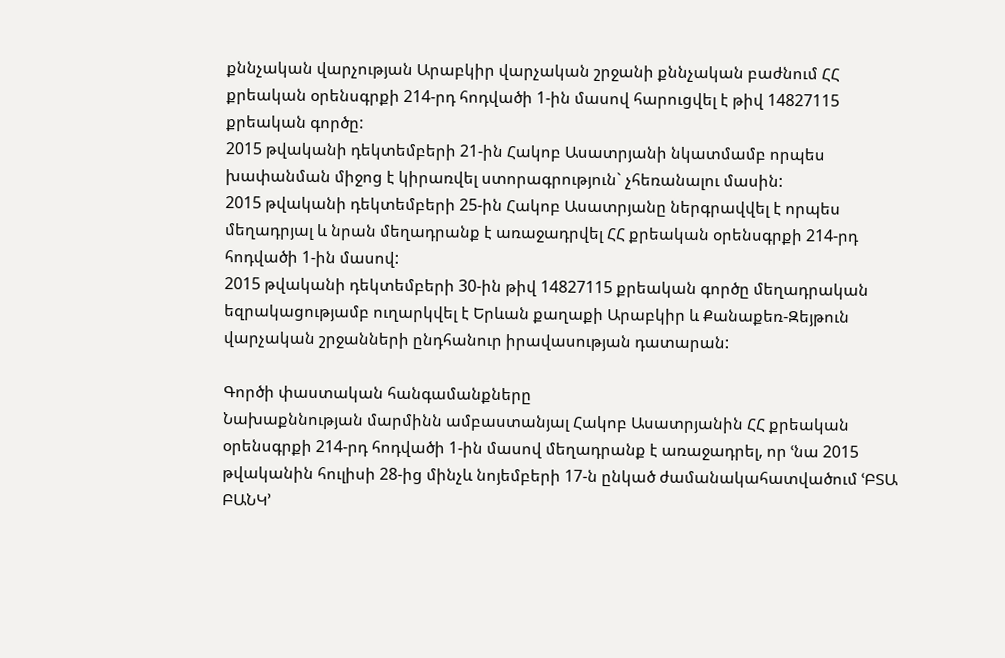քննչական վարչության Արաբկիր վարչական շրջանի քննչական բաժնում ՀՀ քրեական օրենսգրքի 214-րդ հոդվածի 1-ին մասով հարուցվել է թիվ 14827115 քրեական գործը:
2015 թվականի դեկտեմբերի 21-ին Հակոբ Ասատրյանի նկատմամբ որպես խափանման միջոց է կիրառվել ստորագրություն` չհեռանալու մասին:
2015 թվականի դեկտեմբերի 25-ին Հակոբ Ասատրյանը ներգրավվել է որպես մեղադրյալ և նրան մեղադրանք է առաջադրվել ՀՀ քրեական օրենսգրքի 214-րդ հոդվածի 1-ին մասով:
2015 թվականի դեկտեմբերի 30-ին թիվ 14827115 քրեական գործը մեղադրական եզրակացությամբ ուղարկվել է Երևան քաղաքի Արաբկիր և Քանաքեռ-Զեյթուն վարչական շրջանների ընդհանուր իրավասության դատարան:

Գործի փաստական հանգամանքները
Նախաքննության մարմինն ամբաստանյալ Հակոբ Ասատրյանին ՀՀ քրեական օրենսգրքի 214-րդ հոդվածի 1-ին մասով մեղադրանք է առաջադրել, որ ՙնա 2015 թվականին հուլիսի 28-ից մինչև նոյեմբերի 17-ն ընկած ժամանակահատվածում ՙԲՏԱ ԲԱՆԿ՚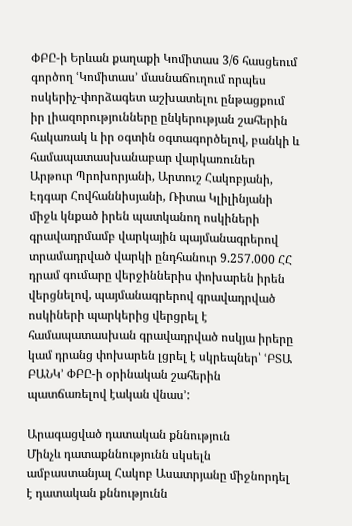ՓԲԸ-ի Երևան քաղաքի Կոմիտաս 3/6 հասցեում գործող ՙԿոմիտաս՚ մասնաճուղում որպես ոսկերիչ-փորձագետ աշխատելու ընթացքում իր լիազորությունները ընկերության շահերին հակառակ և իր օգտին օգտագործելով, բանկի և համապատասխանաբար վարկառուներ Արթուր Պրոխորյանի, Արտուշ Հակոբյանի, Էդգար Հովհաննիսյանի, Ռիտա Կլիլինյանի միջև կնքած իրեն պատկանող ոսկիների գրավադրմամբ վարկային պայմանագրերով տրամադրված վարկի ընդհանուր 9.257.000 ՀՀ դրամ գումարը վերջիններիս փոխարեն իրեն վերցնելով, պայմանագրերով գրավադրված ոսկիների պարկերից վերցրել է համապատասխան գրավադրված ոսկյա իրերը կամ դրանց փոխարեն լցրել է սկրեպներ՝ ՙԲՏԱ ԲԱՆԿ՚ ՓԲԸ-ի օրինական շահերին պատճառելով էական վնաս՚:

Արագացված դատական քննություն
Մինչև դատաքննությունն սկսելն ամբաստանյալ Հակոբ Ասատրյանը միջնորդել է դատական քննությունն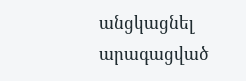անցկացնել արագացված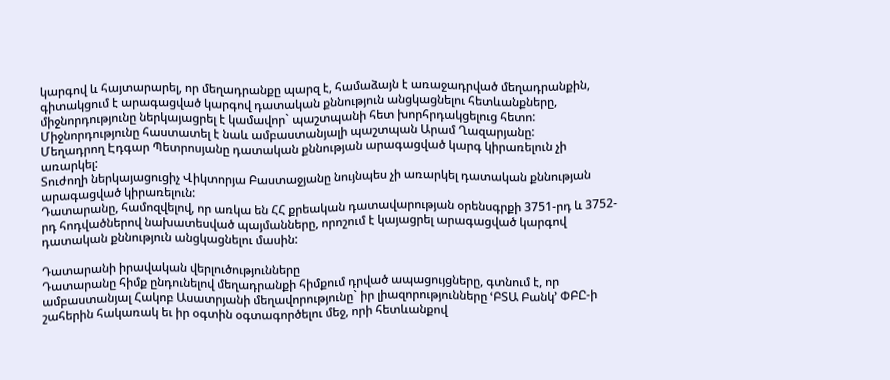կարգով և հայտարարել, որ մեղադրանքը պարզ է, համաձայն է առաջադրված մեղադրանքին, գիտակցում է արագացված կարգով դատական քննություն անցկացնելու հետևանքները, միջնորդությունը ներկայացրել է կամավոր` պաշտպանի հետ խորհրդակցելուց հետո:
Միջնորդությունը հաստատել է նաև ամբաստանյալի պաշտպան Արամ Ղազարյանը:
Մեղադրող Էդգար Պետրոսյանը դատական քննության արագացված կարգ կիրառելուն չի առարկել:
Տուժողի ներկայացուցիչ Վիկտորյա Բաստաջյանը նույնպես չի առարկել դատական քննության արագացված կիրառելուն:
Դատարանը, համոզվելով, որ առկա են ՀՀ քրեական դատավարության օրենսգրքի 3751-րդ և 3752-րդ հոդվածներով նախատեսված պայմանները, որոշում է կայացրել արագացված կարգով դատական քննություն անցկացնելու մասին:

Դատարանի իրավական վերլուծությունները
Դատարանը հիմք ընդունելով մեղադրանքի հիմքում դրված ապացույցները, գտնում է, որ ամբաստանյալ Հակոբ Ասատրյանի մեղավորությունը` իր լիազորությունները ՙԲՏԱ Բանկ՚ ՓԲԸ-ի շահերին հակառակ եւ իր օգտին օգտագործելու մեջ, որի հետևանքով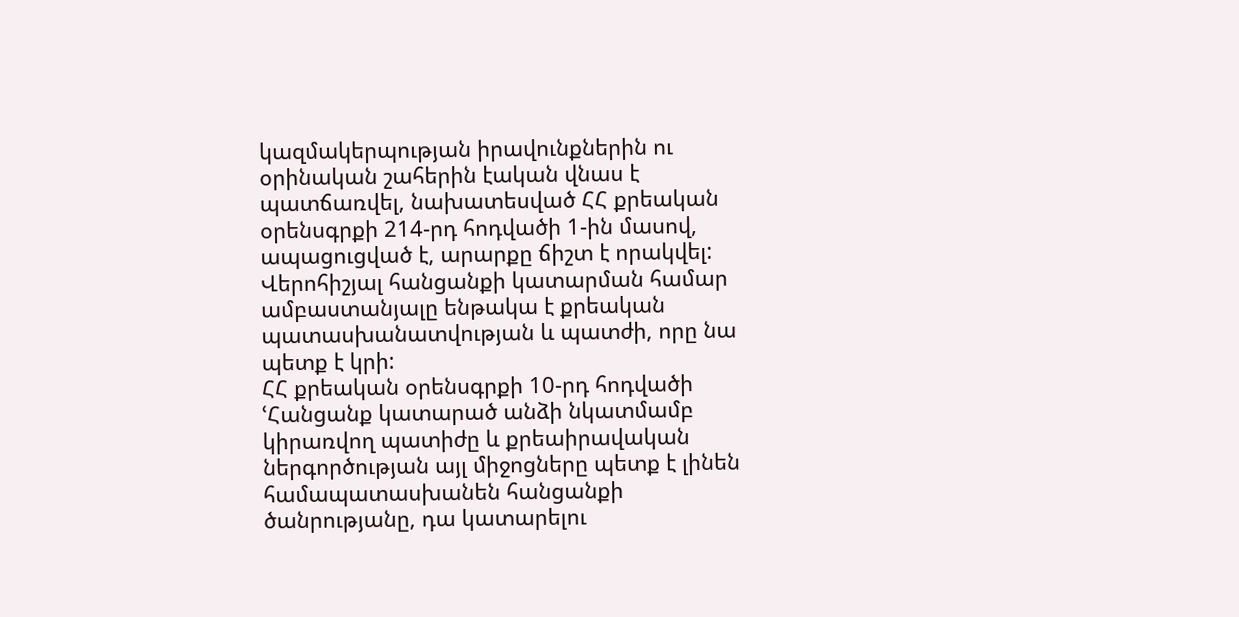կազմակերպության իրավունքներին ու օրինական շահերին էական վնաս է պատճառվել, նախատեսված ՀՀ քրեական օրենսգրքի 214-րդ հոդվածի 1-ին մասով, ապացուցված է, արարքը ճիշտ է որակվել:
Վերոհիշյալ հանցանքի կատարման համար ամբաստանյալը ենթակա է քրեական պատասխանատվության և պատժի, որը նա պետք է կրի:
ՀՀ քրեական օրենսգրքի 10-րդ հոդվածի ՙՀանցանք կատարած անձի նկատմամբ կիրառվող պատիժը և քրեաիրավական ներգործության այլ միջոցները պետք է լինեն համապատասխանեն հանցանքի ծանրությանը, դա կատարելու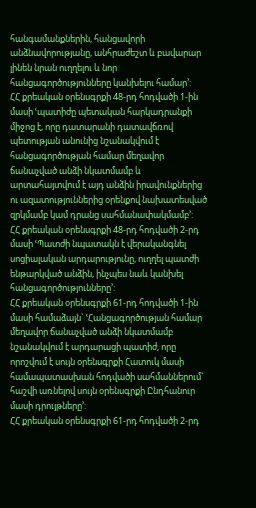հանգամանքներին, հանցավորի անձնավորությանը, անհրաժեշտ և բավարար լինեն նրան ուղղելու և նոր հանցագործությունները կանխելու համար՚:
ՀՀ քրեական օրենսգրքի 48-րդ հոդվածի 1-ին մասի ՙպատիժը պետական հարկադրանքի միջոց է, որը դատարանի դատավճռով պետության անունից նշանակվում է հանցագործության համար մեղավոր ճանաչված անձի նկատմամբ և արտահայտվում է այդ անձին իրավունքներից ու ազատություններից օրենքով նախատեսված զրկմամբ կամ դրանց սահմանափակմամբ՚:
ՀՀ քրեական օրենսգրքի 48-րդ հոդվածի 2-րդ մասի ՙՊատժի նպատակն է վերականգնել սոցիալական արդարությունը, ուղղել պատժի ենթարկված անձին, ինչպես նաև կանխել հանցագործությունները՚:
ՀՀ քրեական օրենսգրքի 61-րդ հոդվածի 1-ին մասի համաձայն` ՙՀանցագործության համար մեղավոր ճանաչված անձի նկատմամբ նշանակվում է արդարացի պատիժ, որը որոշվում է սույն օրենսգրքի Հատուկ մասի համապատասխան հոդվածի սահմաններում` հաշվի առնելով սույն օրենսգրքի Ընդհանուր մասի դրույթները՚:
ՀՀ քրեական օրենսգրքի 61-րդ հոդվածի 2-րդ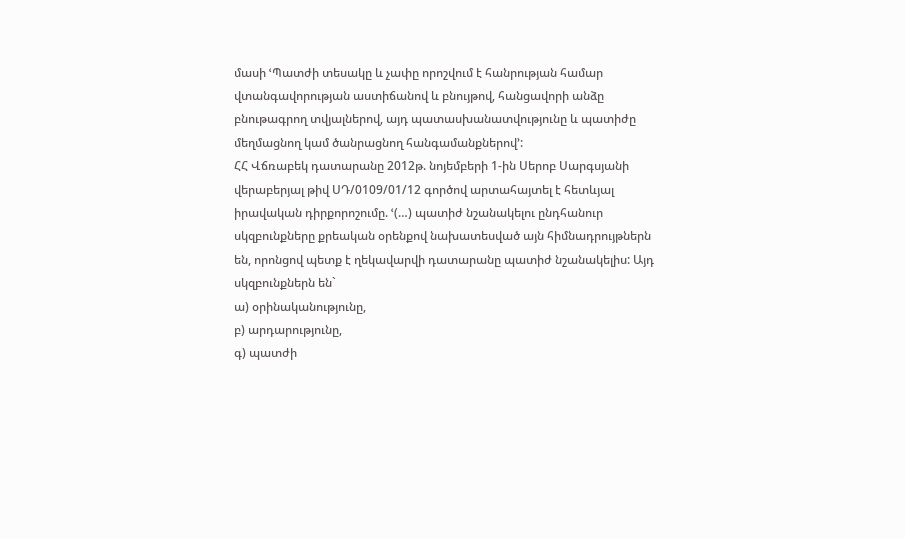մասի ՙՊատժի տեսակը և չափը որոշվում է հանրության համար վտանգավորության աստիճանով և բնույթով, հանցավորի անձը բնութագրող տվյալներով, այդ պատասխանատվությունը և պատիժը մեղմացնող կամ ծանրացնող հանգամանքներով՚:
ՀՀ Վճռաբեկ դատարանը 2012թ. նոյեմբերի 1-ին Սերոբ Սարգսյանի վերաբերյալ թիվ ՍԴ/0109/01/12 գործով արտահայտել է հետևյալ իրավական դիրքորոշումը. ՙ(…) պատիժ նշանակելու ընդհանուր սկզբունքները քրեական օրենքով նախատեսված այն հիմնադրույթներն են, որոնցով պետք է ղեկավարվի դատարանը պատիժ նշանակելիս: Այդ սկզբունքներն են`
ա) օրինականությունը,
բ) արդարությունը,
գ) պատժի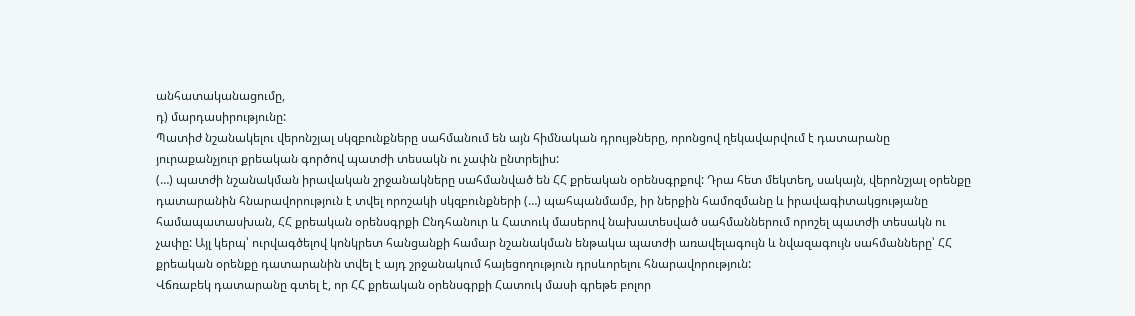անհատականացումը,
դ) մարդասիրությունը:
Պատիժ նշանակելու վերոնշյալ սկզբունքները սահմանում են այն հիմնական դրույթները, որոնցով ղեկավարվում է դատարանը յուրաքանչյուր քրեական գործով պատժի տեսակն ու չափն ընտրելիս:
(…) պատժի նշանակման իրավական շրջանակները սահմանված են ՀՀ քրեական օրենսգրքով: Դրա հետ մեկտեղ, սակայն, վերոնշյալ օրենքը դատարանին հնարավորություն է տվել որոշակի սկզբունքների (…) պահպանմամբ, իր ներքին համոզմանը և իրավագիտակցությանը համապատասխան, ՀՀ քրեական օրենսգրքի Ընդհանուր և Հատուկ մասերով նախատեսված սահմաններում որոշել պատժի տեսակն ու չափը: Այլ կերպ՝ ուրվագծելով կոնկրետ հանցանքի համար նշանակման ենթակա պատժի առավելագույն և նվազագույն սահմանները՝ ՀՀ քրեական օրենքը դատարանին տվել է այդ շրջանակում հայեցողություն դրսևորելու հնարավորություն:
Վճռաբեկ դատարանը գտել է, որ ՀՀ քրեական օրենսգրքի Հատուկ մասի գրեթե բոլոր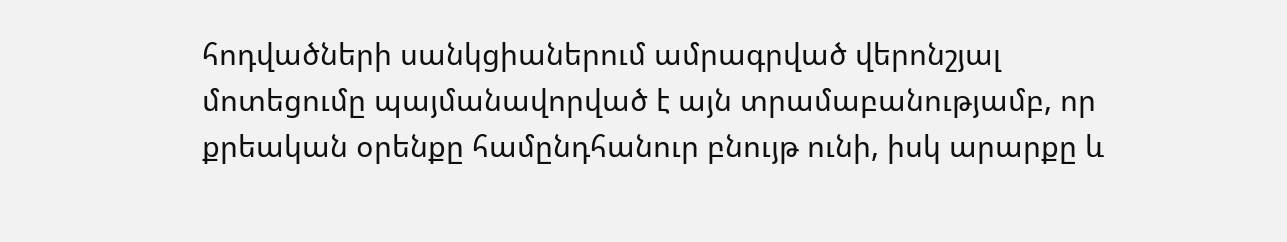հոդվածների սանկցիաներում ամրագրված վերոնշյալ մոտեցումը պայմանավորված է այն տրամաբանությամբ, որ քրեական օրենքը համընդհանուր բնույթ ունի, իսկ արարքը և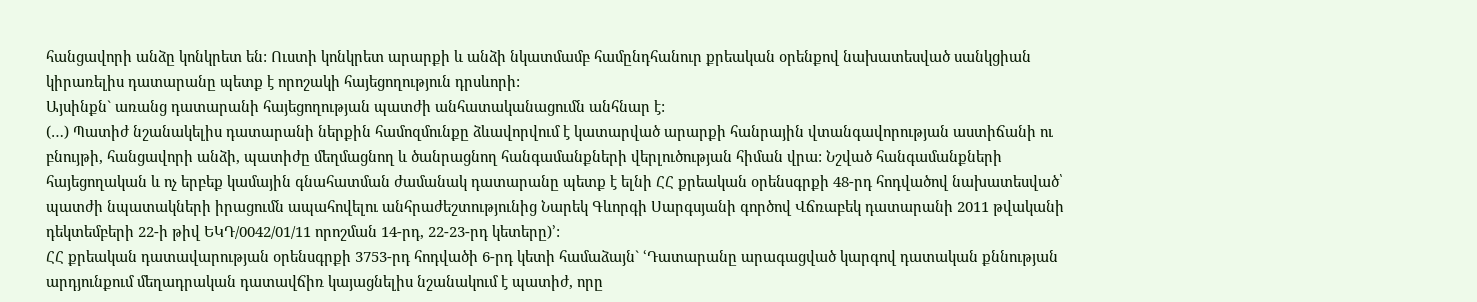հանցավորի անձը կոնկրետ են: Ուստի կոնկրետ արարքի և անձի նկատմամբ համընդհանուր քրեական օրենքով նախատեսված սանկցիան կիրառելիս դատարանը պետք է որոշակի հայեցողություն դրսևորի:
Այսինքն` առանց դատարանի հայեցողության պատժի անհատականացումն անհնար է:
(…) Պատիժ նշանակելիս դատարանի ներքին համոզմունքը ձևավորվում է կատարված արարքի հանրային վտանգավորության աստիճանի ու բնույթի, հանցավորի անձի, պատիժը մեղմացնող և ծանրացնող հանգամանքների վերլուծության հիման վրա: Նշված հանգամանքների հայեցողական և ոչ երբեք կամային գնահատման ժամանակ դատարանը պետք է ելնի ՀՀ քրեական օրենսգրքի 48-րդ հոդվածով նախատեսված՝ պատժի նպատակների իրացումն ապահովելու անհրաժեշտությունից Նարեկ Գևորգի Սարգսյանի գործով Վճռաբեկ դատարանի 2011 թվականի դեկտեմբերի 22-ի թիվ ԵԿԴ/0042/01/11 որոշման 14-րդ, 22-23-րդ կետերը)՚:
ՀՀ քրեական դատավարության օրենսգրքի 3753-րդ հոդվածի 6-րդ կետի համաձայն` ՙԴատարանը արագացված կարգով դատական քննության արդյունքում մեղադրական դատավճիռ կայացնելիս նշանակում է պատիժ, որը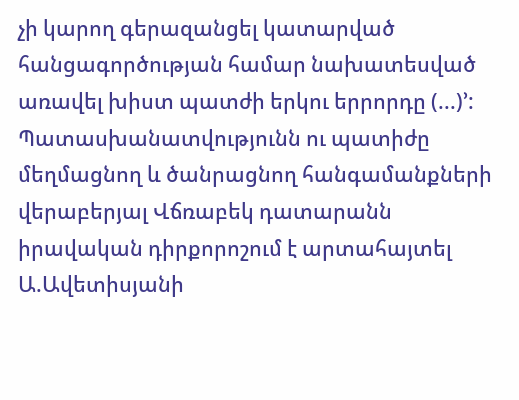չի կարող գերազանցել կատարված հանցագործության համար նախատեսված առավել խիստ պատժի երկու երրորդը (...)՚:
Պատասխանատվությունն ու պատիժը մեղմացնող և ծանրացնող հանգամանքների վերաբերյալ Վճռաբեկ դատարանն իրավական դիրքորոշում է արտահայտել Ա.Ավետիսյանի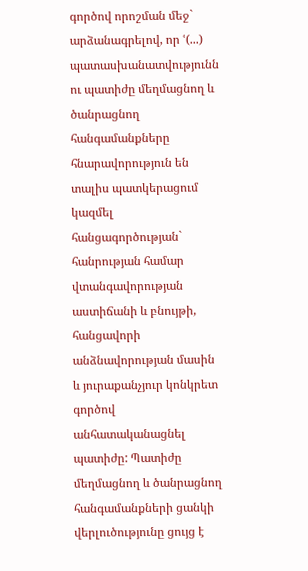գործով որոշման մեջ` արձանագրելով, որ ՙ(...) պատասխանատվությունն ու պատիժը մեղմացնող և ծանրացնող հանգամանքները հնարավորություն են տալիս պատկերացում կազմել հանցագործության` հանրության համար վտանգավորության աստիճանի և բնույթի, հանցավորի անձնավորության մասին և յուրաքանչյուր կոնկրետ գործով անհատականացնել պատիժը: Պատիժը մեղմացնող և ծանրացնող հանգամանքների ցանկի վերլուծությունը ցույց է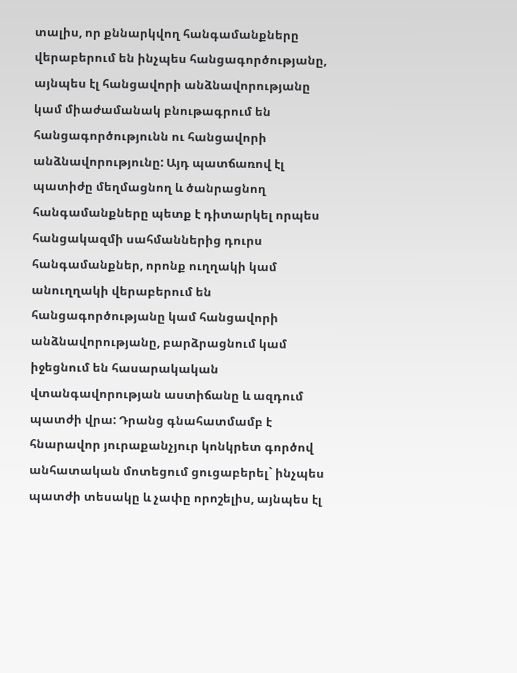տալիս, որ քննարկվող հանգամանքները վերաբերում են ինչպես հանցագործությանը, այնպես էլ հանցավորի անձնավորությանը կամ միաժամանակ բնութագրում են հանցագործությունն ու հանցավորի անձնավորությունը: Այդ պատճառով էլ պատիժը մեղմացնող և ծանրացնող հանգամանքները պետք է դիտարկել որպես հանցակազմի սահմաններից դուրս հանգամանքներ, որոնք ուղղակի կամ անուղղակի վերաբերում են հանցագործությանը կամ հանցավորի անձնավորությանը, բարձրացնում կամ իջեցնում են հասարակական վտանգավորության աստիճանը և ազդում պատժի վրա: Դրանց գնահատմամբ է հնարավոր յուրաքանչյուր կոնկրետ գործով անհատական մոտեցում ցուցաբերել` ինչպես պատժի տեսակը և չափը որոշելիս, այնպես էլ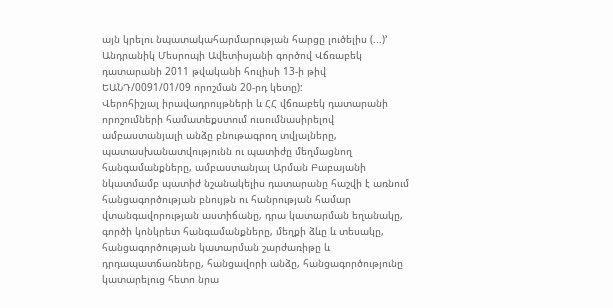այն կրելու նպատակահարմարության հարցը լուծելիս (...)՚ Անդրանիկ Մեսրոպի Ավետիսյանի գործով Վճռաբեկ դատարանի 2011 թվականի հուլիսի 13-ի թիվ ԵԱՆԴ/0091/01/09 որոշման 20-րդ կետը):
Վերոհիշյալ իրավադրույթների և ՀՀ վճռաբեկ դատարանի որոշումների համատեքստում ուսումնասիրելով ամբաստանյալի անձը բնութագրող տվյալները, պատասխանատվությունն ու պատիժը մեղմացնող հանգամանքները, ամբաստանյալ Արման Բաբայանի նկատմամբ պատիժ նշանակելիս դատարանը հաշվի է առնում հանցագործության բնույթն ու հանրության համար վտանգավորության աստիճանը, դրա կատարման եղանակը, գործի կոնկրետ հանգամանքները, մեղքի ձևը և տեսակը, հանցագործության կատարման շարժառիթը և դրդապատճառները, հանցավորի անձը, հանցագործությունը կատարելուց հետո նրա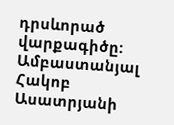դրսևորած վարքագիծը:
Ամբաստանյալ Հակոբ Ասատրյանի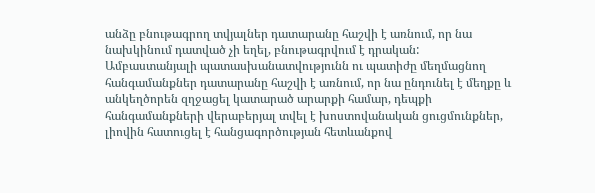անձը բնութագրող տվյալներ դատարանը հաշվի է առնում, որ նա նախկինում դատված չի եղել, բնութագրվում է դրական:
Ամբաստանյալի պատասխանատվությունն ու պատիժը մեղմացնող հանգամանքներ դատարանը հաշվի է առնում, որ նա ընդունել է մեղքը և անկեղծորեն զղջացել կատարած արարքի համար, դեպքի հանգամանքների վերաբերյալ տվել է խոստովանական ցուցմունքներ, լիովին հատուցել է հանցագործության հետևանքով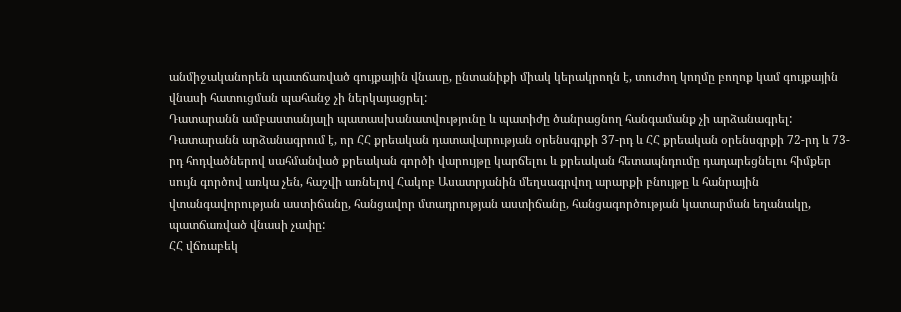անմիջականորեն պատճառված գույքային վնասը, ընտանիքի միակ կերակրողն է, տուժող կողմը բողոք կամ գույքային վնասի հատուցման պահանջ չի ներկայացրել:
Դատարանն ամբաստանյալի պատասխանատվությունը և պատիժը ծանրացնող հանգամանք չի արձանագրել:
Դատարանն արձանագրում է, որ ՀՀ քրեական դատավարության օրենսգրքի 37-րդ և ՀՀ քրեական օրենսգրքի 72-րդ և 73-րդ հոդվածներով սահմանված քրեական գործի վարույթը կարճելու և քրեական հետապնդումը դադարեցնելու հիմքեր սույն գործով առկա չեն, հաշվի առնելով Հակոբ Ասատրյանին մեղսագրվող արարքի բնույթը և հանրային վտանգավորության աստիճանը, հանցավոր մտադրության աստիճանը, հանցագործության կատարման եղանակը, պատճառված վնասի չափը:
ՀՀ վճռաբեկ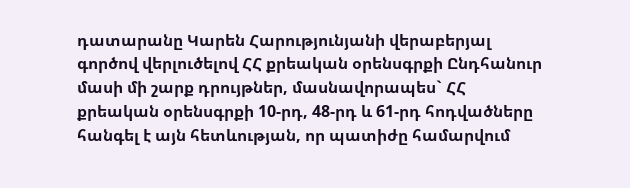դատարանը Կարեն Հարությունյանի վերաբերյալ գործով վերլուծելով ՀՀ քրեական օրենսգրքի Ընդհանուր մասի մի շարք դրույթներ, մասնավորապես` ՀՀ քրեական օրենսգրքի 10-րդ, 48-րդ և 61-րդ հոդվածները հանգել է այն հետևության, որ պատիժը համարվում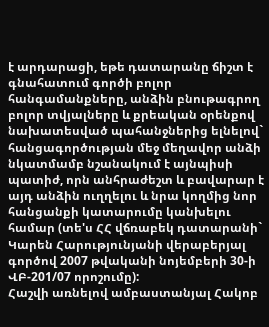է արդարացի, եթե դատարանը ճիշտ է գնահատում գործի բոլոր հանգամանքները, անձին բնութագրող բոլոր տվյալները և քրեական օրենքով նախատեսված պահանջներից ելնելով` հանցագործության մեջ մեղավոր անձի նկատմամբ նշանակում է այնպիսի պատիժ, որն անհրաժեշտ և բավարար է այդ անձին ուղղելու և նրա կողմից նոր հանցանքի կատարումը կանխելու համար (տե'ս ՀՀ վճռաբեկ դատարանի` Կարեն Հարությունյանի վերաբերյալ գործով 2007 թվականի նոյեմբերի 30-ի ՎԲ-201/07 որոշումը):
Հաշվի առնելով ամբաստանյալ Հակոբ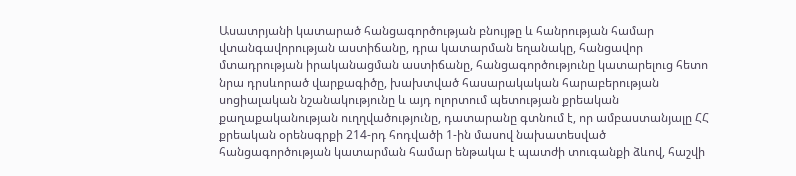Ասատրյանի կատարած հանցագործության բնույթը և հանրության համար վտանգավորության աստիճանը, դրա կատարման եղանակը, հանցավոր մտադրության իրականացման աստիճանը, հանցագործությունը կատարելուց հետո նրա դրսևորած վարքագիծը, խախտված հասարակական հարաբերության սոցիալական նշանակությունը և այդ ոլորտում պետության քրեական քաղաքականության ուղղվածությունը, դատարանը գտնում է, որ ամբաստանյալը ՀՀ քրեական օրենսգրքի 214-րդ հոդվածի 1-ին մասով նախատեսված հանցագործության կատարման համար ենթակա է պատժի տուգանքի ձևով, հաշվի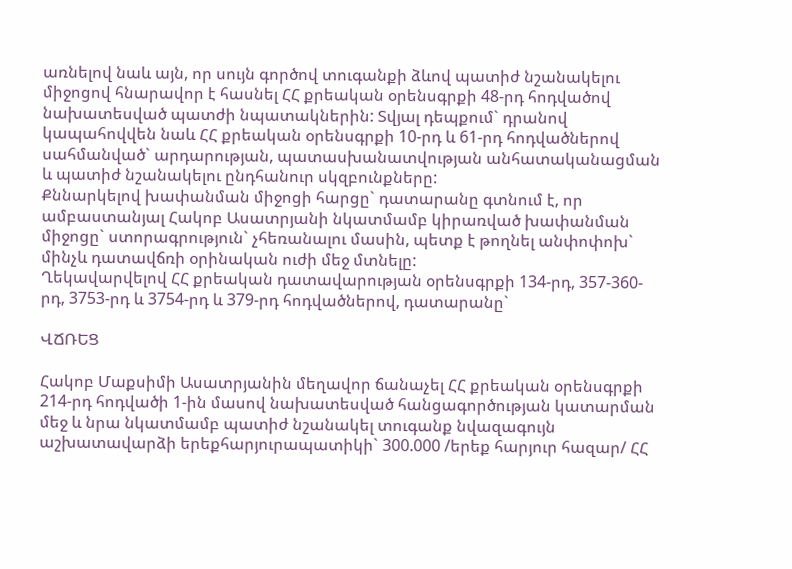առնելով նաև այն, որ սույն գործով տուգանքի ձևով պատիժ նշանակելու միջոցով հնարավոր է հասնել ՀՀ քրեական օրենսգրքի 48-րդ հոդվածով նախատեսված պատժի նպատակներին: Տվյալ դեպքում` դրանով կապահովվեն նաև ՀՀ քրեական օրենսգրքի 10-րդ և 61-րդ հոդվածներով սահմանված` արդարության, պատասխանատվության անհատականացման և պատիժ նշանակելու ընդհանուր սկզբունքները:
Քննարկելով խափանման միջոցի հարցը` դատարանը գտնում է, որ ամբաստանյալ Հակոբ Ասատրյանի նկատմամբ կիրառված խափանման միջոցը` ստորագրություն` չհեռանալու մասին, պետք է թողնել անփոփոխ` մինչև դատավճռի օրինական ուժի մեջ մտնելը:
Ղեկավարվելով ՀՀ քրեական դատավարության օրենսգրքի 134-րդ, 357-360-րդ, 3753-րդ և 3754-րդ և 379-րդ հոդվածներով, դատարանը`

ՎՃՌԵՑ

Հակոբ Մաքսիմի Ասատրյանին մեղավոր ճանաչել ՀՀ քրեական օրենսգրքի 214-րդ հոդվածի 1-ին մասով նախատեսված հանցագործության կատարման մեջ և նրա նկատմամբ պատիժ նշանակել տուգանք նվազագույն աշխատավարձի երեքհարյուրապատիկի` 300.000 /երեք հարյուր հազար/ ՀՀ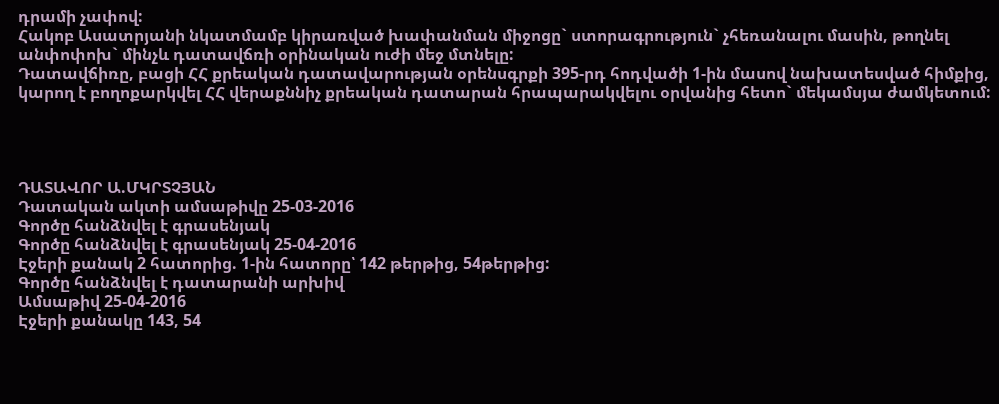դրամի չափով:
Հակոբ Ասատրյանի նկատմամբ կիրառված խափանման միջոցը` ստորագրություն` չհեռանալու մասին, թողնել անփոփոխ` մինչև դատավճռի օրինական ուժի մեջ մտնելը:
Դատավճիռը, բացի ՀՀ քրեական դատավարության օրենսգրքի 395-րդ հոդվածի 1-ին մասով նախատեսված հիմքից, կարող է բողոքարկվել ՀՀ վերաքննիչ քրեական դատարան հրապարակվելու օրվանից հետո` մեկամսյա ժամկետում:




ԴԱՏԱՎՈՐ Ա.ՄԿՐՏՉՅԱՆ
Դատական ակտի ամսաթիվը 25-03-2016
Գործը հանձնվել է գրասենյակ
Գործը հանձնվել է գրասենյակ 25-04-2016
Էջերի քանակ 2 հատորից. 1-ին հատորը՝ 142 թերթից, 54թերթից:
Գործը հանձնվել է դատարանի արխիվ
Ամսաթիվ 25-04-2016
Էջերի քանակը 143, 54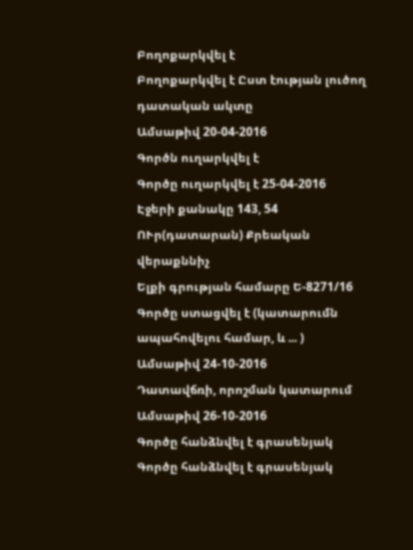Բողոքարկվել է
Բողոքարկվել է Ըստ էության լուծող դատական ակտը
Ամսաթիվ 20-04-2016
Գործն ուղարկվել է
Գործը ուղարկվել է 25-04-2016
Էջերի քանակը 143, 54
ՈՒր(դատարան) Քրեական վերաքննիչ
Ելքի գրության համարը Ե-8271/16
Գործը ստացվել է (կատարումն ապահովելու համար, և ... )
Ամսաթիվ 24-10-2016
Դատավճռի, որոշման կատարում
Ամսաթիվ 26-10-2016
Գործը հանձնվել է գրասենյակ
Գործը հանձնվել է գրասենյակ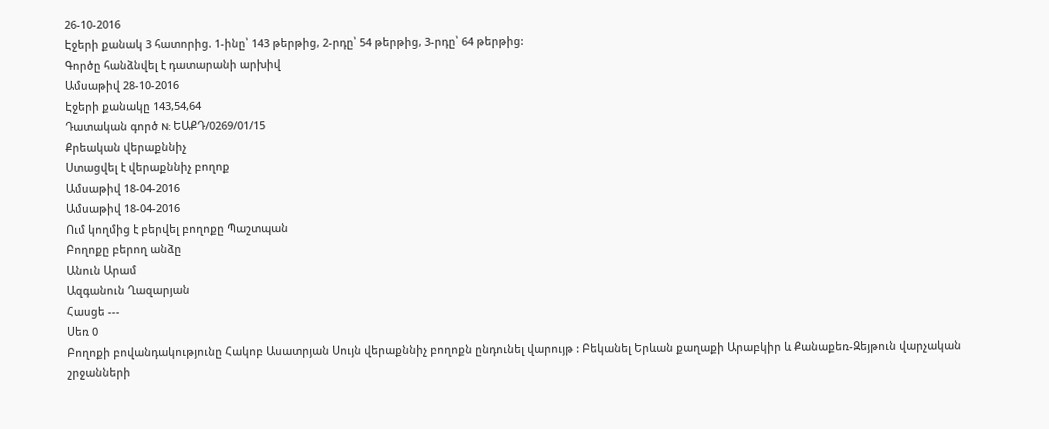26-10-2016
Էջերի քանակ 3 հատորից. 1-ինը՝ 143 թերթից, 2-րդը՝ 54 թերթից, 3-րդը՝ 64 թերթից:
Գործը հանձնվել է դատարանի արխիվ
Ամսաթիվ 28-10-2016
Էջերի քանակը 143,54,64
Դատական գործ N: ԵԱՔԴ/0269/01/15
Քրեական վերաքննիչ
Ստացվել է վերաքննիչ բողոք
Ամսաթիվ 18-04-2016
Ամսաթիվ 18-04-2016
Ում կողմից է բերվել բողոքը Պաշտպան
Բողոքը բերող անձը
Անուն Արամ
Ազգանուն Ղազարյան
Հասցե ---
Սեռ 0
Բողոքի բովանդակությունը Հակոբ Ասատրյան Սույն վերաքննիչ բողոքն ընդունել վարույթ : Բեկանել Երևան քաղաքի Արաբկիր և Քանաքեռ-Զեյթուն վարչական շրջանների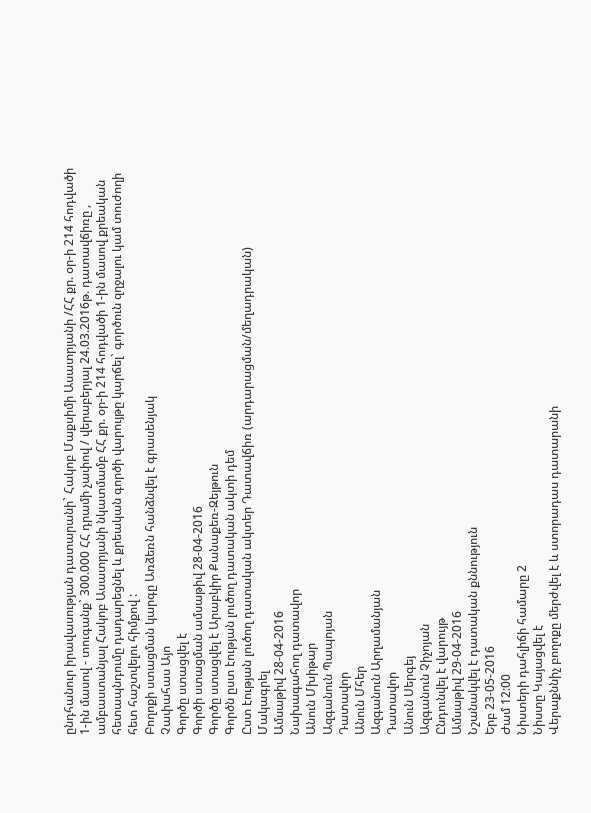ընդհանուր իրավասության դատարանի` Հակոբ Մաքսիմի Ասատրյանի /ՀՀ քր. օր-ի 214 հոդվածի 1-ին մասով - տուգանք` 300.000 ՀՀ դրամի չափով / վերաբերյալ 24.03.2016թ. դատավճիռը , ամբաստանյալ Հակոբ Ասատրյանի նկատմամբ ՀՀ քր. օր-ի 214 հոդվածի 1-ին մասով քրեական հետապնդումը դադարեցնել և քրեական գործի վարույթը կարճել` գործուն զղջալու կամ տուժողի հետ հաշտվելու հիմքով :
Բողոքի ստացման կարգը Առձեռն հանձնվել է գրասենյակ
Չափահաս Այո
Գործը ստացվել է
Գործի ստացման ամսաթիվ 28-04-2016
Գործը ստացվել է Արաբկիր Քանաքեռ-Զեյթուն
Գործն ըստ էության լուծող դատական ակտի դեմ
Ըստ էության լուծող դատական ակտեր Դատավճիռ (արդարացման/մեղադրական)
Մակագրել
Ամսաթիվ 28-04-2016
Նախագահող դատավոր
Անուն Մխիթար
Ազգանուն Պապոյան
Դատավոր
Անուն Մհեր
Ազգանուն Արղամանյան
Դատավոր
Անուն Սերգեյ
Ազգանուն Չիչոյան
Ընդունվել է վարույթ
Ամսաթիվ 29-04-2016
Նշանակվել է դատական քննություն
Երբ 23-05-2016
Ժամ 12:00
Նիստերի դահլիճի համարը 2
Նիստը Կայացվել է
Վերաքննիչ բողոքը մերժվել է և ստորադաս դատարանի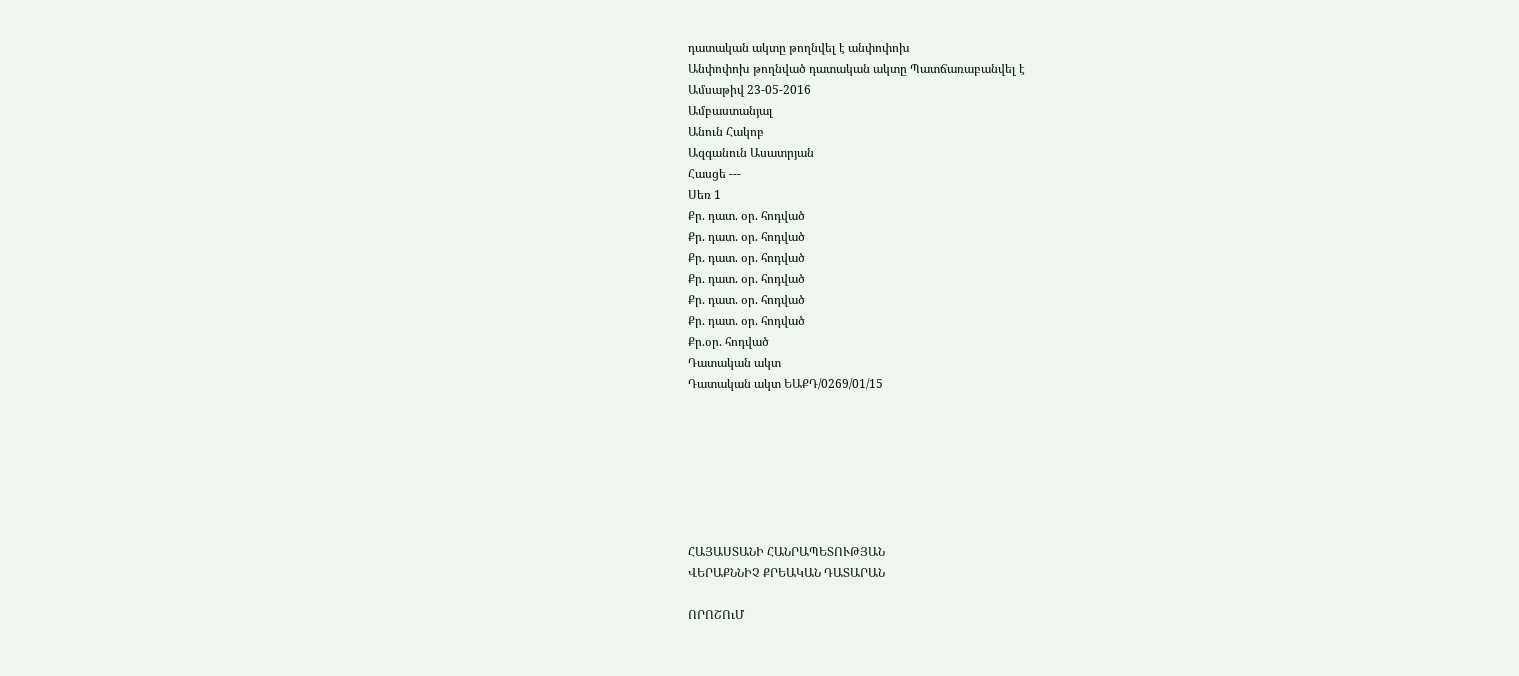դատական ակտը թողնվել է անփոփոխ
Անփոփոխ թողնված դատական ակտը Պատճառաբանվել է
Ամսաթիվ 23-05-2016
Ամբաստանյալ
Անուն Հակոբ
Ազգանուն Ասատրյան
Հասցե ---
Սեռ 1
Քր. դատ. օր. հոդված
Քր. դատ. օր. հոդված
Քր. դատ. օր. հոդված
Քր. դատ. օր. հոդված
Քր. դատ. օր. հոդված
Քր. դատ. օր. հոդված
Քր.օր. հոդված
Դատական ակտ
Դատական ակտ ԵԱՔԴ/0269/01/15







ՀԱՅԱՍՏԱՆԻ ՀԱՆՐԱՊԵՏՈՒԹՅԱՆ
ՎԵՐԱՔՆՆԻՉ ՔՐԵԱԿԱՆ ԴԱՏԱՐԱՆ

ՈՐՈՇՈւՄ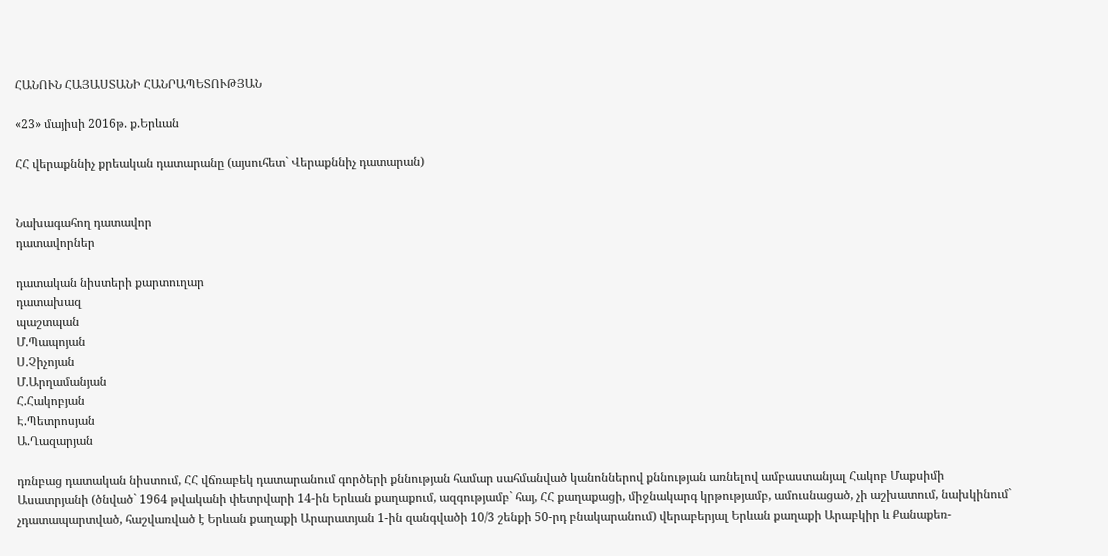ՀԱՆՈՒՆ ՀԱՅԱՍՏԱՆԻ ՀԱՆՐԱՊԵՏՈՒԹՅԱՆ

«23» մայիսի 2016թ. ք.Երևան

ՀՀ վերաքննիչ քրեական դատարանը (այսուհետ` Վերաքննիչ դատարան)


Նախագահող դատավոր
դատավորներ

դատական նիստերի քարտուղար
դատախազ
պաշտպան
Մ.Պապոյան
Ս.Չիչոյան
Մ.Արղամանյան
Հ.Հակոբյան
Է.Պետրոսյան
Ա.Ղազարյան

դռնբաց դատական նիստում, ՀՀ վճռաբեկ դատարանում գործերի քննության համար սահմանված կանոններով քննության առնելով ամբաստանյալ Հակոբ Մաքսիմի Ասատրյանի (ծնված` 1964 թվականի փետրվարի 14-ին Երևան քաղաքում, ազգությամբ` հայ, ՀՀ քաղաքացի, միջնակարգ կրթությամբ, ամուսնացած, չի աշխատում, նախկինում` չդատապարտված, հաշվառված է Երևան քաղաքի Արարատյան 1-ին զանգվածի 10/3 շենքի 50-րդ բնակարանում) վերաբերյալ Երևան քաղաքի Արաբկիր և Քանաքեռ-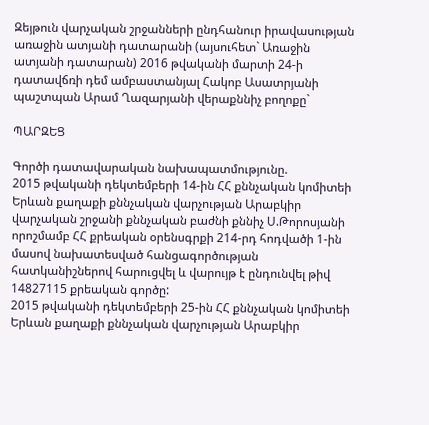Զեյթուն վարչական շրջանների ընդհանուր իրավասության առաջին ատյանի դատարանի (այսուհետ` Առաջին ատյանի դատարան) 2016 թվականի մարտի 24-ի դատավճռի դեմ ամբաստանյալ Հակոբ Ասատրյանի պաշտպան Արամ Ղազարյանի վերաքննիչ բողոքը`

ՊԱՐԶԵՑ

Գործի դատավարական նախապատմությունը.
2015 թվականի դեկտեմբերի 14-ին ՀՀ քննչական կոմիտեի Երևան քաղաքի քննչական վարչության Արաբկիր վարչական շրջանի քննչական բաժնի քննիչ Ս.Թորոսյանի որոշմամբ ՀՀ քրեական օրենսգրքի 214-րդ հոդվածի 1-ին մասով նախատեսված հանցագործության հատկանիշներով հարուցվել և վարույթ է ընդունվել թիվ 14827115 քրեական գործը:
2015 թվականի դեկտեմբերի 25-ին ՀՀ քննչական կոմիտեի Երևան քաղաքի քննչական վարչության Արաբկիր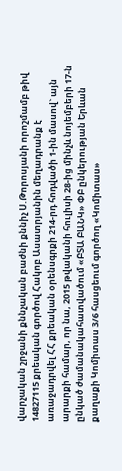վարչական շրջանի քննչական բաժնի քննիչ Ս.Թորոսյանի որոշմամբ թիվ 14827115 քրեական գործով Հակոբ Ասատրյանին մեղադրանք է առաջադրվել ՀՀ քրեական օրենսգրքի 214-րդ հոդվածի 1-ին մասով` այն արարքի համար, որ նա, 2015 թվականի հուլիսի 28-ից մինչև նոյեմբերի 17-ն ընկած ժամանակահատվածում «ԲՏԱ ԲԱՆԿ» ՓԲ ընկերության Երևան քաղաքի Կոմիտաս 3/6 հասցեում գործող «Կոմիտաս»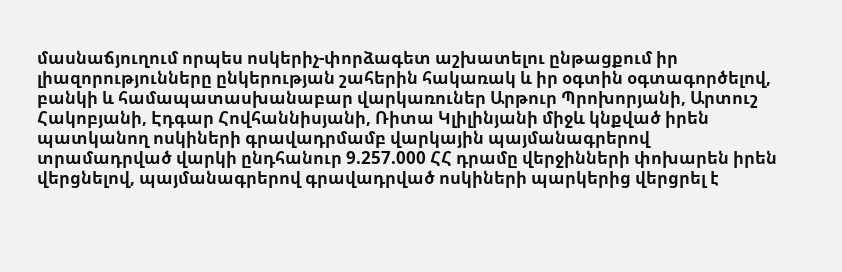մասնաճյուղում որպես ոսկերիչ-փորձագետ աշխատելու ընթացքում իր լիազորությունները ընկերության շահերին հակառակ և իր օգտին օգտագործելով, բանկի և համապատասխանաբար վարկառուներ Արթուր Պրոխորյանի, Արտուշ Հակոբյանի, Էդգար Հովհաննիսյանի, Ռիտա Կլիլինյանի միջև կնքված իրեն պատկանող ոսկիների գրավադրմամբ վարկային պայմանագրերով տրամադրված վարկի ընդհանուր 9.257.000 ՀՀ դրամը վերջինների փոխարեն իրեն վերցնելով, պայմանագրերով գրավադրված ոսկիների պարկերից վերցրել է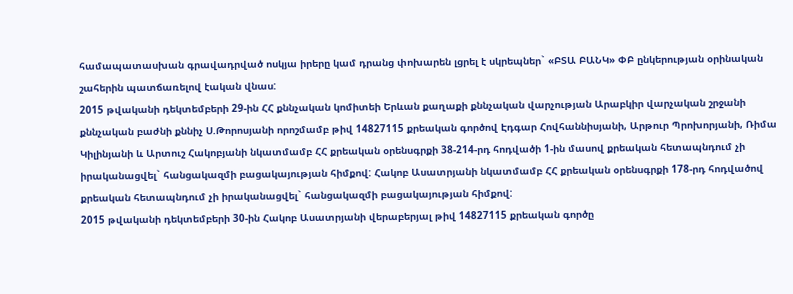համապատասխան գրավադրված ոսկյա իրերը կամ դրանց փոխարեն լցրել է սկրեպներ` «ԲՏԱ ԲԱՆԿ» ՓԲ ընկերության օրինական շահերին պատճառելով էական վնաս:
2015 թվականի դեկտեմբերի 29-ին ՀՀ քննչական կոմիտեի Երևան քաղաքի քննչական վարչության Արաբկիր վարչական շրջանի քննչական բաժնի քննիչ Ս.Թորոսյանի որոշմամբ թիվ 14827115 քրեական գործով Էդգար Հովհաննիսյանի, Արթուր Պրոխորյանի, Ռիմա Կիլինյանի և Արտուշ Հակոբյանի նկատմամբ ՀՀ քրեական օրենսգրքի 38-214-րդ հոդվածի 1-ին մասով քրեական հետապնդում չի իրականացվել` հանցակազմի բացակայության հիմքով: Հակոբ Ասատրյանի նկատմամբ ՀՀ քրեական օրենսգրքի 178-րդ հոդվածով քրեական հետապնդում չի իրականացվել` հանցակազմի բացակայության հիմքով:
2015 թվականի դեկտեմբերի 30-ին Հակոբ Ասատրյանի վերաբերյալ թիվ 14827115 քրեական գործը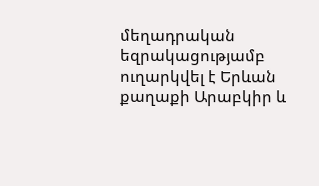մեղադրական եզրակացությամբ ուղարկվել է Երևան քաղաքի Արաբկիր և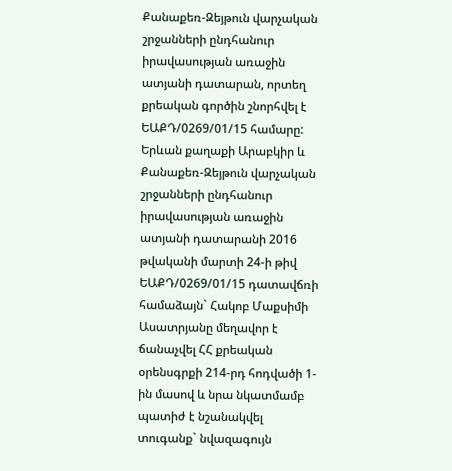Քանաքեռ-Զեյթուն վարչական շրջանների ընդհանուր իրավասության առաջին ատյանի դատարան, որտեղ քրեական գործին շնորհվել է ԵԱՔԴ/0269/01/15 համարը:
Երևան քաղաքի Արաբկիր և Քանաքեռ-Զեյթուն վարչական շրջանների ընդհանուր իրավասության առաջին ատյանի դատարանի 2016 թվականի մարտի 24-ի թիվ ԵԱՔԴ/0269/01/15 դատավճռի համաձայն` Հակոբ Մաքսիմի Ասատրյանը մեղավոր է ճանաչվել ՀՀ քրեական օրենսգրքի 214-րդ հոդվածի 1-ին մասով և նրա նկատմամբ պատիժ է նշանակվել տուգանք` նվազագույն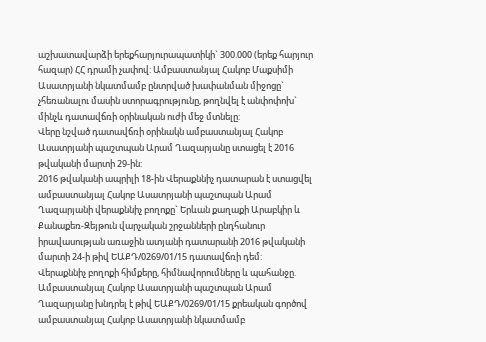աշխատավարձի երեքհարյուրապատիկի` 300.000 (երեք հարյուր հազար) ՀՀ դրամի չափով: Ամբաստանյալ Հակոբ Մաքսիմի Ասատրյանի նկատմամբ ընտրված խափանման միջոցը` չհեռանալու մասին ստորագրությունը, թողնվել է անփոփոխ` մինչև դատավճռի օրինական ուժի մեջ մտնելը:
Վերը նշված դատավճռի օրինակն ամբաստանյալ Հակոբ Ասատրյանի պաշտպան Արամ Ղազարյանը ստացել է 2016 թվականի մարտի 29-ին:
2016 թվականի ապրիլի 18-ին Վերաքննիչ դատարան է ստացվել ամբաստանյալ Հակոբ Ասատրյանի պաշտպան Արամ Ղազարյանի վերաքննիչ բողոքը` Երևան քաղաքի Արաբկիր և Քանաքեռ-Զեյթուն վարչական շրջանների ընդհանուր իրավասության առաջին ատյանի դատարանի 2016 թվականի մարտի 24-ի թիվ ԵԱՔԴ/0269/01/15 դատավճռի դեմ:
Վերաքննիչ բողոքի հիմքերը, հիմնավորումները և պահանջը.
Ամբաստանյալ Հակոբ Ասատրյանի պաշտպան Արամ Ղազարյանը խնդրել է թիվ ԵԱՔԴ/0269/01/15 քրեական գործով ամբաստանյալ Հակոբ Ասատրյանի նկատմամբ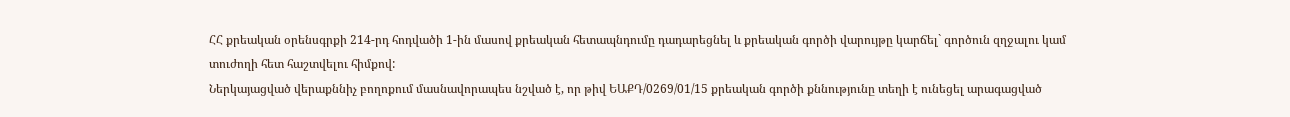ՀՀ քրեական օրենսգրքի 214-րդ հոդվածի 1-ին մասով քրեական հետապնդումը դադարեցնել և քրեական գործի վարույթը կարճել` գործուն զղջալու կամ տուժողի հետ հաշտվելու հիմքով:
Ներկայացված վերաքննիչ բողոքում մասնավորապես նշված է, որ թիվ ԵԱՔԴ/0269/01/15 քրեական գործի քննությունը տեղի է ունեցել արագացված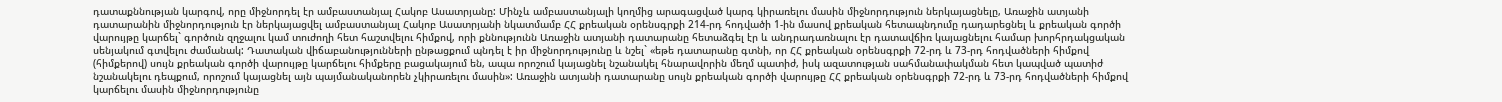դատաքննության կարգով, որը միջնորդել էր ամբաստանյալ Հակոբ Ասատրյանը: Մինչև ամբաստանյալի կողմից արագացված կարգ կիրառելու մասին միջնորդություն ներկայացնելը, Առաջին ատյանի դատարանին միջնորդություն էր ներկայացվել ամբաստանյալ Հակոբ Ասատրյանի նկատմամբ ՀՀ քրեական օրենսգրքի 214-րդ հոդվածի 1-ին մասով քրեական հետապնդումը դադարեցնել և քրեական գործի վարույթը կարճել` գործուն զղջալու կամ տուժողի հետ հաշտվելու հիմքով, որի քննությունն Առաջին ատյանի դատարանը հետաձգել էր և անդրադառնալու էր դատավճիռ կայացնելու համար խորհրդակցական սենյակում գտվելու ժամանակ: Դատական վիճաբանությունների ընթացքում պնդել է իր միջնորդությունը և նշել` «եթե դատարանը գտնի, որ ՀՀ քրեական օրենսգրքի 72-րդ և 73-րդ հոդվածների հիմքով (հիմքերով) սույն քրեական գործի վարույթը կարճելու հիմքերը բացակայում են, ապա որոշում կայացնել նշանակել հնարավորին մեղմ պատիժ, իսկ ազատության սահմանափակման հետ կապված պատիժ նշանակելու դեպքում, որոշում կայացնել այն պայմանականորեն չկիրառելու մասին»: Առաջին ատյանի դատարանը սույն քրեական գործի վարույթը ՀՀ քրեական օրենսգրքի 72-րդ և 73-րդ հոդվածների հիմքով կարճելու մասին միջնորդությունը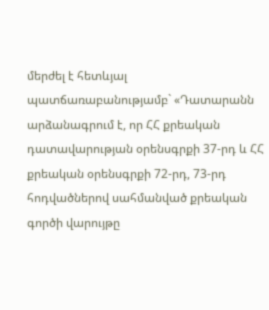մերժել է հետևյալ պատճառաբանությամբ` «Դատարանն արձանագրում է, որ ՀՀ քրեական դատավարության օրենսգրքի 37-րդ և ՀՀ քրեական օրենսգրքի 72-րդ, 73-րդ հոդվածներով սահմանված քրեական գործի վարույթը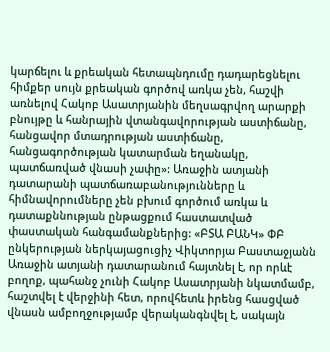կարճելու և քրեական հետապնդումը դադարեցնելու հիմքեր սույն քրեական գործով առկա չեն, հաշվի առնելով Հակոբ Ասատրյանին մեղսագրվող արարքի բնույթը և հանրային վտանգավորության աստիճանը, հանցավոր մտադրության աստիճանը, հանցագործության կատարման եղանակը, պատճառված վնասի չափը»: Առաջին ատյանի դատարանի պատճառաբանությունները և հիմնավորումները չեն բխում գործում առկա և դատաքննության ընթացքում հաստատված փաստական հանգամանքներից: «ԲՏԱ ԲԱՆԿ» ՓԲ ընկերության ներկայացուցիչ Վիկտորյա Բաստաջյանն Առաջին ատյանի դատարանում հայտնել է, որ որևէ բողոք, պահանջ չունի Հակոբ Ասատրյանի նկատմամբ, հաշտվել է վերջինի հետ, որովհետև իրենց հասցված վնասն ամբողջությամբ վերականգնվել է, սակայն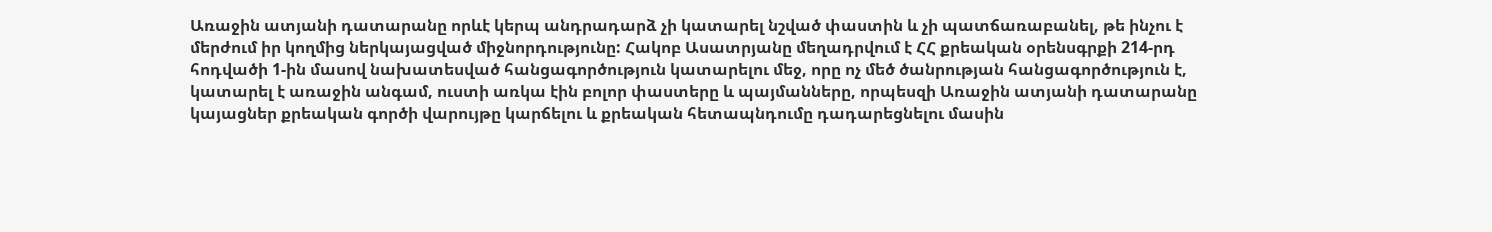Առաջին ատյանի դատարանը որևէ կերպ անդրադարձ չի կատարել նշված փաստին և չի պատճառաբանել, թե ինչու է մերժում իր կողմից ներկայացված միջնորդությունը: Հակոբ Ասատրյանը մեղադրվում է ՀՀ քրեական օրենսգրքի 214-րդ հոդվածի 1-ին մասով նախատեսված հանցագործություն կատարելու մեջ, որը ոչ մեծ ծանրության հանցագործություն է, կատարել է առաջին անգամ, ուստի առկա էին բոլոր փաստերը և պայմանները, որպեսզի Առաջին ատյանի դատարանը կայացներ քրեական գործի վարույթը կարճելու և քրեական հետապնդումը դադարեցնելու մասին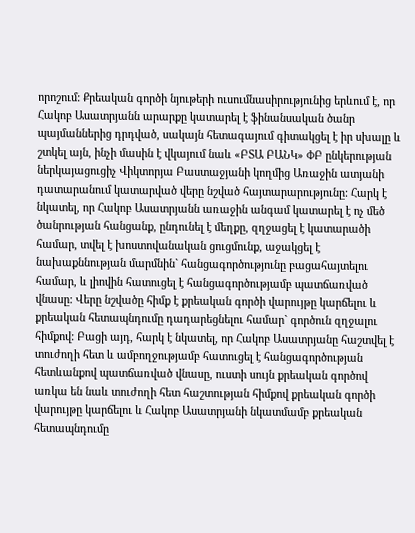որոշում: Քրեական գործի նյութերի ուսումնասիրությունից երևում է, որ Հակոբ Ասատրյանն արարքը կատարել է ֆինանսական ծանր պայմաններից դրդված, սակայն հետագայում գիտակցել է իր սխալը և շտկել այն, ինչի մասին է վկայում նաև «ԲՏԱ ԲԱՆԿ» ՓԲ ընկերության ներկայացուցիչ Վիկտորյա Բաստաջյանի կողմից Առաջին ատյանի դատարանում կատարված վերը նշված հայտարարությունը: Հարկ է նկատել, որ Հակոբ Ասատրյանն առաջին անգամ կատարել է ոչ մեծ ծանրության հանցանք, ընդունել է մեղքը, զղջացել է կատարածի համար, տվել է խոստովանական ցուցմունք, աջակցել է նախաքննության մարմնին` հանցագործությունը բացահայտելու համար, և լիովին հատուցել է հանցագործությամբ պատճառված վնասը: Վերը նշվածը հիմք է քրեական գործի վարույթը կարճելու և քրեական հետապնդումը դադարեցնելու համար` գործուն զղջալու հիմքով: Բացի այդ, հարկ է նկատել, որ Հակոբ Ասատրյանը հաշտվել է տուժողի հետ և ամբողջությամբ հատուցել է հանցագործության հետևանքով պատճառված վնասը, ուստի սույն քրեական գործով առկա են նաև տուժողի հետ հաշտության հիմքով քրեական գործի վարույթը կարճելու և Հակոբ Ասատրյանի նկատմամբ քրեական հետապնդումը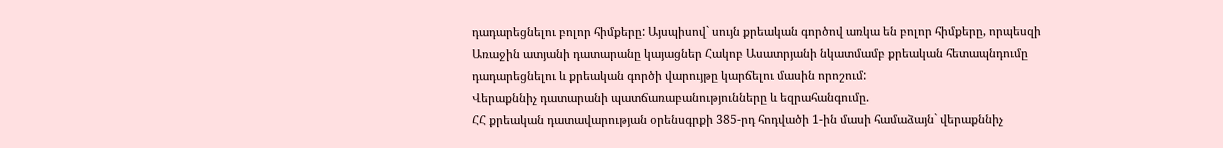դադարեցնելու բոլոր հիմքերը: Այսպիսով` սույն քրեական գործով առկա են բոլոր հիմքերը, որպեսզի Առաջին ատյանի դատարանը կայացներ Հակոբ Ասատրյանի նկատմամբ քրեական հետապնդումը դադարեցնելու և քրեական գործի վարույթը կարճելու մասին որոշում:
Վերաքննիչ դատարանի պատճառաբանությունները և եզրահանգումը.
ՀՀ քրեական դատավարության օրենսգրքի 385-րդ հոդվածի 1-ին մասի համաձայն` վերաքննիչ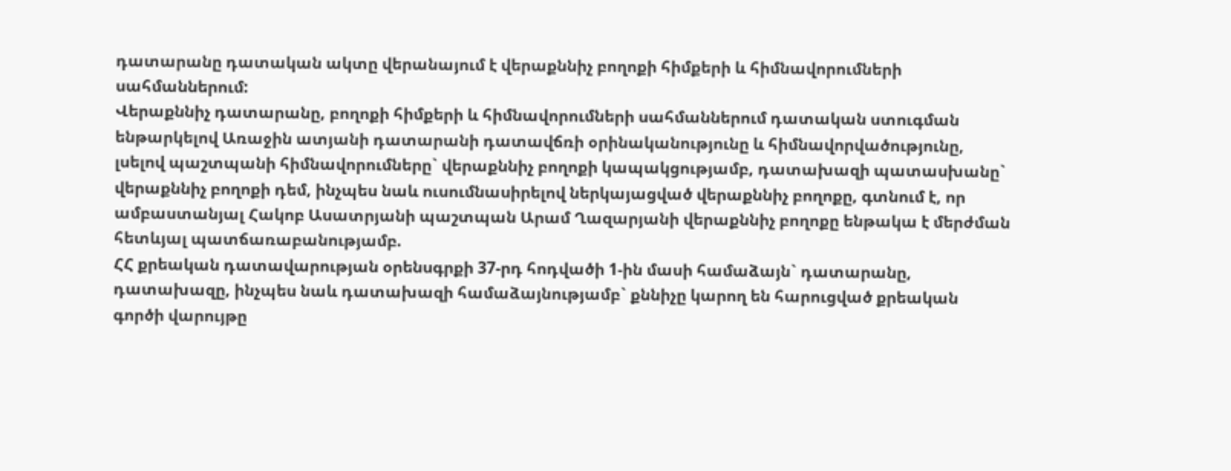դատարանը դատական ակտը վերանայում է վերաքննիչ բողոքի հիմքերի և հիմնավորումների սահմաններում:
Վերաքննիչ դատարանը, բողոքի հիմքերի և հիմնավորումների սահմաններում դատական ստուգման ենթարկելով Առաջին ատյանի դատարանի դատավճռի օրինականությունը և հիմնավորվածությունը, լսելով պաշտպանի հիմնավորումները` վերաքննիչ բողոքի կապակցությամբ, դատախազի պատասխանը` վերաքննիչ բողոքի դեմ, ինչպես նաև ուսումնասիրելով ներկայացված վերաքննիչ բողոքը, գտնում է, որ ամբաստանյալ Հակոբ Ասատրյանի պաշտպան Արամ Ղազարյանի վերաքննիչ բողոքը ենթակա է մերժման հետևյալ պատճառաբանությամբ.
ՀՀ քրեական դատավարության օրենսգրքի 37-րդ հոդվածի 1-ին մասի համաձայն` դատարանը, դատախազը, ինչպես նաև դատախազի համաձայնությամբ` քննիչը կարող են հարուցված քրեական գործի վարույթը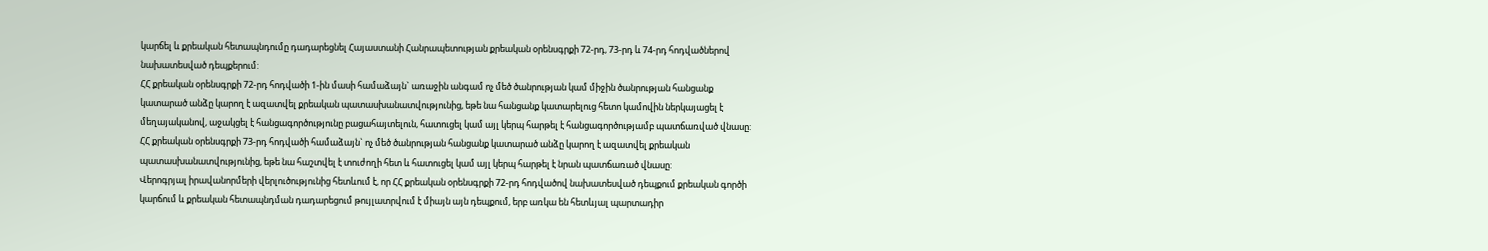կարճել և քրեական հետապնդումը դադարեցնել Հայաստանի Հանրապետության քրեական օրենսգրքի 72-րդ, 73-րդ և 74-րդ հոդվածներով նախատեսված դեպքերում:
ՀՀ քրեական օրենսգրքի 72-րդ հոդվածի 1-ին մասի համաձայն` առաջին անգամ ոչ մեծ ծանրության կամ միջին ծանրության հանցանք կատարած անձը կարող է ազատվել քրեական պատասխանատվությունից, եթե նա հանցանք կատարելուց հետո կամովին ներկայացել է մեղայականով, աջակցել է հանցագործությունը բացահայտելուն, հատուցել կամ այլ կերպ հարթել է հանցագործությամբ պատճառված վնասը:
ՀՀ քրեական օրենսգրքի 73-րդ հոդվածի համաձայն` ոչ մեծ ծանրության հանցանք կատարած անձը կարող է ազատվել քրեական պատասխանատվությունից, եթե նա հաշտվել է տուժողի հետ և հատուցել կամ այլ կերպ հարթել է նրան պատճառած վնասը:
Վերոգրյալ իրավանորմերի վերլուծությունից հետևում է, որ ՀՀ քրեական օրենսգրքի 72-րդ հոդվածով նախատեսված դեպքում քրեական գործի կարճում և քրեական հետապնդման դադարեցում թույլատրվում է միայն այն դեպքում, երբ առկա են հետևյալ պարտադիր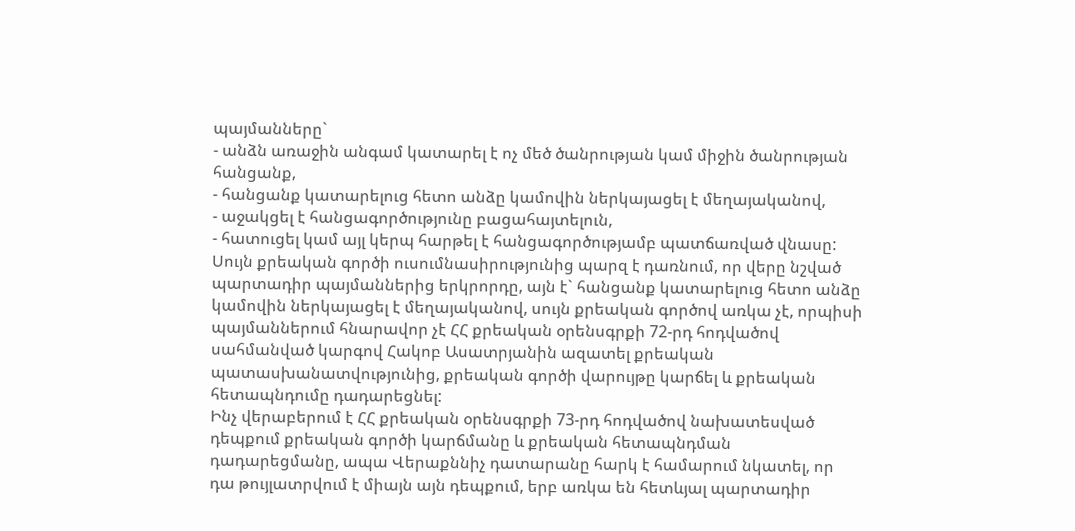պայմանները`
- անձն առաջին անգամ կատարել է ոչ մեծ ծանրության կամ միջին ծանրության հանցանք,
- հանցանք կատարելուց հետո անձը կամովին ներկայացել է մեղայականով,
- աջակցել է հանցագործությունը բացահայտելուն,
- հատուցել կամ այլ կերպ հարթել է հանցագործությամբ պատճառված վնասը:
Սույն քրեական գործի ուսումնասիրությունից պարզ է դառնում, որ վերը նշված պարտադիր պայմաններից երկրորդը, այն է` հանցանք կատարելուց հետո անձը կամովին ներկայացել է մեղայականով, սույն քրեական գործով առկա չէ, որպիսի պայմաններում հնարավոր չէ ՀՀ քրեական օրենսգրքի 72-րդ հոդվածով սահմանված կարգով Հակոբ Ասատրյանին ազատել քրեական պատասխանատվությունից, քրեական գործի վարույթը կարճել և քրեական հետապնդումը դադարեցնել:
Ինչ վերաբերում է ՀՀ քրեական օրենսգրքի 73-րդ հոդվածով նախատեսված դեպքում քրեական գործի կարճմանը և քրեական հետապնդման դադարեցմանը, ապա Վերաքննիչ դատարանը հարկ է համարում նկատել, որ դա թույլատրվում է միայն այն դեպքում, երբ առկա են հետևյալ պարտադիր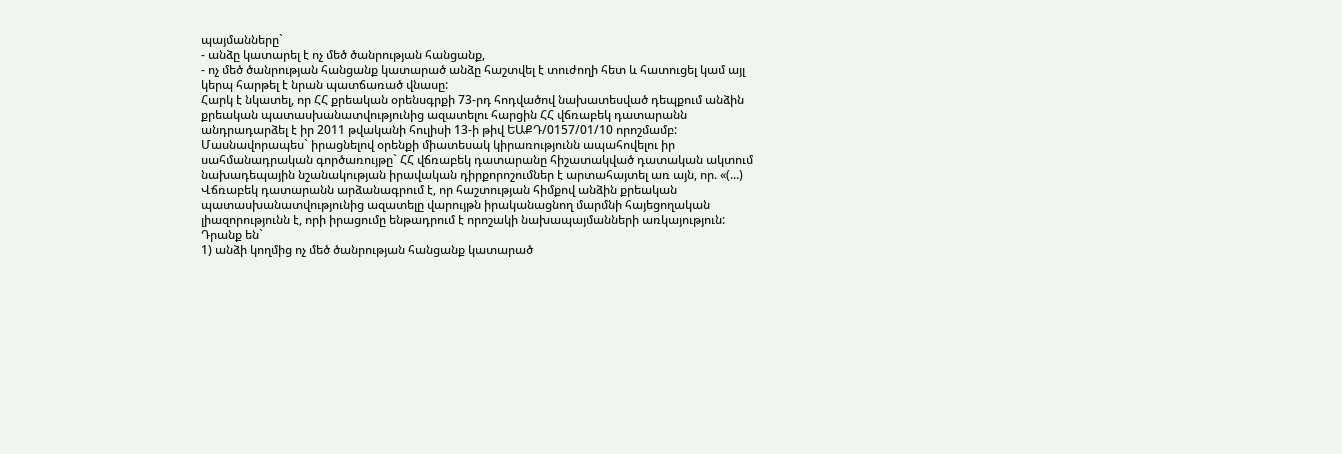պայմանները`
- անձը կատարել է ոչ մեծ ծանրության հանցանք,
- ոչ մեծ ծանրության հանցանք կատարած անձը հաշտվել է տուժողի հետ և հատուցել կամ այլ կերպ հարթել է նրան պատճառած վնասը:
Հարկ է նկատել, որ ՀՀ քրեական օրենսգրքի 73-րդ հոդվածով նախատեսված դեպքում անձին քրեական պատասխանատվությունից ազատելու հարցին ՀՀ վճռաբեկ դատարանն անդրադարձել է իր 2011 թվականի հուլիսի 13-ի թիվ ԵԱՔԴ/0157/01/10 որոշմամբ: Մասնավորապես` իրացնելով օրենքի միատեսակ կիրառությունն ապահովելու իր սահմանադրական գործառույթը` ՀՀ վճռաբեկ դատարանը հիշատակված դատական ակտում նախադեպային նշանակության իրավական դիրքորոշումներ է արտահայտել առ այն, որ. «(...) Վճռաբեկ դատարանն արձանագրում է, որ հաշտության հիմքով անձին քրեական պատասխանատվությունից ազատելը վարույթն իրականացնող մարմնի հայեցողական լիազորությունն է, որի իրացումը ենթադրում է որոշակի նախապայմանների առկայություն: Դրանք են`
1) անձի կողմից ոչ մեծ ծանրության հանցանք կատարած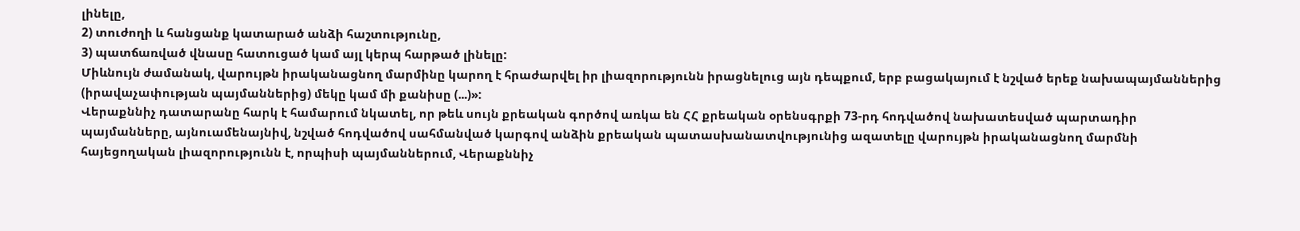լինելը,
2) տուժողի և հանցանք կատարած անձի հաշտությունը,
3) պատճառված վնասը հատուցած կամ այլ կերպ հարթած լինելը:
Միևնույն ժամանակ, վարույթն իրականացնող մարմինը կարող է հրաժարվել իր լիազորությունն իրացնելուց այն դեպքում, երբ բացակայում է նշված երեք նախապայմաններից (իրավաչափության պայմաններից) մեկը կամ մի քանիսը (...)»:
Վերաքննիչ դատարանը հարկ է համարում նկատել, որ թեև սույն քրեական գործով առկա են ՀՀ քրեական օրենսգրքի 73-րդ հոդվածով նախատեսված պարտադիր պայմանները, այնուամենայնիվ, նշված հոդվածով սահմանված կարգով անձին քրեական պատասխանատվությունից ազատելը վարույթն իրականացնող մարմնի հայեցողական լիազորությունն է, որպիսի պայմաններում, Վերաքննիչ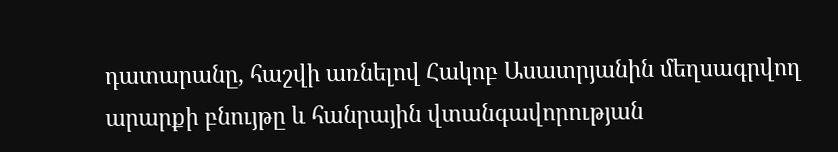դատարանը, հաշվի առնելով Հակոբ Ասատրյանին մեղսագրվող արարքի բնույթը և հանրային վտանգավորության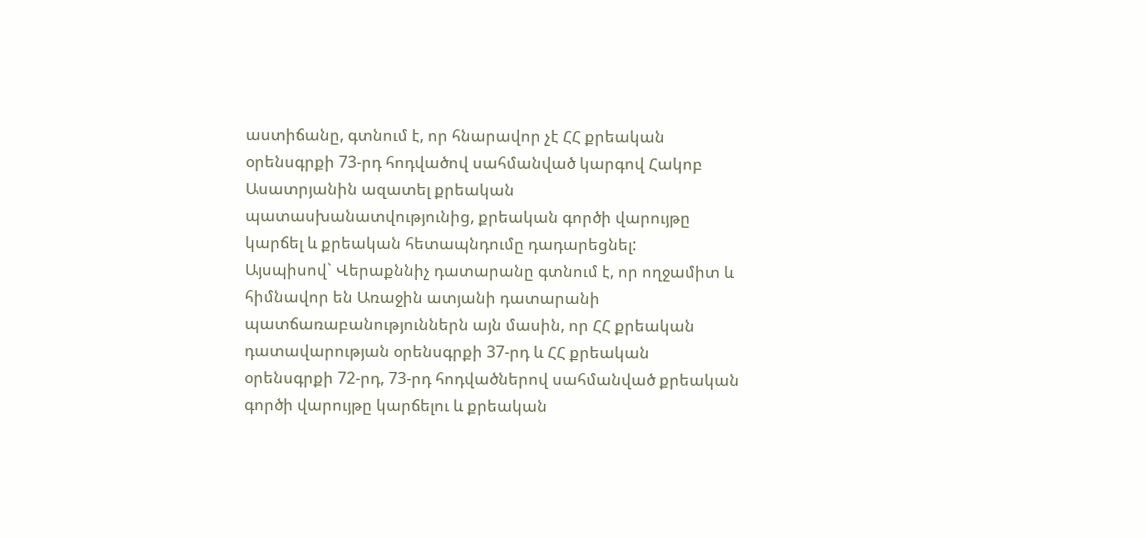աստիճանը, գտնում է, որ հնարավոր չէ ՀՀ քրեական օրենսգրքի 73-րդ հոդվածով սահմանված կարգով Հակոբ Ասատրյանին ազատել քրեական պատասխանատվությունից, քրեական գործի վարույթը կարճել և քրեական հետապնդումը դադարեցնել:
Այսպիսով` Վերաքննիչ դատարանը գտնում է, որ ողջամիտ և հիմնավոր են Առաջին ատյանի դատարանի պատճառաբանություններն այն մասին, որ ՀՀ քրեական դատավարության օրենսգրքի 37-րդ և ՀՀ քրեական օրենսգրքի 72-րդ, 73-րդ հոդվածներով սահմանված քրեական գործի վարույթը կարճելու և քրեական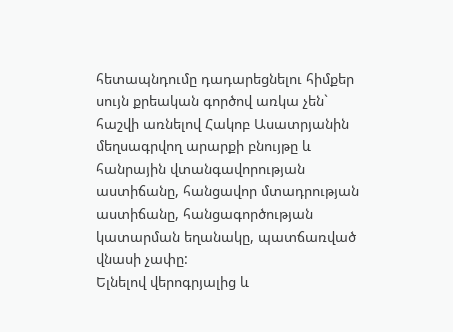հետապնդումը դադարեցնելու հիմքեր սույն քրեական գործով առկա չեն` հաշվի առնելով Հակոբ Ասատրյանին մեղսագրվող արարքի բնույթը և հանրային վտանգավորության աստիճանը, հանցավոր մտադրության աստիճանը, հանցագործության կատարման եղանակը, պատճառված վնասի չափը:
Ելնելով վերոգրյալից և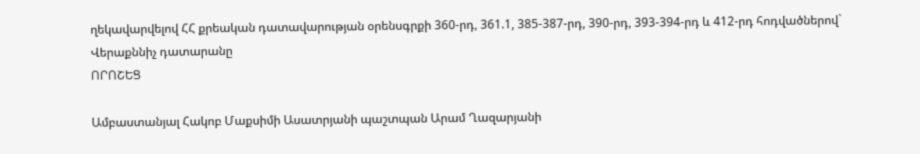ղեկավարվելով ՀՀ քրեական դատավարության օրենսգրքի 360-րդ, 361.1, 385-387-րդ, 390-րդ, 393-394-րդ և 412-րդ հոդվածներով` Վերաքննիչ դատարանը
ՈՐՈՇԵՑ

Ամբաստանյալ Հակոբ Մաքսիմի Ասատրյանի պաշտպան Արամ Ղազարյանի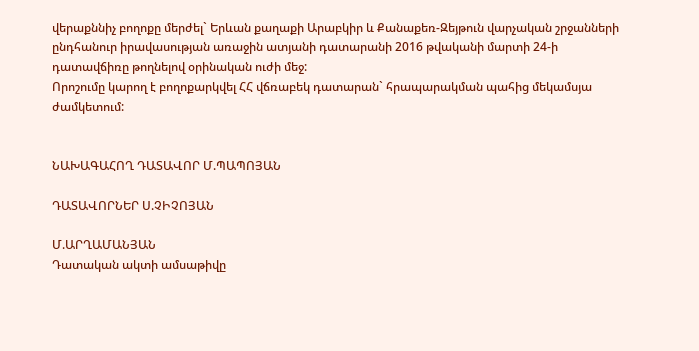վերաքննիչ բողոքը մերժել` Երևան քաղաքի Արաբկիր և Քանաքեռ-Զեյթուն վարչական շրջանների ընդհանուր իրավասության առաջին ատյանի դատարանի 2016 թվականի մարտի 24-ի դատավճիռը թողնելով օրինական ուժի մեջ:
Որոշումը կարող է բողոքարկվել ՀՀ վճռաբեկ դատարան` հրապարակման պահից մեկամսյա ժամկետում:


ՆԱԽԱԳԱՀՈՂ ԴԱՏԱՎՈՐ Մ.ՊԱՊՈՅԱՆ

ԴԱՏԱՎՈՐՆԵՐ Ս.ՉԻՉՈՅԱՆ

Մ.ԱՐՂԱՄԱՆՅԱՆ
Դատական ակտի ամսաթիվը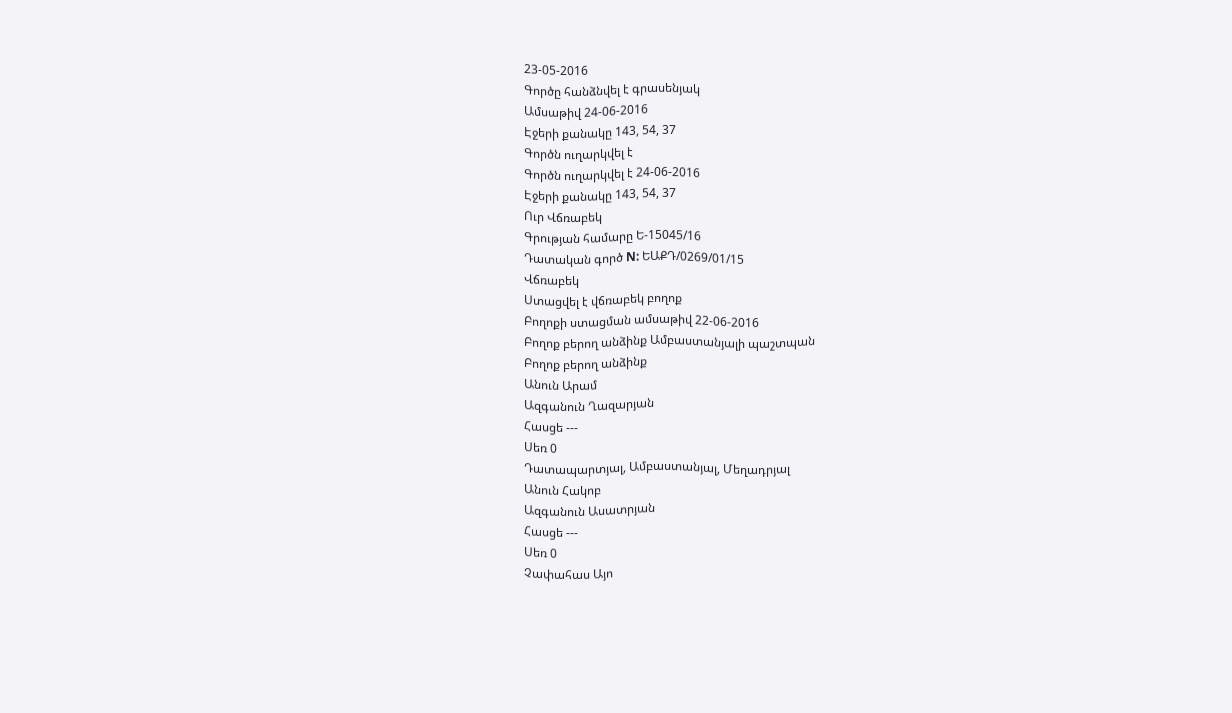23-05-2016
Գործը հանձնվել է գրասենյակ
Ամսաթիվ 24-06-2016
Էջերի քանակը 143, 54, 37
Գործն ուղարկվել է
Գործն ուղարկվել է 24-06-2016
Էջերի քանակը 143, 54, 37
Ուր Վճռաբեկ
Գրության համարը Ե-15045/16
Դատական գործ N: ԵԱՔԴ/0269/01/15
Վճռաբեկ
Ստացվել է վճռաբեկ բողոք
Բողոքի ստացման ամսաթիվ 22-06-2016
Բողոք բերող անձինք Ամբաստանյալի պաշտպան
Բողոք բերող անձինք
Անուն Արամ
Ազգանուն Ղազարյան
Հասցե ---
Սեռ 0
Դատապարտյալ, Ամբաստանյալ, Մեղադրյալ
Անուն Հակոբ
Ազգանուն Ասատրյան
Հասցե ---
Սեռ 0
Չափահաս Այո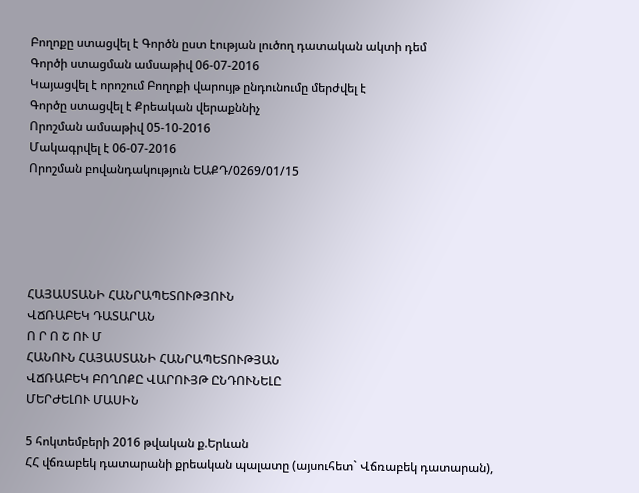Բողոքը ստացվել է Գործն ըստ էության լուծող դատական ակտի դեմ
Գործի ստացման ամսաթիվ 06-07-2016
Կայացվել է որոշում Բողոքի վարույթ ընդունումը մերժվել է
Գործը ստացվել է Քրեական վերաքննիչ
Որոշման ամսաթիվ 05-10-2016
Մակագրվել է 06-07-2016
Որոշման բովանդակություն ԵԱՔԴ/0269/01/15





ՀԱՅԱՍՏԱՆԻ ՀԱՆՐԱՊԵՏՈՒԹՅՈՒՆ
ՎՃՌԱԲԵԿ ԴԱՏԱՐԱՆ
Ո Ր Ո Շ ՈՒ Մ
ՀԱՆՈՒՆ ՀԱՅԱՍՏԱՆԻ ՀԱՆՐԱՊԵՏՈՒԹՅԱՆ
ՎՃՌԱԲԵԿ ԲՈՂՈՔԸ ՎԱՐՈՒՅԹ ԸՆԴՈՒՆԵԼԸ
ՄԵՐԺԵԼՈՒ ՄԱՍԻՆ

5 հոկտեմբերի 2016 թվական ք.Երևան
ՀՀ վճռաբեկ դատարանի քրեական պալատը (այսուհետ` Վճռաբեկ դատարան),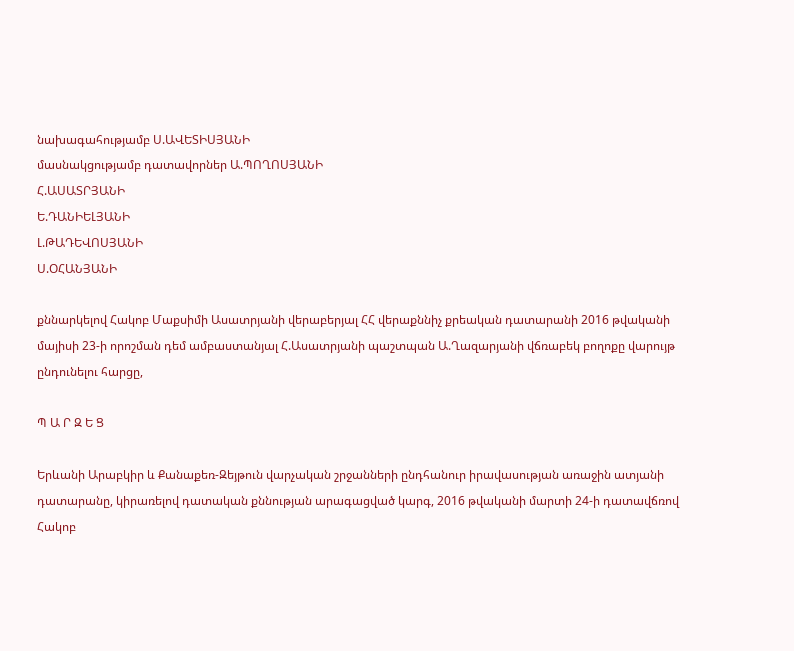նախագահությամբ Ս.ԱՎԵՏԻՍՅԱՆԻ
մասնակցությամբ դատավորներ Ա.ՊՈՂՈՍՅԱՆԻ
Հ.ԱՍԱՏՐՅԱՆԻ
Ե.ԴԱՆԻԵԼՅԱՆԻ
Լ.ԹԱԴԵՎՈՍՅԱՆԻ
Ս.ՕՀԱՆՅԱՆԻ

քննարկելով Հակոբ Մաքսիմի Ասատրյանի վերաբերյալ ՀՀ վերաքննիչ քրեական դատարանի 2016 թվականի մայիսի 23-ի որոշման դեմ ամբաստանյալ Հ.Ասատրյանի պաշտպան Ա.Ղազարյանի վճռաբեկ բողոքը վարույթ ընդունելու հարցը,

Պ Ա Ր Զ Ե Ց

Երևանի Արաբկիր և Քանաքեռ-Զեյթուն վարչական շրջանների ընդհանուր իրավասության առաջին ատյանի դատարանը, կիրառելով դատական քննության արագացված կարգ, 2016 թվականի մարտի 24-ի դատավճռով Հակոբ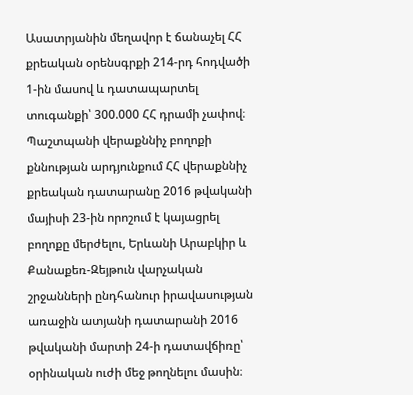Ասատրյանին մեղավոր է ճանաչել ՀՀ քրեական օրենսգրքի 214-րդ հոդվածի 1-ին մասով և դատապարտել տուգանքի՝ 300.000 ՀՀ դրամի չափով։
Պաշտպանի վերաքննիչ բողոքի քննության արդյունքում ՀՀ վերաքննիչ քրեական դատարանը 2016 թվականի մայիսի 23-ին որոշում է կայացրել բողոքը մերժելու, Երևանի Արաբկիր և Քանաքեռ-Զեյթուն վարչական շրջանների ընդհանուր իրավասության առաջին ատյանի դատարանի 2016 թվականի մարտի 24-ի դատավճիռը՝ օրինական ուժի մեջ թողնելու մասին։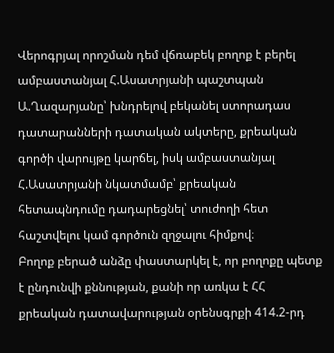Վերոգրյալ որոշման դեմ վճռաբեկ բողոք է բերել ամբաստանյալ Հ.Ասատրյանի պաշտպան Ա.Ղազարյանը՝ խնդրելով բեկանել ստորադաս դատարանների դատական ակտերը, քրեական գործի վարույթը կարճել, իսկ ամբաստանյալ Հ.Ասատրյանի նկատմամբ՝ քրեական հետապնդումը դադարեցնել՝ տուժողի հետ հաշտվելու կամ գործուն զղջալու հիմքով։
Բողոք բերած անձը փաստարկել է, որ բողոքը պետք է ընդունվի քննության, քանի որ առկա է ՀՀ քրեական դատավարության օրենսգրքի 414.2-րդ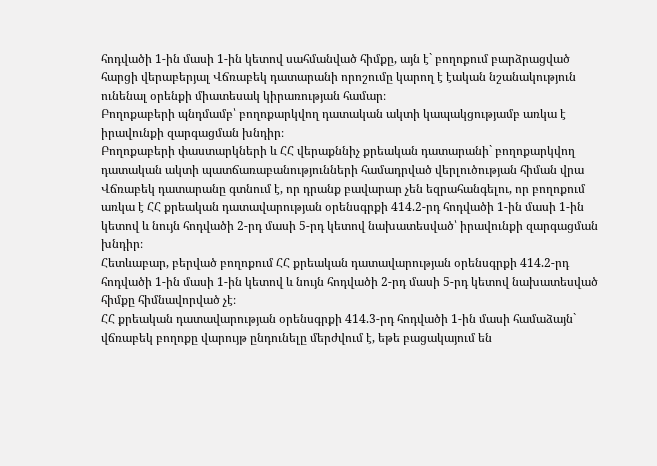հոդվածի 1-ին մասի 1-ին կետով սահմանված հիմքը, այն է` բողոքում բարձրացված հարցի վերաբերյալ Վճռաբեկ դատարանի որոշումը կարող է էական նշանակություն ունենալ օրենքի միատեսակ կիրառության համար։
Բողոքաբերի պնդմամբ՝ բողոքարկվող դատական ակտի կապակցությամբ առկա է իրավունքի զարգացման խնդիր։
Բողոքաբերի փաստարկների և ՀՀ վերաքննիչ քրեական դատարանի` բողոքարկվող դատական ակտի պատճառաբանությունների համադրված վերլուծության հիման վրա Վճռաբեկ դատարանը գտնում է, որ դրանք բավարար չեն եզրահանգելու, որ բողոքում առկա է ՀՀ քրեական դատավարության օրենսգրքի 414.2-րդ հոդվածի 1-ին մասի 1-ին կետով և նույն հոդվածի 2-րդ մասի 5-րդ կետով նախատեսված՝ իրավունքի զարգացման խնդիր։
Հետևաբար, բերված բողոքում ՀՀ քրեական դատավարության օրենսգրքի 414.2-րդ հոդվածի 1-ին մասի 1-ին կետով և նույն հոդվածի 2-րդ մասի 5-րդ կետով նախատեսված հիմքը հիմնավորված չէ։
ՀՀ քրեական դատավարության օրենսգրքի 414.3-րդ հոդվածի 1-ին մասի համաձայն` վճռաբեկ բողոքը վարույթ ընդունելը մերժվում է, եթե բացակայում են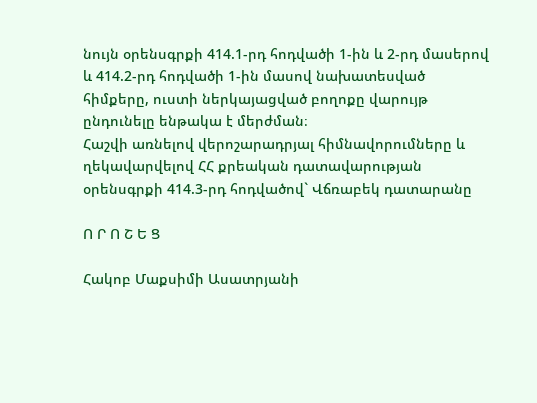նույն օրենսգրքի 414.1-րդ հոդվածի 1-ին և 2-րդ մասերով և 414.2-րդ հոդվածի 1-ին մասով նախատեսված հիմքերը, ուստի ներկայացված բողոքը վարույթ ընդունելը ենթակա է մերժման։
Հաշվի առնելով վերոշարադրյալ հիմնավորումները և ղեկավարվելով ՀՀ քրեական դատավարության օրենսգրքի 414.3-րդ հոդվածով` Վճռաբեկ դատարանը

Ո Ր Ո Շ Ե Ց

Հակոբ Մաքսիմի Ասատրյանի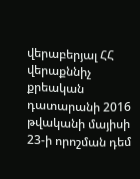վերաբերյալ ՀՀ վերաքննիչ քրեական դատարանի 2016 թվականի մայիսի 23-ի որոշման դեմ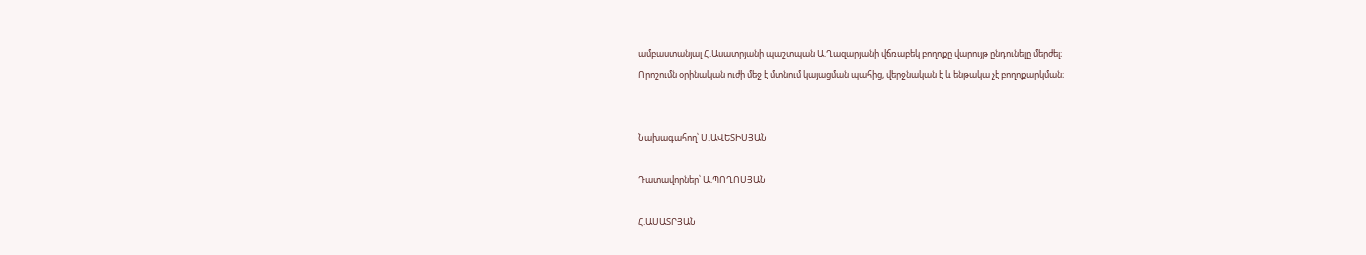ամբաստանյալ Հ.Ասատրյանի պաշտպան Ա.Ղազարյանի վճռաբեկ բողոքը վարույթ ընդունելը մերժել։
Որոշումն օրինական ուժի մեջ է մտնում կայացման պահից, վերջնական է և ենթակա չէ բողոքարկման։


Նախագահող՝ Ս.ԱՎԵՏԻՍՅԱՆ

Դատավորներ՝ Ա.ՊՈՂՈՍՅԱՆ

Հ.ԱՍԱՏՐՅԱՆ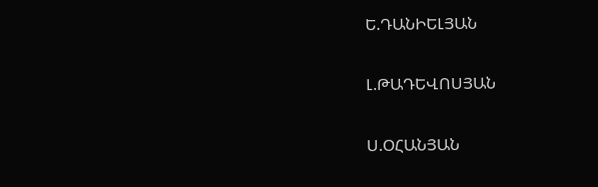Ե.ԴԱՆԻԵԼՅԱՆ

Լ.ԹԱԴԵՎՈՍՅԱՆ

Ս.ՕՀԱՆՅԱՆ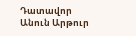Դատավոր
Անուն Արթուր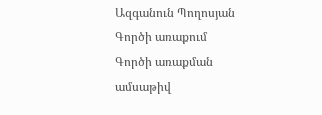Ազգանուն Պողոսյան
Գործի առաքում
Գործի առաքման ամսաթիվ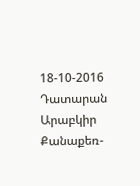18-10-2016
Դատարան Արաբկիր Քանաքեռ-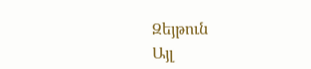Զեյթուն
Այլ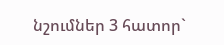նշումներ 3 հատոր`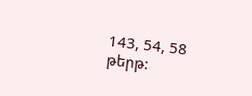143, 54, 58 թերթ: